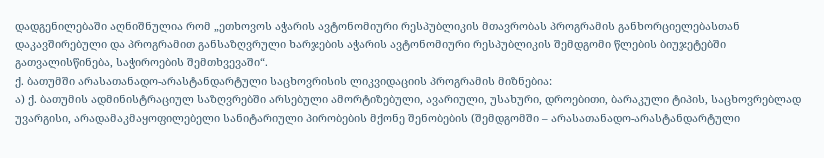დადგენილებაში აღნიშნულია რომ „ეთხოვოს აჭარის ავტონომიური რესპუბლიკის მთავრობას პროგრამის განხორციელებასთან დაკავშირებული და პროგრამით განსაზღვრული ხარჯების აჭარის ავტონომიური რესპუბლიკის შემდგომი წლების ბიუჯეტებში გათვალისწინება, საჭიროების შემთხვევაში“.
ქ. ბათუმში არასათანადო-არასტანდარტული საცხოვრისის ლიკვიდაციის პროგრამის მიზნებია:
ა) ქ. ბათუმის ადმინისტრაციულ საზღვრებში არსებული ამორტიზებული, ავარიული, უსახური, დროებითი, ბარაკული ტიპის, საცხოვრებლად უვარგისი, არადამაკმაყოფილებელი სანიტარიული პირობების მქონე შენობების (შემდგომში – არასათანადო-არასტანდარტული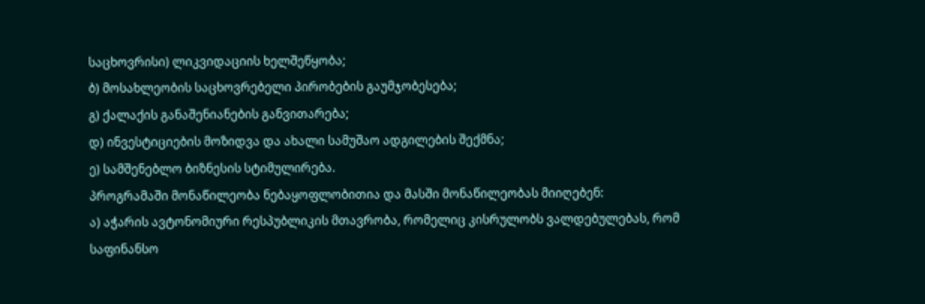საცხოვრისი) ლიკვიდაციის ხელშეწყობა;
ბ) მოსახლეობის საცხოვრებელი პირობების გაუმჯობესება;
გ) ქალაქის განაშენიანების განვითარება;
დ) ინვესტიციების მოზიდვა და ახალი სამუშაო ადგილების შექმნა;
ე) სამშენებლო ბიზნესის სტიმულირება.
პროგრამაში მონაწილეობა ნებაყოფლობითია და მასში მონაწილეობას მიიღებენ:
ა) აჭარის ავტონომიური რესპუბლიკის მთავრობა, რომელიც კისრულობს ვალდებულებას, რომ საფინანსო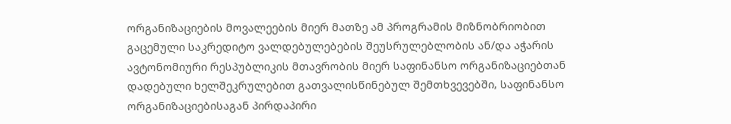ორგანიზაციების მოვალეების მიერ მათზე ამ პროგრამის მიზნობრიობით გაცემული საკრედიტო ვალდებულებების შეუსრულებლობის ან/და აჭარის ავტონომიური რესპუბლიკის მთავრობის მიერ საფინანსო ორგანიზაციებთან დადებული ხელშეკრულებით გათვალისწინებულ შემთხვევებში, საფინანსო ორგანიზაციებისაგან პირდაპირი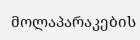მოლაპარაკების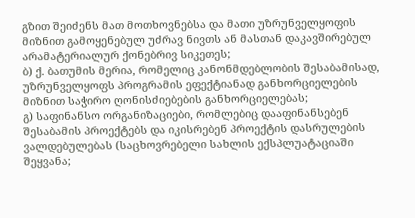გზით შეიძენს მათ მოთხოვნებსა და მათი უზრუნველყოფის მიზნით გამოყენებულ უძრავ ნივთს ან მასთან დაკავშირებულ არამატერიალურ ქონებრივ სიკეთეს;
ბ) ქ. ბათუმის მერია, რომელიც კანონმდებლობის შესაბამისად, უზრუნველყოფს პროგრამის ეფექტიანად განხორციელების მიზნით საჭირო ღონისძიებების განხორციელებას;
გ) საფინანსო ორგანიზაციები, რომლებიც დააფინანსებენ შესაბამის პროექტებს და იკისრებენ პროექტის დასრულების ვალდებულებას (საცხოვრებელი სახლის ექსპლუატაციაში შეყვანა;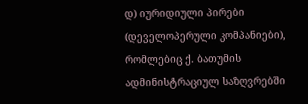დ) იურიდიული პირები (დეველოპერული კომპანიები), რომლებიც ქ. ბათუმის ადმინისტრაციულ საზღვრებში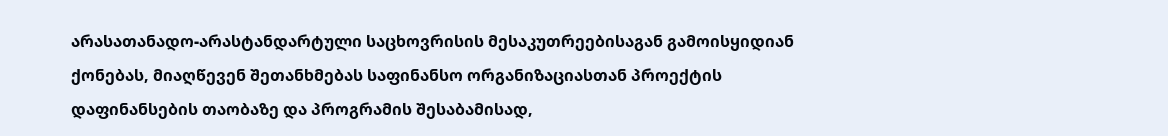არასათანადო-არასტანდარტული საცხოვრისის მესაკუთრეებისაგან გამოისყიდიან ქონებას, მიაღწევენ შეთანხმებას საფინანსო ორგანიზაციასთან პროექტის დაფინანსების თაობაზე და პროგრამის შესაბამისად,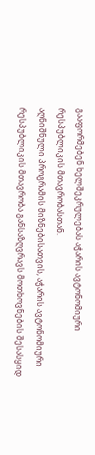გააფორმებენ ხელშეკრულებას აჭარის ავტონომიური რესპუბლიკის მთავრობასთან.
აღნიშნული პროგრამის მიზნებისათვის, აჭარის ავტონომიური რესპუბლიკის მთავრობა განსაზღვრავს მოთხოვნების შესასყიდ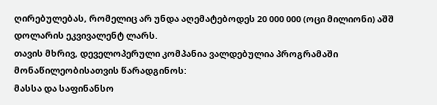ღირებულებას, რომელიც არ უნდა აღემატებოდეს 20 000 000 (ოცი მილიონი) აშშ დოლარის ეკვივალენტ ლარს.
თავის მხრივ, დეველოპერული კომპანია ვალდებულია პროგრამაში მონაწილეობისათვის წარადგინოს:
მასსა და საფინანსო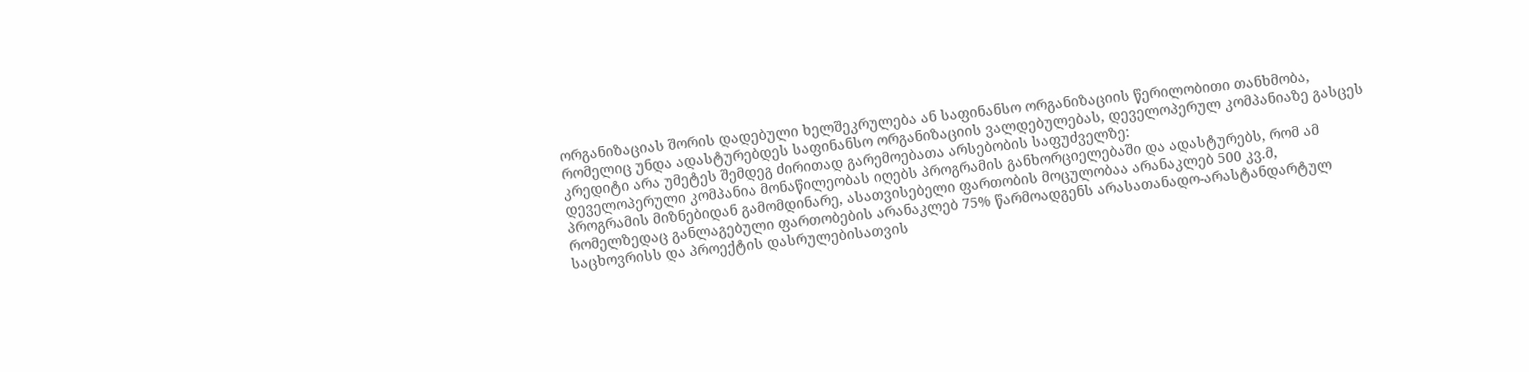ორგანიზაციას შორის დადებული ხელშეკრულება ან საფინანსო ორგანიზაციის წერილობითი თანხმობა, რომელიც უნდა ადასტურებდეს საფინანსო ორგანიზაციის ვალდებულებას, დეველოპერულ კომპანიაზე გასცეს კრედიტი არა უმეტეს შემდეგ ძირითად გარემოებათა არსებობის საფუძველზე:
დეველოპერული კომპანია მონაწილეობას იღებს პროგრამის განხორციელებაში და ადასტურებს, რომ ამ პროგრამის მიზნებიდან გამომდინარე, ასათვისებელი ფართობის მოცულობაა არანაკლებ 500 კვ.მ, რომელზედაც განლაგებული ფართობების არანაკლებ 75% წარმოადგენს არასათანადო-არასტანდარტულ საცხოვრისს და პროექტის დასრულებისათვის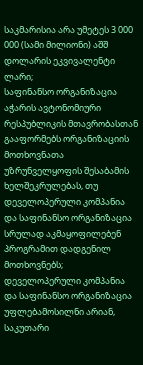საკმარისია არა უმეტეს 3 000 000 (სამი მილიონი) აშშ დოლარის ეკვივალენტი ლარი;
საფინანსო ორგანიზაცია აჭარის ავტონომიური რესპუბლიკის მთავრობასთან გააფორმებს ორგანიზაციის მოთხოვნათა უზრუნველყოფის შესაბამის ხელშეკრულებას, თუ დეველოპერული კომპანია და საფინანსო ორგანიზაცია სრულად აკმაყოფილებენ პროგრამით დადგენილ მოთხოვნებს;
დეველოპერული კომპანია და საფინანსო ორგანიზაცია უფლებამოსილნი არიან, საკუთარი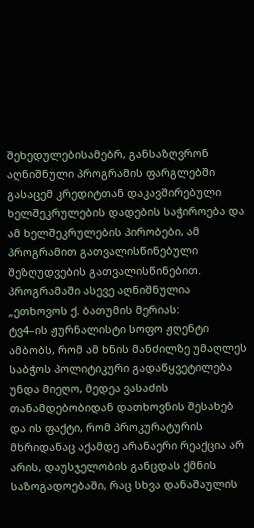შეხედულებისამებრ, განსაზღვრონ აღნიშნული პროგრამის ფარგლებში გასაცემ კრედიტთან დაკავშირებული ხელშეკრულების დადების საჭიროება და ამ ხელშეკრულების პირობები, ამ პროგრამით გათვალისწინებული შეზღუდვების გათვალისწინებით.
პროგრამაში ასევე აღნიშნულია „ეთხოვოს ქ. ბათუმის მერიას:
ტვ4–ის ჟურნალისტი სოფო ჟღენტი ამბობს, რომ ამ ხნის მანძილზე უმაღლეს საბჭოს პოლიტიკური გადაწყვეტილება უნდა მიეღო, მედეა ვასაძის თანამდებობიდან დათხოვნის შესახებ და ის ფაქტი, რომ პროკურატურის მხრიდანაც აქამდე არანაერი რეაქცია არ არის, დაუსჯელობის განცდას ქმნის საზოგადოებაში, რაც სხვა დანაშაულის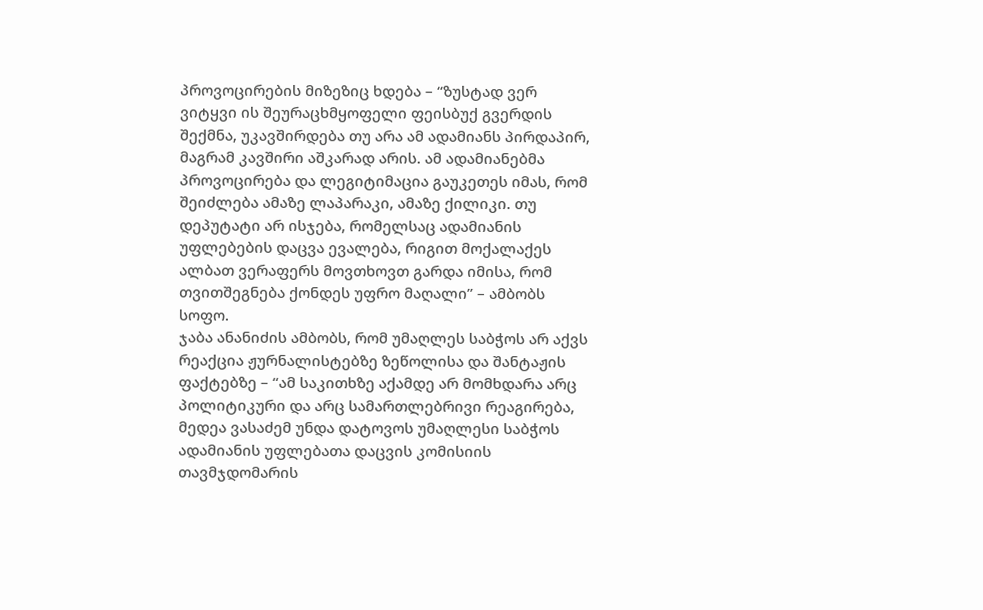პროვოცირების მიზეზიც ხდება – “ზუსტად ვერ ვიტყვი ის შეურაცხმყოფელი ფეისბუქ გვერდის შექმნა, უკავშირდება თუ არა ამ ადამიანს პირდაპირ, მაგრამ კავშირი აშკარად არის. ამ ადამიანებმა პროვოცირება და ლეგიტიმაცია გაუკეთეს იმას, რომ შეიძლება ამაზე ლაპარაკი, ამაზე ქილიკი. თუ დეპუტატი არ ისჯება, რომელსაც ადამიანის უფლებების დაცვა ევალება, რიგით მოქალაქეს ალბათ ვერაფერს მოვთხოვთ გარდა იმისა, რომ თვითშეგნება ქონდეს უფრო მაღალი” – ამბობს სოფო.
ჯაბა ანანიძის ამბობს, რომ უმაღლეს საბჭოს არ აქვს რეაქცია ჟურნალისტებზე ზეწოლისა და შანტაჟის ფაქტებზე – “ამ საკითხზე აქამდე არ მომხდარა არც პოლიტიკური და არც სამართლებრივი რეაგირება, მედეა ვასაძემ უნდა დატოვოს უმაღლესი საბჭოს ადამიანის უფლებათა დაცვის კომისიის თავმჯდომარის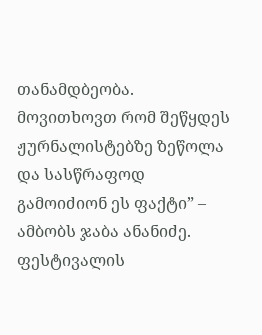თანამდბეობა. მოვითხოვთ რომ შეწყდეს ჟურნალისტებზე ზეწოლა და სასწრაფოდ გამოიძიონ ეს ფაქტი” – ამბობს ჯაბა ანანიძე.
ფესტივალის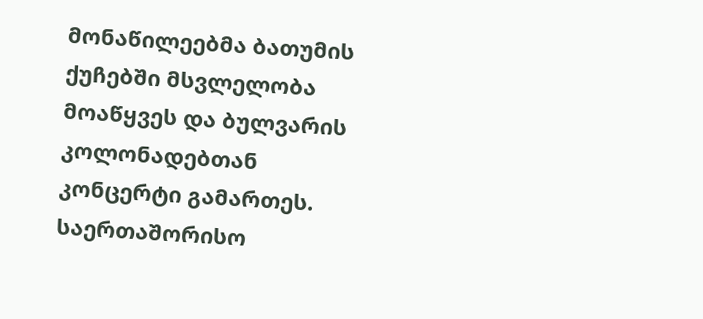მონაწილეებმა ბათუმის ქუჩებში მსვლელობა მოაწყვეს და ბულვარის კოლონადებთან კონცერტი გამართეს.
საერთაშორისო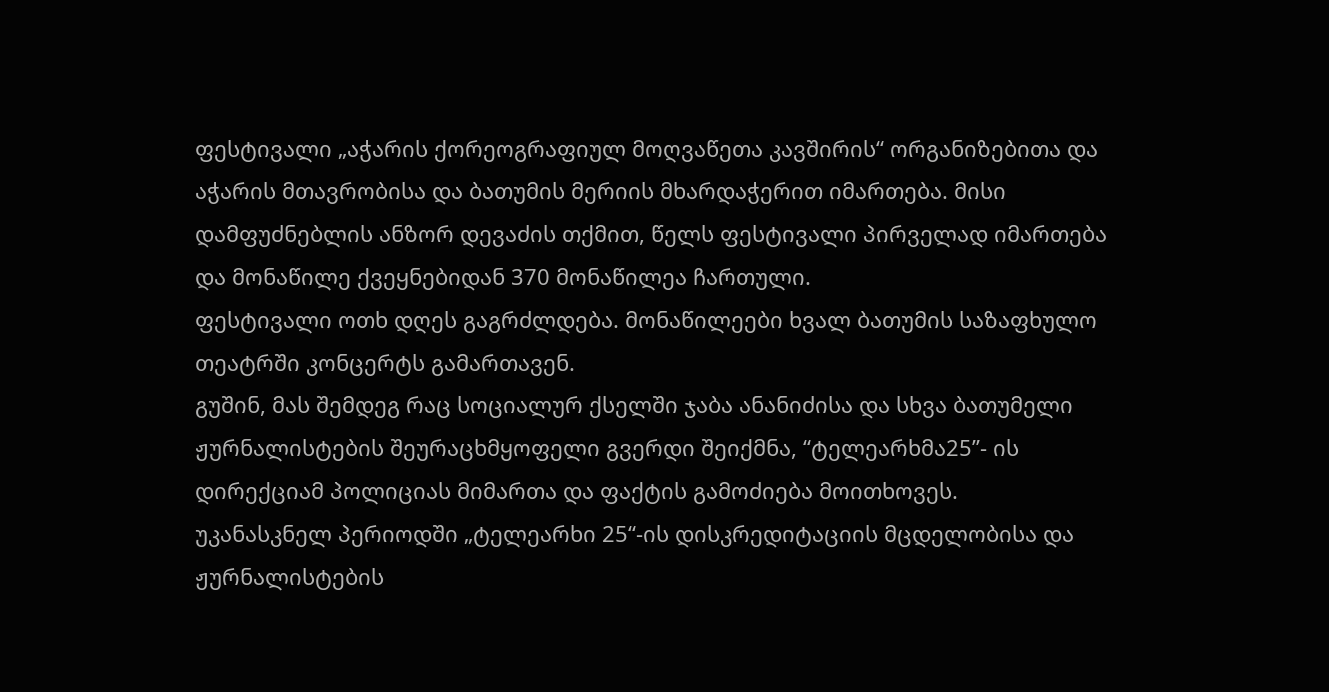ფესტივალი „აჭარის ქორეოგრაფიულ მოღვაწეთა კავშირის“ ორგანიზებითა და აჭარის მთავრობისა და ბათუმის მერიის მხარდაჭერით იმართება. მისი დამფუძნებლის ანზორ დევაძის თქმით, წელს ფესტივალი პირველად იმართება და მონაწილე ქვეყნებიდან 370 მონაწილეა ჩართული.
ფესტივალი ოთხ დღეს გაგრძლდება. მონაწილეები ხვალ ბათუმის საზაფხულო თეატრში კონცერტს გამართავენ.
გუშინ, მას შემდეგ რაც სოციალურ ქსელში ჯაბა ანანიძისა და სხვა ბათუმელი ჟურნალისტების შეურაცხმყოფელი გვერდი შეიქმნა, “ტელეარხმა25”- ის დირექციამ პოლიციას მიმართა და ფაქტის გამოძიება მოითხოვეს.
უკანასკნელ პერიოდში „ტელეარხი 25“-ის დისკრედიტაციის მცდელობისა და ჟურნალისტების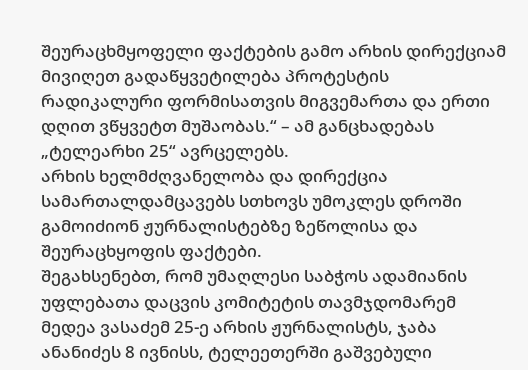შეურაცხმყოფელი ფაქტების გამო არხის დირექციამ მივიღეთ გადაწყვეტილება პროტესტის რადიკალური ფორმისათვის მიგვემართა და ერთი დღით ვწყვეტთ მუშაობას.“ – ამ განცხადებას „ტელეარხი 25“ ავრცელებს.
არხის ხელმძღვანელობა და დირექცია სამართალდამცავებს სთხოვს უმოკლეს დროში გამოიძიონ ჟურნალისტებზე ზეწოლისა და შეურაცხყოფის ფაქტები.
შეგახსენებთ, რომ უმაღლესი საბჭოს ადამიანის უფლებათა დაცვის კომიტეტის თავმჯდომარემ მედეა ვასაძემ 25-ე არხის ჟურნალისტს, ჯაბა ანანიძეს 8 ივნისს, ტელეეთერში გაშვებული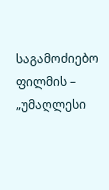საგამოძიებო ფილმის – „უმაღლესი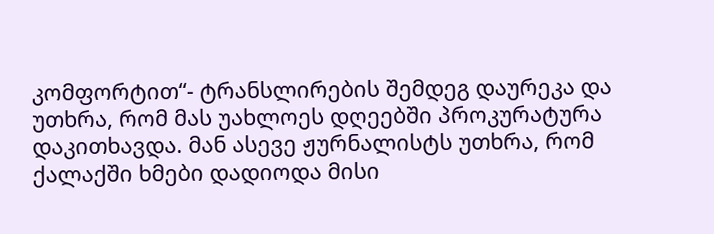კომფორტით“- ტრანსლირების შემდეგ დაურეკა და უთხრა, რომ მას უახლოეს დღეებში პროკურატურა დაკითხავდა. მან ასევე ჟურნალისტს უთხრა, რომ ქალაქში ხმები დადიოდა მისი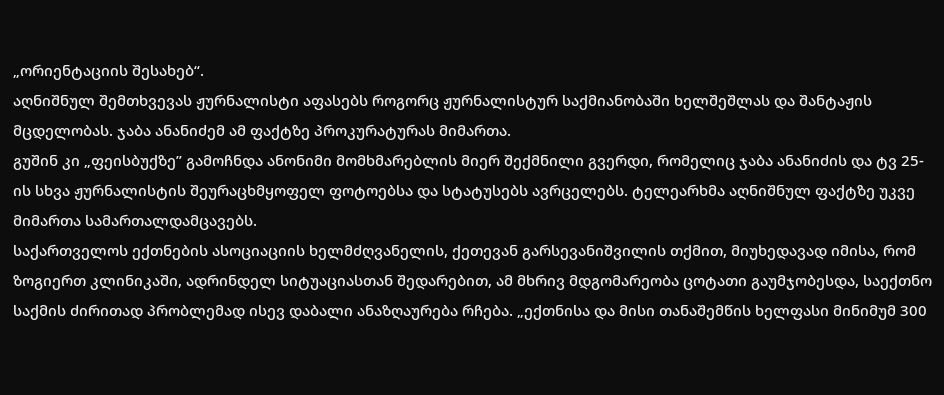„ორიენტაციის შესახებ“.
აღნიშნულ შემთხვევას ჟურნალისტი აფასებს როგორც ჟურნალისტურ საქმიანობაში ხელშეშლას და შანტაჟის მცდელობას. ჯაბა ანანიძემ ამ ფაქტზე პროკურატურას მიმართა.
გუშინ კი „ფეისბუქზე” გამოჩნდა ანონიმი მომხმარებლის მიერ შექმნილი გვერდი, რომელიც ჯაბა ანანიძის და ტვ 25-ის სხვა ჟურნალისტის შეურაცხმყოფელ ფოტოებსა და სტატუსებს ავრცელებს. ტელეარხმა აღნიშნულ ფაქტზე უკვე მიმართა სამართალდამცავებს.
საქართველოს ექთნების ასოციაციის ხელმძღვანელის, ქეთევან გარსევანიშვილის თქმით, მიუხედავად იმისა, რომ ზოგიერთ კლინიკაში, ადრინდელ სიტუაციასთან შედარებით, ამ მხრივ მდგომარეობა ცოტათი გაუმჯობესდა, საექთნო საქმის ძირითად პრობლემად ისევ დაბალი ანაზღაურება რჩება. „ექთნისა და მისი თანაშემწის ხელფასი მინიმუმ 300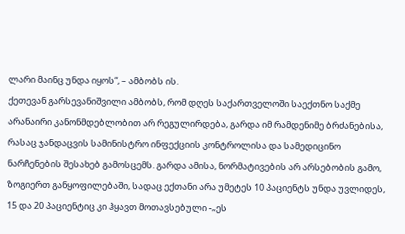ლარი მაინც უნდა იყოს“, – ამბობს ის.
ქეთევან გარსევანიშვილი ამბობს, რომ დღეს საქართველოში საექთნო საქმე არანაირი კანონმდებლობით არ რეგულირდება, გარდა იმ რამდენიმე ბრძანებისა, რასაც ჯანდაცვის სამინისტრო ინფექციის კონტროლისა და სამედიცინო ნარჩენების შესახებ გამოსცემს. გარდა ამისა, ნორმატივების არ არსებობის გამო, ზოგიერთ განყოფილებაში, სადაც ექთანი არა უმეტეს 10 პაციენტს უნდა უვლიდეს, 15 და 20 პაციენტიც კი ჰყავთ მოთავსებული -„ეს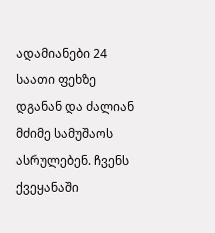ადამიანები 24 საათი ფეხზე დგანან და ძალიან მძიმე სამუშაოს ასრულებენ. ჩვენს ქვეყანაში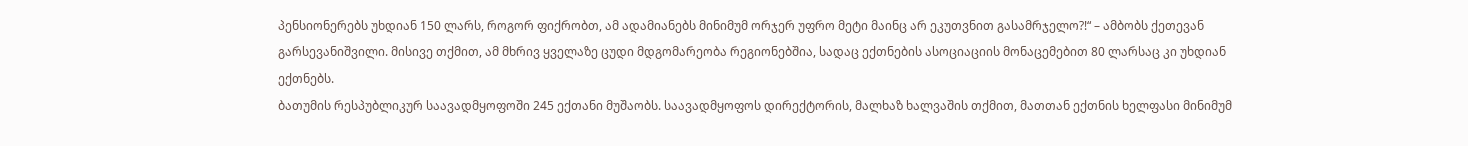პენსიონერებს უხდიან 150 ლარს, როგორ ფიქრობთ, ამ ადამიანებს მინიმუმ ორჯერ უფრო მეტი მაინც არ ეკუთვნით გასამრჯელო?!“ – ამბობს ქეთევან გარსევანიშვილი. მისივე თქმით, ამ მხრივ ყველაზე ცუდი მდგომარეობა რეგიონებშია, სადაც ექთნების ასოციაციის მონაცემებით 80 ლარსაც კი უხდიან ექთნებს.
ბათუმის რესპუბლიკურ საავადმყოფოში 245 ექთანი მუშაობს. საავადმყოფოს დირექტორის, მალხაზ ხალვაშის თქმით, მათთან ექთნის ხელფასი მინიმუმ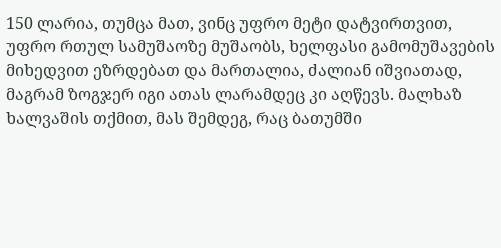150 ლარია, თუმცა მათ, ვინც უფრო მეტი დატვირთვით, უფრო რთულ სამუშაოზე მუშაობს, ხელფასი გამომუშავების მიხედვით ეზრდებათ და მართალია, ძალიან იშვიათად, მაგრამ ზოგჯერ იგი ათას ლარამდეც კი აღწევს. მალხაზ ხალვაშის თქმით, მას შემდეგ, რაც ბათუმში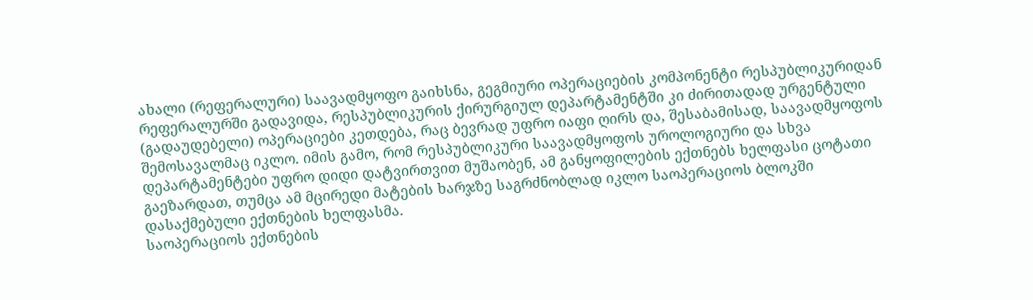ახალი (რეფერალური) საავადმყოფო გაიხსნა, გეგმიური ოპერაციების კომპონენტი რესპუბლიკურიდან რეფერალურში გადავიდა, რესპუბლიკურის ქირურგიულ დეპარტამენტში კი ძირითადად ურგენტული (გადაუდებელი) ოპერაციები კეთდება, რაც ბევრად უფრო იაფი ღირს და, შესაბამისად, საავადმყოფოს შემოსავალმაც იკლო. იმის გამო, რომ რესპუბლიკური საავადმყოფოს უროლოგიური და სხვა დეპარტამენტები უფრო დიდი დატვირთვით მუშაობენ, ამ განყოფილების ექთნებს ხელფასი ცოტათი გაეზარდათ, თუმცა ამ მცირედი მატების ხარჯზე საგრძნობლად იკლო საოპერაციოს ბლოკში დასაქმებული ექთნების ხელფასმა.
საოპერაციოს ექთნების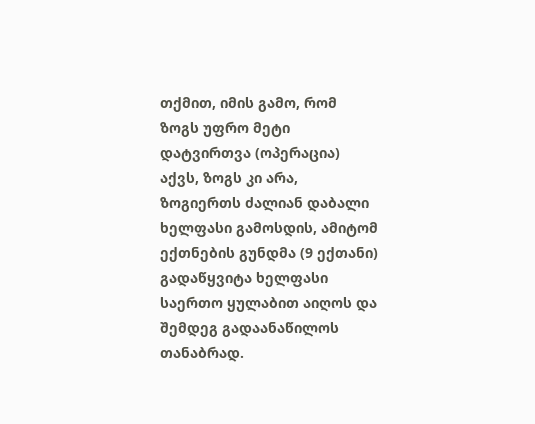თქმით, იმის გამო, რომ ზოგს უფრო მეტი დატვირთვა (ოპერაცია) აქვს, ზოგს კი არა, ზოგიერთს ძალიან დაბალი ხელფასი გამოსდის, ამიტომ ექთნების გუნდმა (9 ექთანი) გადაწყვიტა ხელფასი საერთო ყულაბით აიღოს და შემდეგ გადაანაწილოს თანაბრად.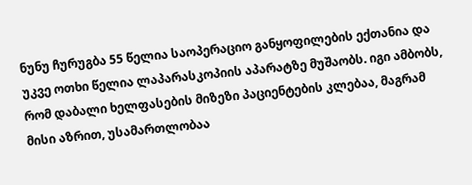ნუნუ ჩურუგბა 55 წელია საოპერაციო განყოფილების ექთანია და უკვე ოთხი წელია ლაპარასკოპიის აპარატზე მუშაობს. იგი ამბობს, რომ დაბალი ხელფასების მიზეზი პაციენტების კლებაა, მაგრამ მისი აზრით, უსამართლობაა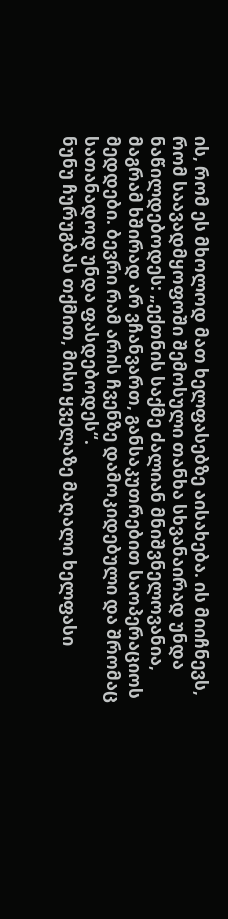ის, რომ ეს მხოლოდ მათ ხელფასებზე აისახება. ის მიიჩნევს, რომ საავადმყოფოში შემოსული თანხა სხვანაირად უნდა ნაწილდებოდეს: „ექთნის საქმე ძალიან მნიშვნელოვანია, მაგრამ ხშირად არ ვჩანვართ, განსაკუთრებით საოპერაციოს მედდები. ბევრი რამ არის ჩვენზე დამოკიდებული და შრომაც სათანადოდ უნდა ფასდებოდეს“.
ნუნუ ჩურუგბას თქმით, მისი ყველაზე მაღალი ხელფასი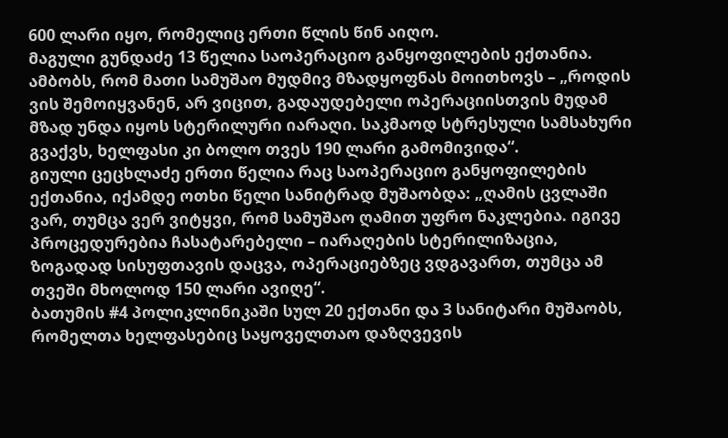600 ლარი იყო, რომელიც ერთი წლის წინ აიღო.
მაგული გუნდაძე 13 წელია საოპერაციო განყოფილების ექთანია. ამბობს, რომ მათი სამუშაო მუდმივ მზადყოფნას მოითხოვს – „როდის ვის შემოიყვანენ, არ ვიცით, გადაუდებელი ოპერაციისთვის მუდამ მზად უნდა იყოს სტერილური იარაღი. საკმაოდ სტრესული სამსახური გვაქვს, ხელფასი კი ბოლო თვეს 190 ლარი გამომივიდა“.
გიული ცეცხლაძე ერთი წელია რაც საოპერაციო განყოფილების ექთანია, იქამდე ოთხი წელი სანიტრად მუშაობდა: „ღამის ცვლაში ვარ, თუმცა ვერ ვიტყვი, რომ სამუშაო ღამით უფრო ნაკლებია. იგივე პროცედურებია ჩასატარებელი – იარაღების სტერილიზაცია, ზოგადად სისუფთავის დაცვა, ოპერაციებზეც ვდგავართ, თუმცა ამ თვეში მხოლოდ 150 ლარი ავიღე“.
ბათუმის #4 პოლიკლინიკაში სულ 20 ექთანი და 3 სანიტარი მუშაობს, რომელთა ხელფასებიც საყოველთაო დაზღვევის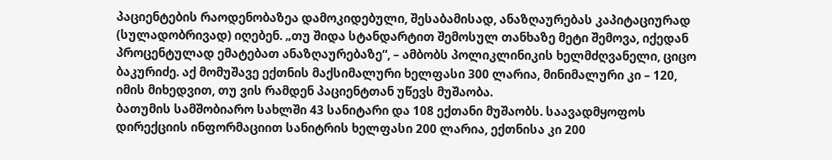პაციენტების რაოდენობაზეა დამოკიდებული, შესაბამისად, ანაზღაურებას კაპიტაციურად (სულადობრივად) იღებენ. „თუ შიდა სტანდარტით შემოსულ თანხაზე მეტი შემოვა, იქედან პროცენტულად ემატებათ ანაზღაურებაზე“, – ამბობს პოლიკლინიკის ხელმძღვანელი, ციცო ბაკურიძე. აქ მომუშავე ექთნის მაქსიმალური ხელფასი 300 ლარია, მინიმალური კი – 120, იმის მიხედვით, თუ ვის რამდენ პაციენტთან უწევს მუშაობა.
ბათუმის სამშობიარო სახლში 43 სანიტარი და 108 ექთანი მუშაობს. საავადმყოფოს დირექციის ინფორმაციით სანიტრის ხელფასი 200 ლარია, ექთნისა კი 200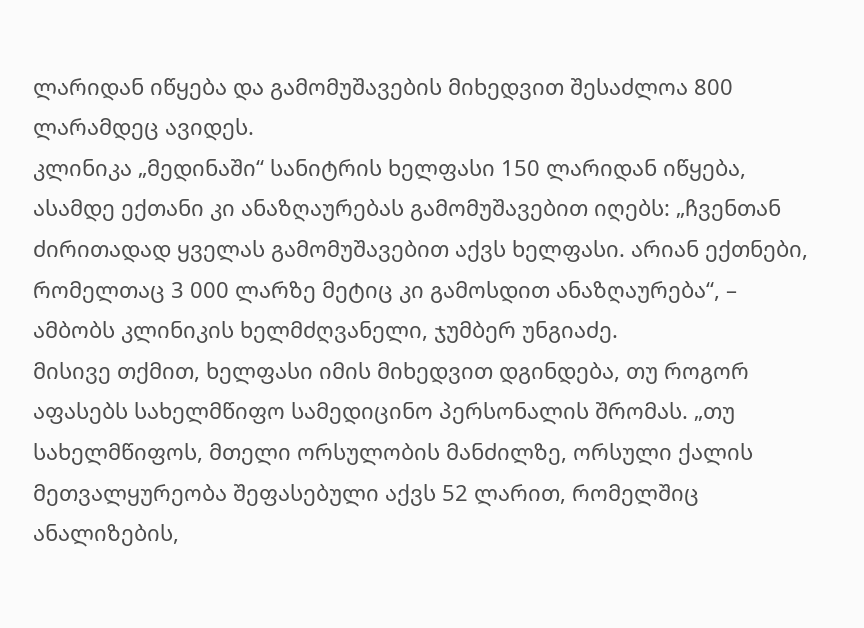ლარიდან იწყება და გამომუშავების მიხედვით შესაძლოა 800 ლარამდეც ავიდეს.
კლინიკა „მედინაში“ სანიტრის ხელფასი 150 ლარიდან იწყება, ასამდე ექთანი კი ანაზღაურებას გამომუშავებით იღებს: „ჩვენთან ძირითადად ყველას გამომუშავებით აქვს ხელფასი. არიან ექთნები, რომელთაც 3 000 ლარზე მეტიც კი გამოსდით ანაზღაურება“, – ამბობს კლინიკის ხელმძღვანელი, ჯუმბერ უნგიაძე.
მისივე თქმით, ხელფასი იმის მიხედვით დგინდება, თუ როგორ აფასებს სახელმწიფო სამედიცინო პერსონალის შრომას. „თუ სახელმწიფოს, მთელი ორსულობის მანძილზე, ორსული ქალის მეთვალყურეობა შეფასებული აქვს 52 ლარით, რომელშიც ანალიზების,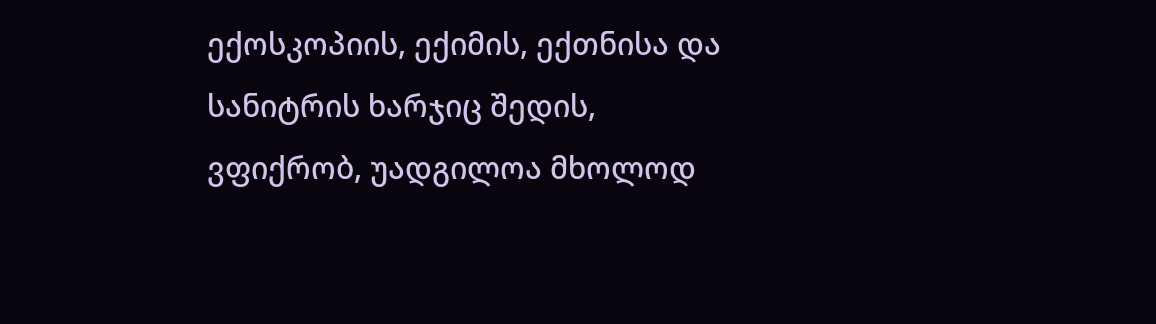ექოსკოპიის, ექიმის, ექთნისა და სანიტრის ხარჯიც შედის, ვფიქრობ, უადგილოა მხოლოდ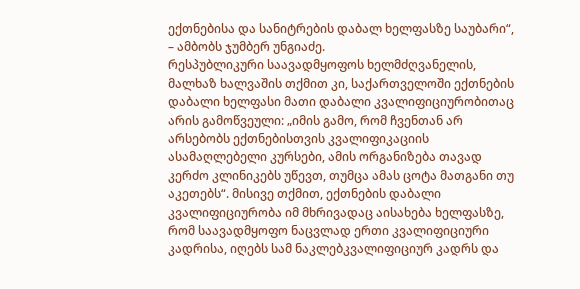ექთნებისა და სანიტრების დაბალ ხელფასზე საუბარი“, – ამბობს ჯუმბერ უნგიაძე.
რესპუბლიკური საავადმყოფოს ხელმძღვანელის, მალხაზ ხალვაშის თქმით კი, საქართველოში ექთნების დაბალი ხელფასი მათი დაბალი კვალიფიციურობითაც არის გამოწვეული: „იმის გამო, რომ ჩვენთან არ არსებობს ექთნებისთვის კვალიფიკაციის ასამაღლებელი კურსები, ამის ორგანიზება თავად კერძო კლინიკებს უწევთ, თუმცა ამას ცოტა მათგანი თუ აკეთებს“. მისივე თქმით, ექთნების დაბალი კვალიფიციურობა იმ მხრივადაც აისახება ხელფასზე, რომ საავადმყოფო ნაცვლად ერთი კვალიფიციური კადრისა, იღებს სამ ნაკლებკვალიფიციურ კადრს და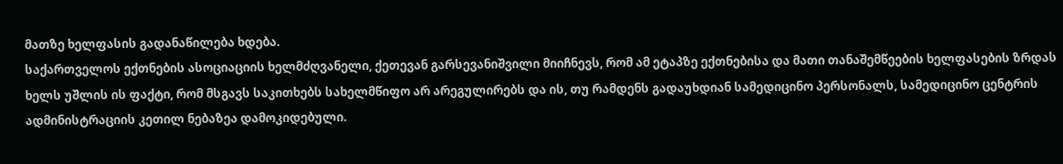მათზე ხელფასის გადანაწილება ხდება.
საქართველოს ექთნების ასოციაციის ხელმძღვანელი, ქეთევან გარსევანიშვილი მიიჩნევს, რომ ამ ეტაპზე ექთნებისა და მათი თანაშემწეების ხელფასების ზრდას ხელს უშლის ის ფაქტი, რომ მსგავს საკითხებს სახელმწიფო არ არეგულირებს და ის, თუ რამდენს გადაუხდიან სამედიცინო პერსონალს, სამედიცინო ცენტრის ადმინისტრაციის კეთილ ნებაზეა დამოკიდებული.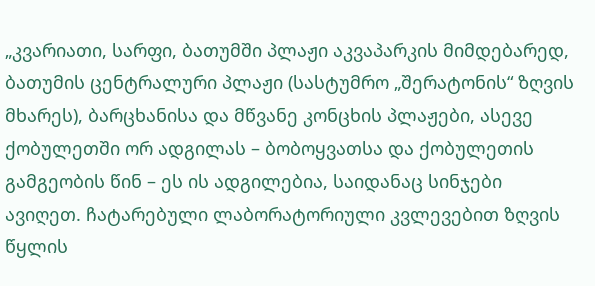„კვარიათი, სარფი, ბათუმში პლაჟი აკვაპარკის მიმდებარედ, ბათუმის ცენტრალური პლაჟი (სასტუმრო „შერატონის“ ზღვის მხარეს), ბარცხანისა და მწვანე კონცხის პლაჟები, ასევე ქობულეთში ორ ადგილას – ბობოყვათსა და ქობულეთის გამგეობის წინ – ეს ის ადგილებია, საიდანაც სინჯები ავიღეთ. ჩატარებული ლაბორატორიული კვლევებით ზღვის წყლის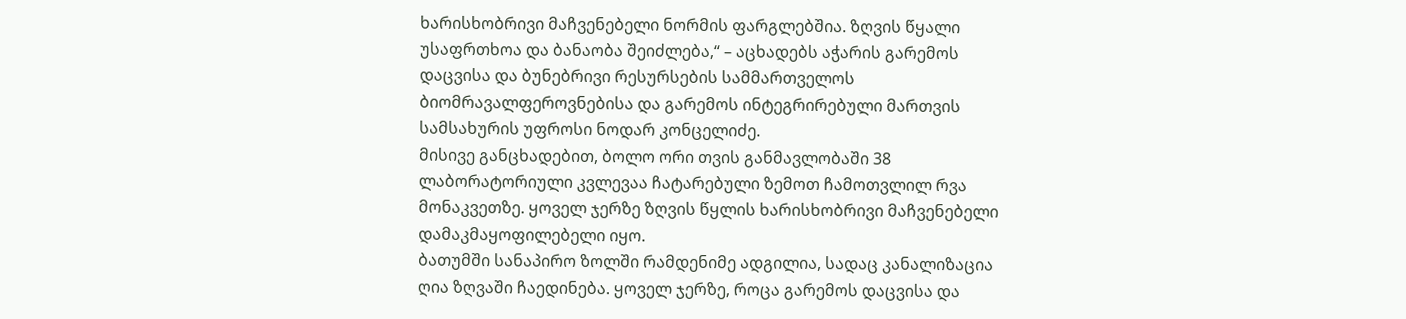ხარისხობრივი მაჩვენებელი ნორმის ფარგლებშია. ზღვის წყალი უსაფრთხოა და ბანაობა შეიძლება,“ – აცხადებს აჭარის გარემოს დაცვისა და ბუნებრივი რესურსების სამმართველოს ბიომრავალფეროვნებისა და გარემოს ინტეგრირებული მართვის სამსახურის უფროსი ნოდარ კონცელიძე.
მისივე განცხადებით, ბოლო ორი თვის განმავლობაში 38 ლაბორატორიული კვლევაა ჩატარებული ზემოთ ჩამოთვლილ რვა მონაკვეთზე. ყოველ ჯერზე ზღვის წყლის ხარისხობრივი მაჩვენებელი დამაკმაყოფილებელი იყო.
ბათუმში სანაპირო ზოლში რამდენიმე ადგილია, სადაც კანალიზაცია ღია ზღვაში ჩაედინება. ყოველ ჯერზე, როცა გარემოს დაცვისა და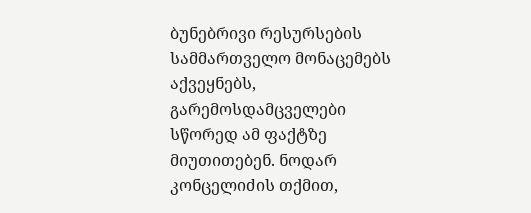ბუნებრივი რესურსების სამმართველო მონაცემებს აქვეყნებს, გარემოსდამცველები სწორედ ამ ფაქტზე მიუთითებენ. ნოდარ კონცელიძის თქმით,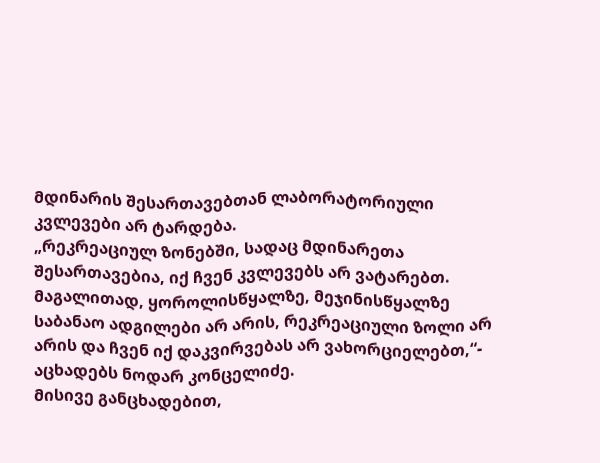მდინარის შესართავებთან ლაბორატორიული კვლევები არ ტარდება.
„რეკრეაციულ ზონებში, სადაც მდინარეთა შესართავებია, იქ ჩვენ კვლევებს არ ვატარებთ. მაგალითად, ყოროლისწყალზე, მეჯინისწყალზე საბანაო ადგილები არ არის, რეკრეაციული ზოლი არ არის და ჩვენ იქ დაკვირვებას არ ვახორციელებთ,“- აცხადებს ნოდარ კონცელიძე.
მისივე განცხადებით,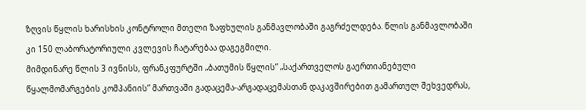ზღვის წყლის ხარისხის კონტროლი მთელი ზაფხულის განმავლობაში გაგრძელდება. წლის განმავლობაში კი 150 ლაბორატორიული კვლევის ჩატარებაა დაგეგმილი.
მიმდინარე წლის 3 ივნისს, ფრანკფურტში „ბათუმის წყლის“ „საქართველოს გაერთიანებული წყალმომარგების კომპანიის“ მართვაში გადაცემა-არგადაცემასთან დაკავშირებით გამართულ შეხვედრას,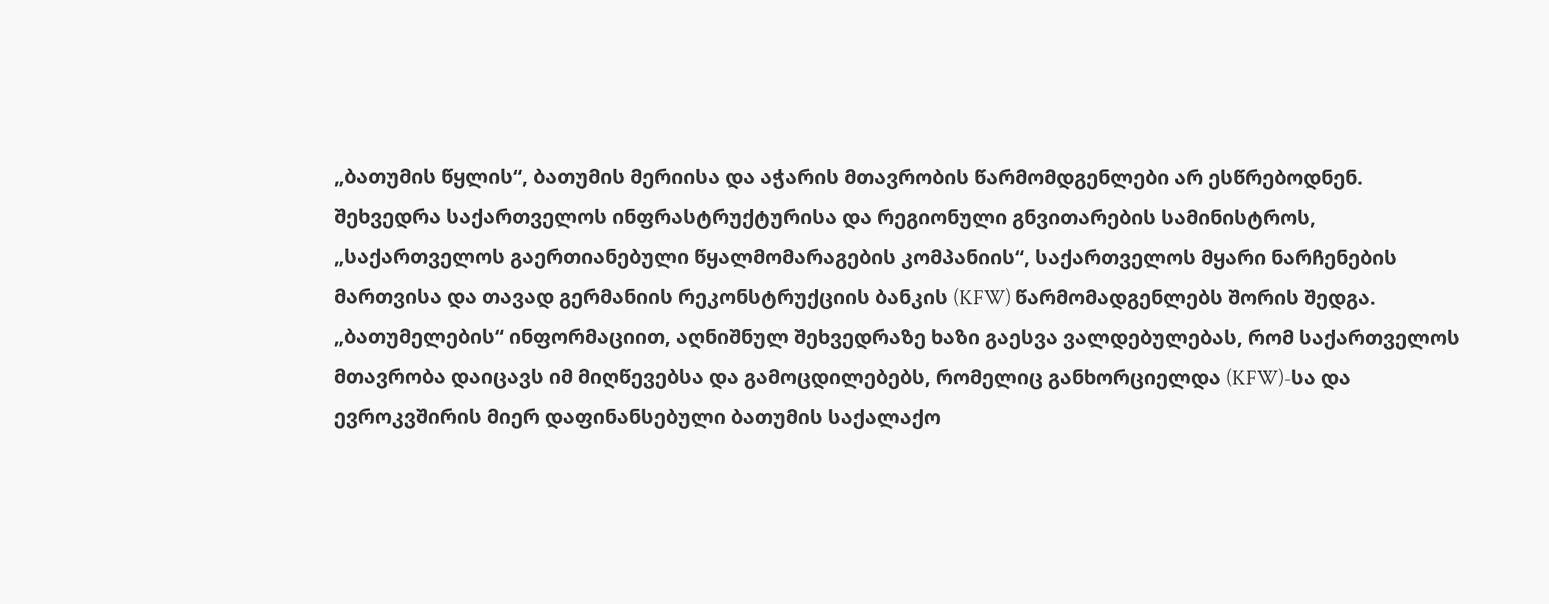„ბათუმის წყლის“, ბათუმის მერიისა და აჭარის მთავრობის წარმომდგენლები არ ესწრებოდნენ.
შეხვედრა საქართველოს ინფრასტრუქტურისა და რეგიონული გნვითარების სამინისტროს, „საქართველოს გაერთიანებული წყალმომარაგების კომპანიის“, საქართველოს მყარი ნარჩენების მართვისა და თავად გერმანიის რეკონსტრუქციის ბანკის (KFW) წარმომადგენლებს შორის შედგა.
„ბათუმელების“ ინფორმაციით, აღნიშნულ შეხვედრაზე ხაზი გაესვა ვალდებულებას, რომ საქართველოს მთავრობა დაიცავს იმ მიღწევებსა და გამოცდილებებს, რომელიც განხორციელდა (KFW)-სა და ევროკვშირის მიერ დაფინანსებული ბათუმის საქალაქო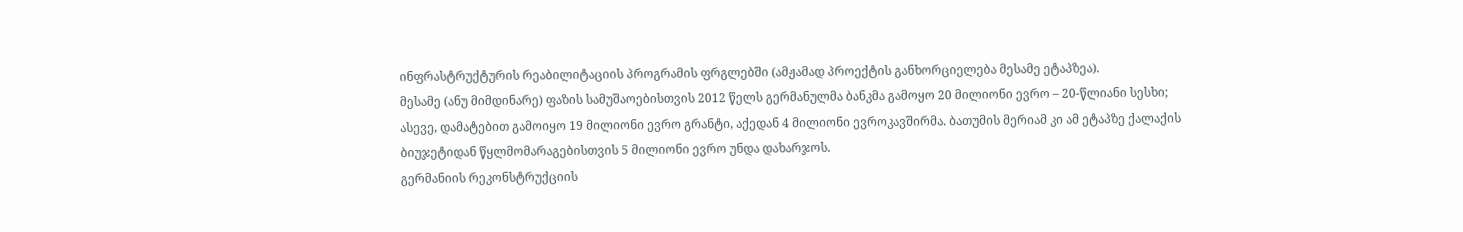ინფრასტრუქტურის რეაბილიტაციის პროგრამის ფრგლებში (ამჟამად პროექტის განხორციელება მესამე ეტაპზეა).
მესამე (ანუ მიმდინარე) ფაზის სამუშაოებისთვის 2012 წელს გერმანულმა ბანკმა გამოყო 20 მილიონი ევრო – 20-წლიანი სესხი; ასევე, დამატებით გამოიყო 19 მილიონი ევრო გრანტი, აქედან 4 მილიონი ევროკავშირმა. ბათუმის მერიამ კი ამ ეტაპზე ქალაქის ბიუჯეტიდან წყლმომარაგებისთვის 5 მილიონი ევრო უნდა დახარჯოს.
გერმანიის რეკონსტრუქციის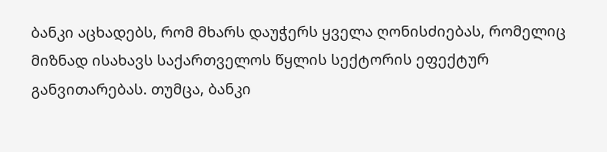ბანკი აცხადებს, რომ მხარს დაუჭერს ყველა ღონისძიებას, რომელიც მიზნად ისახავს საქართველოს წყლის სექტორის ეფექტურ განვითარებას. თუმცა, ბანკი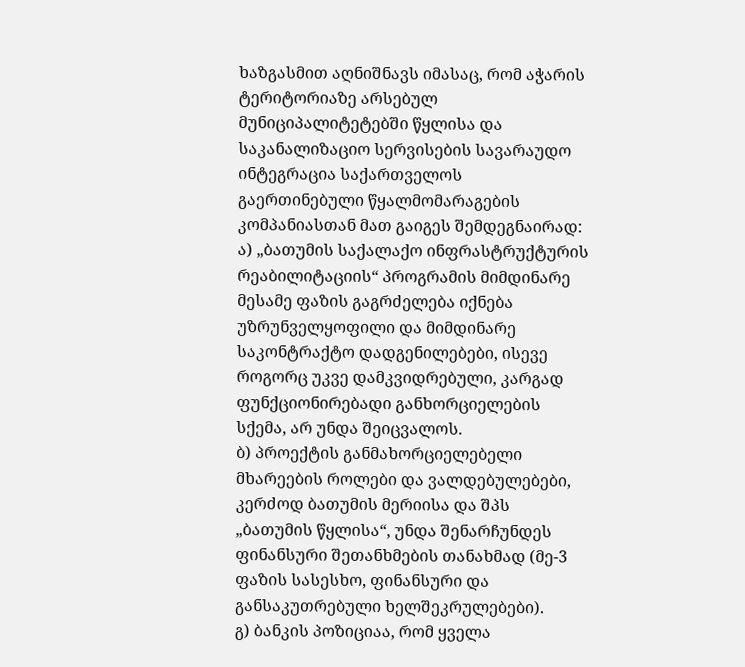ხაზგასმით აღნიშნავს იმასაც, რომ აჭარის ტერიტორიაზე არსებულ მუნიციპალიტეტებში წყლისა და საკანალიზაციო სერვისების სავარაუდო ინტეგრაცია საქართველოს გაერთინებული წყალმომარაგების კომპანიასთან მათ გაიგეს შემდეგნაირად:
ა) „ბათუმის საქალაქო ინფრასტრუქტურის რეაბილიტაციის“ პროგრამის მიმდინარე მესამე ფაზის გაგრძელება იქნება უზრუნველყოფილი და მიმდინარე საკონტრაქტო დადგენილებები, ისევე როგორც უკვე დამკვიდრებული, კარგად ფუნქციონირებადი განხორციელების სქემა, არ უნდა შეიცვალოს.
ბ) პროექტის განმახორციელებელი მხარეების როლები და ვალდებულებები, კერძოდ ბათუმის მერიისა და შპს „ბათუმის წყლისა“, უნდა შენარჩუნდეს ფინანსური შეთანხმების თანახმად (მე-3 ფაზის სასესხო, ფინანსური და განსაკუთრებული ხელშეკრულებები).
გ) ბანკის პოზიციაა, რომ ყველა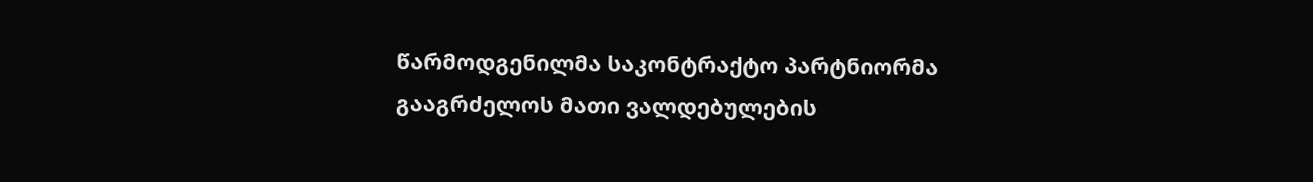წარმოდგენილმა საკონტრაქტო პარტნიორმა გააგრძელოს მათი ვალდებულების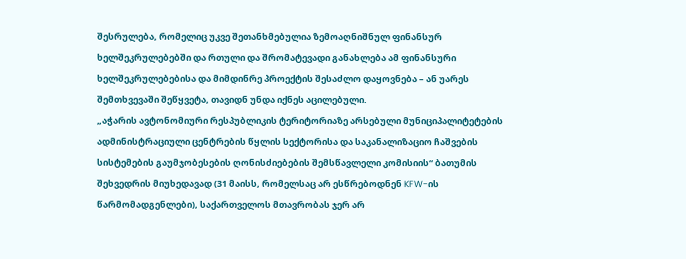შესრულება, რომელიც უკვე შეთანხმებულია ზემოაღნიშნულ ფინანსურ ხელშეკრულებებში და რთული და შრომატევადი განახლება ამ ფინანსური ხელშეკრულებებისა და მიმდინრე პროექტის შესაძლო დაყოვნება – ან უარეს შემთხვევაში შეწყვეტა, თავიდნ უნდა იქნეს აცილებული.
„აჭარის ავტონომიური რესპუბლიკის ტერიტორიაზე არსებული მუნიციპალიტეტების ადმინისტრაციული ცენტრების წყლის სექტორისა და საკანალიზაციო ჩაშვების სისტემების გაუმჯობესების ღონისძიებების შემსწავლელი კომისიის“ ბათუმის შეხვედრის მიუხედავად (31 მაისს, რომელსაც არ ესწრებოდნენ KFW-ის წარმომადგენლები), საქართველოს მთავრობას ჯერ არ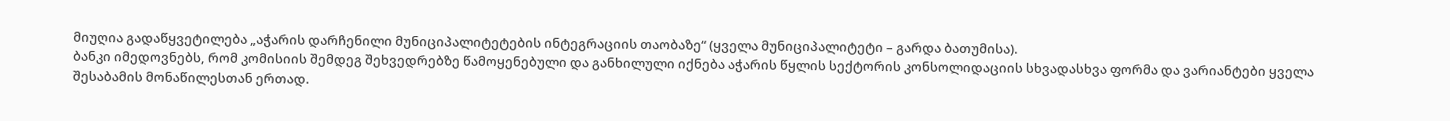მიუღია გადაწყვეტილება „აჭარის დარჩენილი მუნიციპალიტეტების ინტეგრაციის თაობაზე“ (ყველა მუნიციპალიტეტი – გარდა ბათუმისა).
ბანკი იმედოვნებს, რომ კომისიის შემდეგ შეხვედრებზე წამოყენებული და განხილული იქნება აჭარის წყლის სექტორის კონსოლიდაციის სხვადასხვა ფორმა და ვარიანტები ყველა შესაბამის მონაწილესთან ერთად.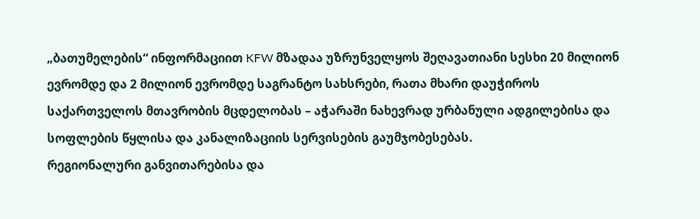„ბათუმელების“ ინფორმაციით KFW მზადაა უზრუნველყოს შეღავათიანი სესხი 20 მილიონ ევრომდე და 2 მილიონ ევრომდე საგრანტო სახსრები, რათა მხარი დაუჭიროს საქართველოს მთავრობის მცდელობას – აჭარაში ნახევრად ურბანული ადგილებისა და სოფლების წყლისა და კანალიზაციის სერვისების გაუმჯობესებას.
რეგიონალური განვითარებისა და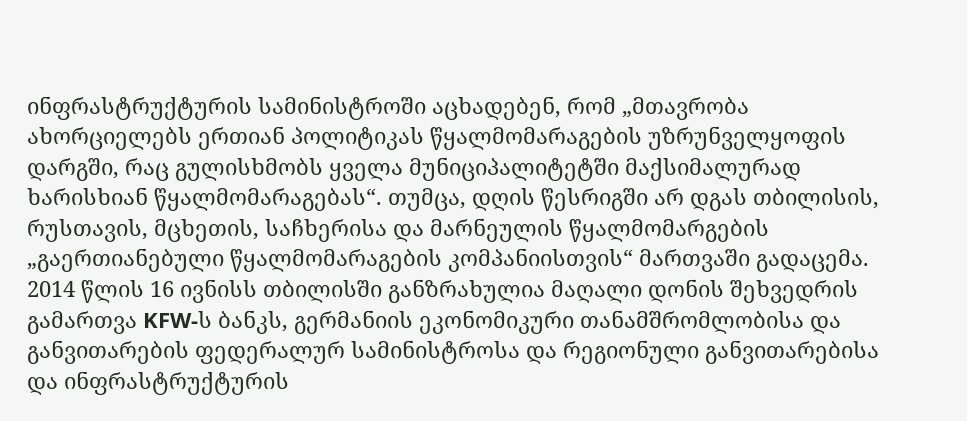ინფრასტრუქტურის სამინისტროში აცხადებენ, რომ „მთავრობა ახორციელებს ერთიან პოლიტიკას წყალმომარაგების უზრუნველყოფის დარგში, რაც გულისხმობს ყველა მუნიციპალიტეტში მაქსიმალურად ხარისხიან წყალმომარაგებას“. თუმცა, დღის წესრიგში არ დგას თბილისის, რუსთავის, მცხეთის, საჩხერისა და მარნეულის წყალმომარგების „გაერთიანებული წყალმომარაგების კომპანიისთვის“ მართვაში გადაცემა.
2014 წლის 16 ივნისს თბილისში განზრახულია მაღალი დონის შეხვედრის გამართვა KFW-ს ბანკს, გერმანიის ეკონომიკური თანამშრომლობისა და განვითარების ფედერალურ სამინისტროსა და რეგიონული განვითარებისა და ინფრასტრუქტურის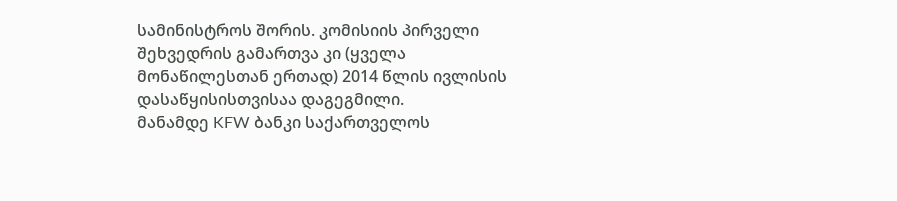სამინისტროს შორის. კომისიის პირველი შეხვედრის გამართვა კი (ყველა მონაწილესთან ერთად) 2014 წლის ივლისის დასაწყისისთვისაა დაგეგმილი.
მანამდე KFW ბანკი საქართველოს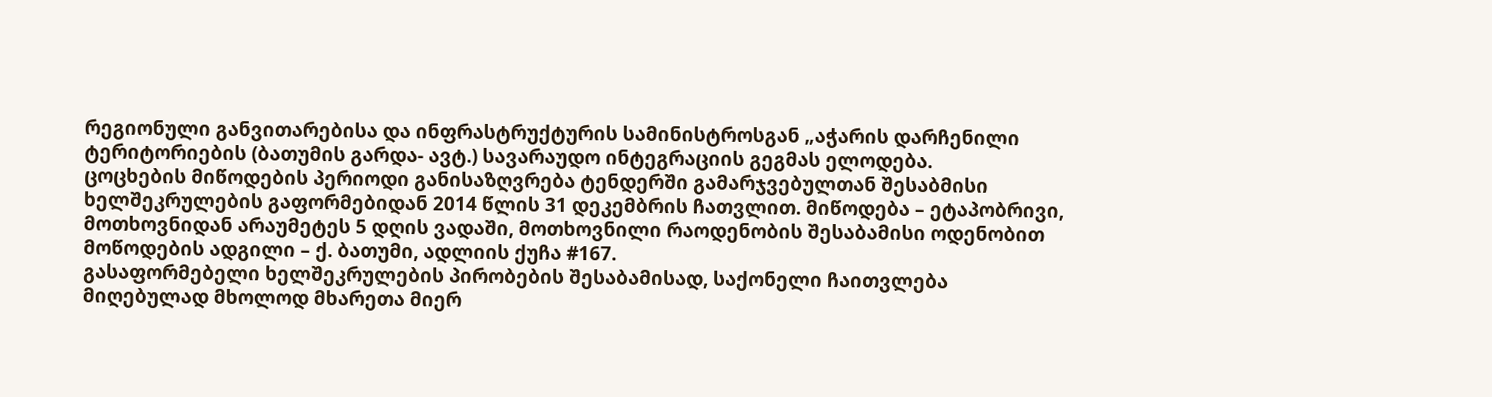რეგიონული განვითარებისა და ინფრასტრუქტურის სამინისტროსგან „აჭარის დარჩენილი ტერიტორიების (ბათუმის გარდა- ავტ.) სავარაუდო ინტეგრაციის გეგმას ელოდება.
ცოცხების მიწოდების პერიოდი განისაზღვრება ტენდერში გამარჯვებულთან შესაბმისი ხელშეკრულების გაფორმებიდან 2014 წლის 31 დეკემბრის ჩათვლით. მიწოდება – ეტაპობრივი, მოთხოვნიდან არაუმეტეს 5 დღის ვადაში, მოთხოვნილი რაოდენობის შესაბამისი ოდენობით მოწოდების ადგილი – ქ. ბათუმი, ადლიის ქუჩა #167.
გასაფორმებელი ხელშეკრულების პირობების შესაბამისად, საქონელი ჩაითვლება მიღებულად მხოლოდ მხარეთა მიერ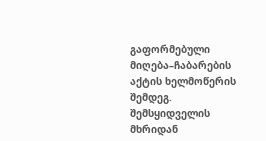გაფორმებული მიღება–ჩაბარების აქტის ხელმოწერის შემდეგ. შემსყიდველის მხრიდან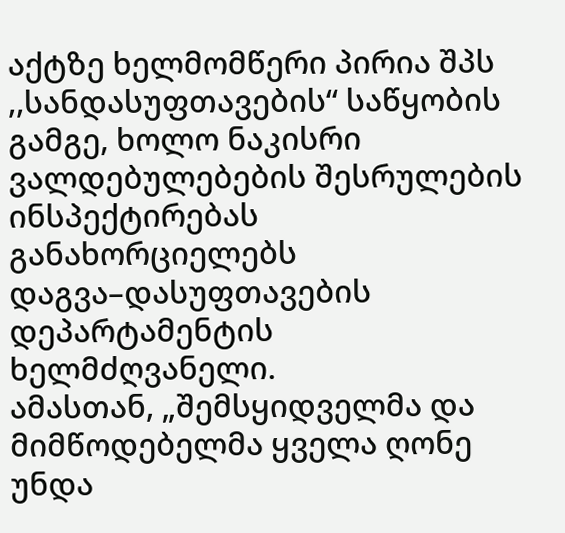აქტზე ხელმომწერი პირია შპს ,,სანდასუფთავების“ საწყობის გამგე, ხოლო ნაკისრი ვალდებულებების შესრულების ინსპექტირებას განახორციელებს დაგვა–დასუფთავების დეპარტამენტის ხელმძღვანელი.
ამასთან, „შემსყიდველმა და მიმწოდებელმა ყველა ღონე უნდა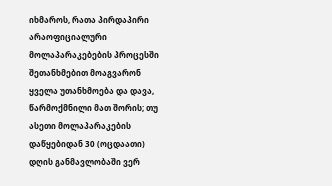იხმაროს, რათა პირდაპირი არაოფიციალური მოლაპარაკებების პროცესში შეთანხმებით მოაგვარონ ყველა უთანხმოება და დავა, წარმოქმნილი მათ შორის; თუ ასეთი მოლაპარაკების დაწყებიდან 30 (ოცდაათი) დღის განმავლობაში ვერ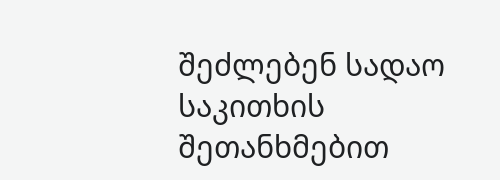შეძლებენ სადაო საკითხის შეთანხმებით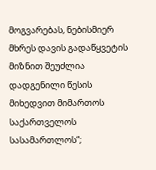მოგვარებას, ნებისმიერ მხრეს დავის გადაწყვეტის მიზნით შეუძლია დადგენილი წესის მიხედვით მიმართოს საქართველოს სასამართლოს“;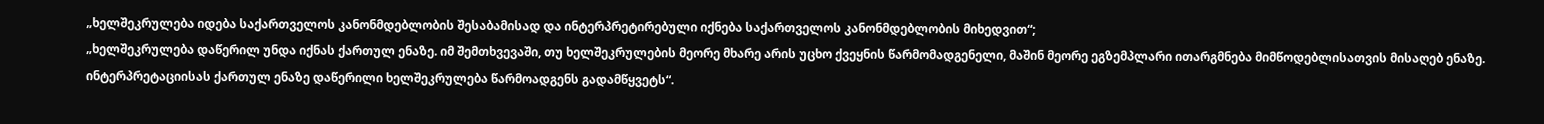„ხელშეკრულება იდება საქართველოს კანონმდებლობის შესაბამისად და ინტერპრეტირებული იქნება საქართველოს კანონმდებლობის მიხედვით“;
„ხელშეკრულება დაწერილ უნდა იქნას ქართულ ენაზე. იმ შემთხვევაში, თუ ხელშეკრულების მეორე მხარე არის უცხო ქვეყნის წარმომადგენელი, მაშინ მეორე ეგზემპლარი ითარგმნება მიმწოდებლისათვის მისაღებ ენაზე. ინტერპრეტაციისას ქართულ ენაზე დაწერილი ხელშეკრულება წარმოადგენს გადამწყვეტს“.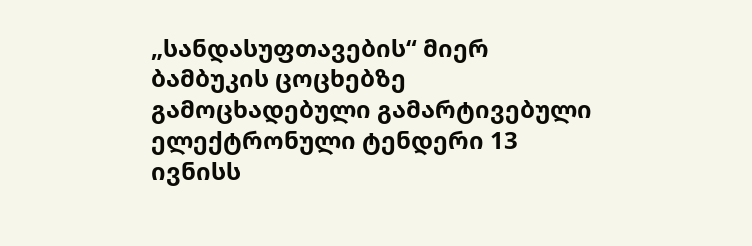„სანდასუფთავების“ მიერ ბამბუკის ცოცხებზე გამოცხადებული გამარტივებული ელექტრონული ტენდერი 13 ივნისს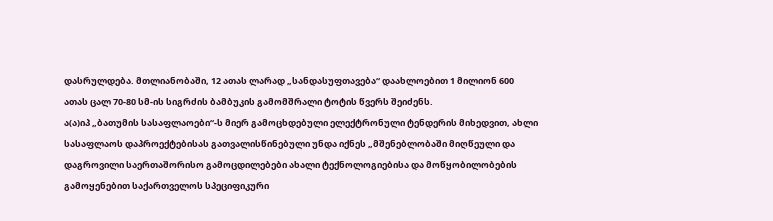დასრულდება. მთლიანობაში, 12 ათას ლარად „სანდასუფთავება“ დაახლოებით 1 მილიონ 600 ათას ცალ 70-80 სმ-ის სიგრძის ბამბუკის გამომშრალი ტოტის წვერს შეიძენს.
ა(ა)იპ „ბათუმის სასაფლაოები“-ს მიერ გამოცხდებული ელექტრონული ტენდერის მიხედვით, ახლი სასაფლაოს დაპროექტებისას გათვალისწინებული უნდა იქნეს „მშენებლობაში მიღწეული და დაგროვილი საერთაშორისო გამოცდილებები ახალი ტექნოლოგიებისა და მოწყობილობების გამოყენებით საქართველოს სპეციფიკური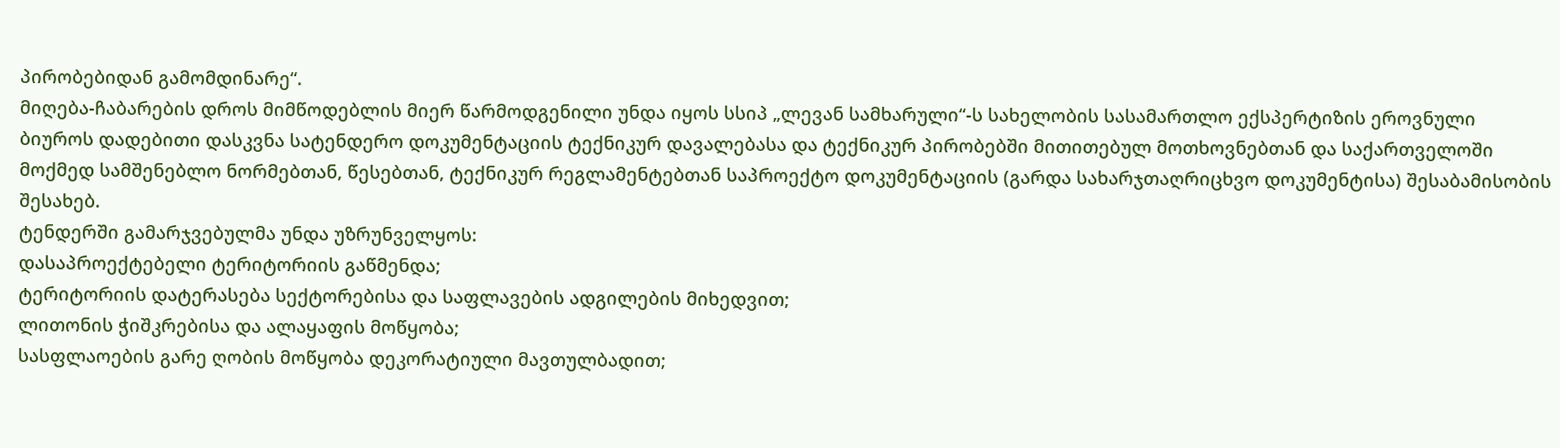პირობებიდან გამომდინარე“.
მიღება-ჩაბარების დროს მიმწოდებლის მიერ წარმოდგენილი უნდა იყოს სსიპ „ლევან სამხარული“-ს სახელობის სასამართლო ექსპერტიზის ეროვნული ბიუროს დადებითი დასკვნა სატენდერო დოკუმენტაციის ტექნიკურ დავალებასა და ტექნიკურ პირობებში მითითებულ მოთხოვნებთან და საქართველოში მოქმედ სამშენებლო ნორმებთან, წესებთან, ტექნიკურ რეგლამენტებთან საპროექტო დოკუმენტაციის (გარდა სახარჯთაღრიცხვო დოკუმენტისა) შესაბამისობის შესახებ.
ტენდერში გამარჯვებულმა უნდა უზრუნველყოს:
დასაპროექტებელი ტერიტორიის გაწმენდა;
ტერიტორიის დატერასება სექტორებისა და საფლავების ადგილების მიხედვით;
ლითონის ჭიშკრებისა და ალაყაფის მოწყობა;
სასფლაოების გარე ღობის მოწყობა დეკორატიული მავთულბადით;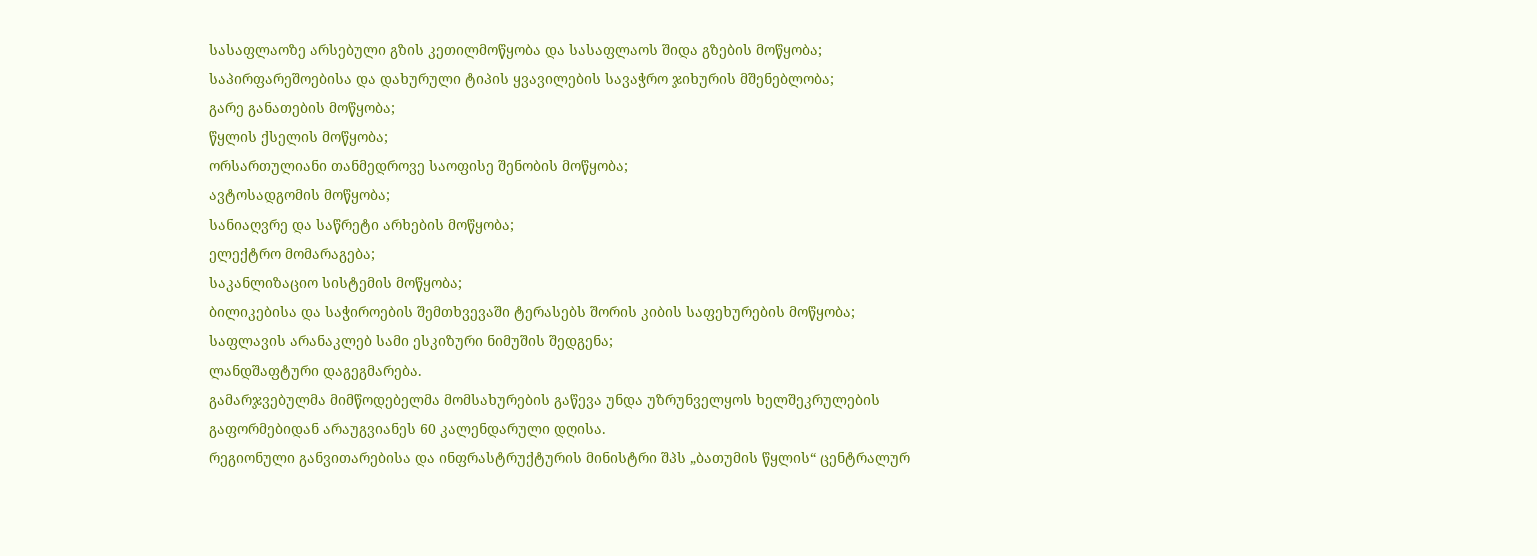სასაფლაოზე არსებული გზის კეთილმოწყობა და სასაფლაოს შიდა გზების მოწყობა;
საპირფარეშოებისა და დახურული ტიპის ყვავილების სავაჭრო ჯიხურის მშენებლობა;
გარე განათების მოწყობა;
წყლის ქსელის მოწყობა;
ორსართულიანი თანმედროვე საოფისე შენობის მოწყობა;
ავტოსადგომის მოწყობა;
სანიაღვრე და საწრეტი არხების მოწყობა;
ელექტრო მომარაგება;
საკანლიზაციო სისტემის მოწყობა;
ბილიკებისა და საჭიროების შემთხვევაში ტერასებს შორის კიბის საფეხურების მოწყობა;
საფლავის არანაკლებ სამი ესკიზური ნიმუშის შედგენა;
ლანდშაფტური დაგეგმარება.
გამარჯვებულმა მიმწოდებელმა მომსახურების გაწევა უნდა უზრუნველყოს ხელშეკრულების გაფორმებიდან არაუგვიანეს 60 კალენდარული დღისა.
რეგიონული განვითარებისა და ინფრასტრუქტურის მინისტრი შპს „ბათუმის წყლის“ ცენტრალურ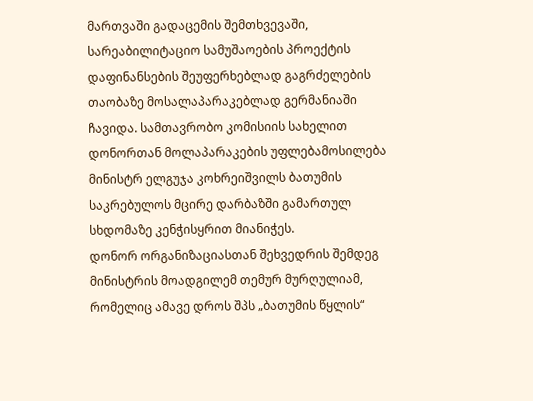მართვაში გადაცემის შემთხვევაში, სარეაბილიტაციო სამუშაოების პროექტის დაფინანსების შეუფერხებლად გაგრძელების თაობაზე მოსალაპარაკებლად გერმანიაში ჩავიდა. სამთავრობო კომისიის სახელით დონორთან მოლაპარაკების უფლებამოსილება მინისტრ ელგუჯა კოხრეიშვილს ბათუმის საკრებულოს მცირე დარბაზში გამართულ სხდომაზე კენჭისყრით მიანიჭეს.
დონორ ორგანიზაციასთან შეხვედრის შემდეგ მინისტრის მოადგილემ თემურ მურღულიამ, რომელიც ამავე დროს შპს „ბათუმის წყლის“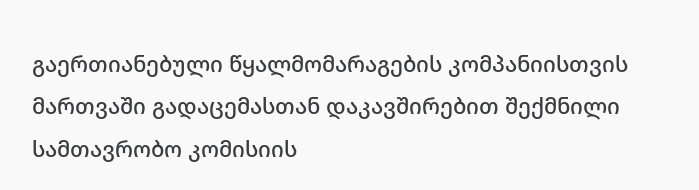გაერთიანებული წყალმომარაგების კომპანიისთვის მართვაში გადაცემასთან დაკავშირებით შექმნილი სამთავრობო კომისიის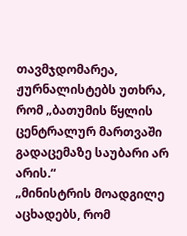თავმჯდომარეა, ჟურნალისტებს უთხრა, რომ „ბათუმის წყლის ცენტრალურ მართვაში გადაცემაზე საუბარი არ არის.“
„მინისტრის მოადგილე აცხადებს, რომ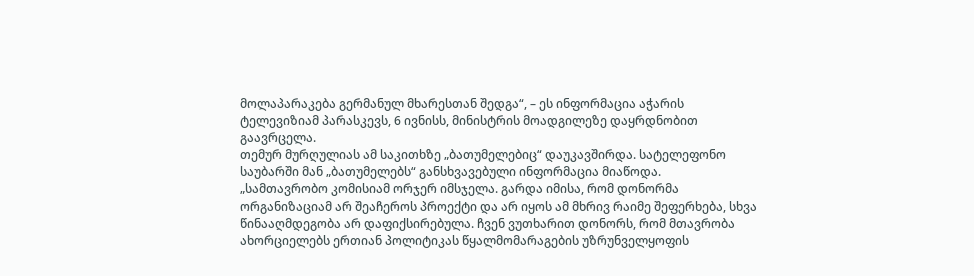მოლაპარაკება გერმანულ მხარესთან შედგა“, – ეს ინფორმაცია აჭარის ტელევიზიამ პარასკევს, 6 ივნისს, მინისტრის მოადგილეზე დაყრდნობით გაავრცელა.
თემურ მურღულიას ამ საკითხზე „ბათუმელებიც“ დაუკავშირდა. სატელეფონო საუბარში მან „ბათუმელებს“ განსხვავებული ინფორმაცია მიაწოდა.
„სამთავრობო კომისიამ ორჯერ იმსჯელა. გარდა იმისა, რომ დონორმა ორგანიზაციამ არ შეაჩეროს პროექტი და არ იყოს ამ მხრივ რაიმე შეფერხება, სხვა წინააღმდეგობა არ დაფიქსირებულა. ჩვენ ვუთხარით დონორს, რომ მთავრობა ახორციელებს ერთიან პოლიტიკას წყალმომარაგების უზრუნველყოფის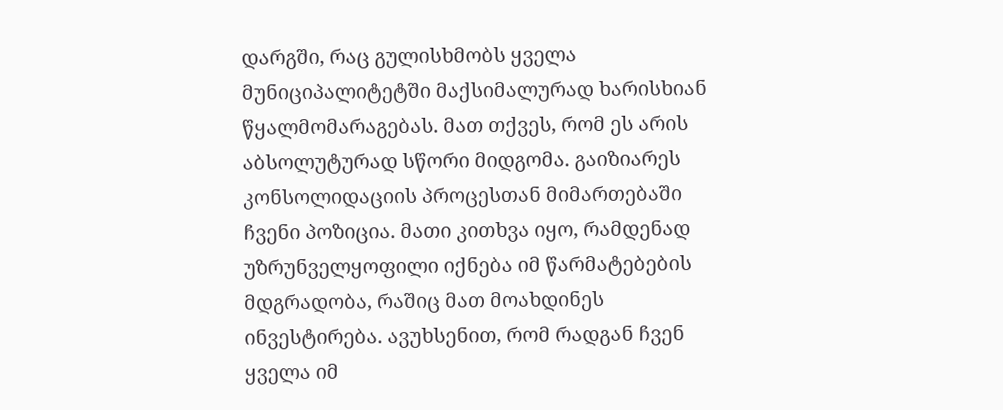დარგში, რაც გულისხმობს ყველა მუნიციპალიტეტში მაქსიმალურად ხარისხიან წყალმომარაგებას. მათ თქვეს, რომ ეს არის აბსოლუტურად სწორი მიდგომა. გაიზიარეს კონსოლიდაციის პროცესთან მიმართებაში ჩვენი პოზიცია. მათი კითხვა იყო, რამდენად უზრუნველყოფილი იქნება იმ წარმატებების მდგრადობა, რაშიც მათ მოახდინეს ინვესტირება. ავუხსენით, რომ რადგან ჩვენ ყველა იმ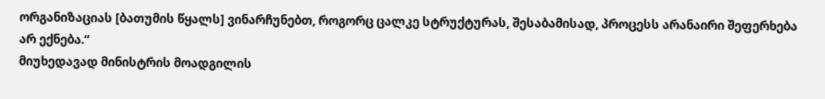ორგანიზაციას [ბათუმის წყალს] ვინარჩუნებთ, როგორც ცალკე სტრუქტურას, შესაბამისად, პროცესს არანაირი შეფერხება არ ექნება.“
მიუხედავად მინისტრის მოადგილის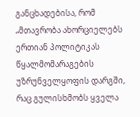განცხადებისა, რომ „მთავრობა ახორციელებს ერთიან პოლიტიკას წყალმომარაგების უზრუნველყოფის დარგში, რაც გულისხმობს ყველა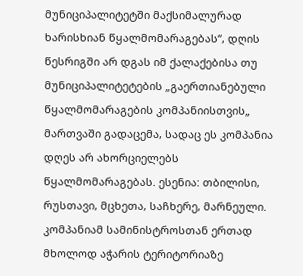მუნიციპალიტეტში მაქსიმალურად ხარისხიან წყალმომარაგებას“, დღის წესრიგში არ დგას იმ ქალაქებისა თუ მუნიციპალიტეტების „გაერთიანებული წყალმომარაგების კომპანიისთვის„ მართვაში გადაცემა, სადაც ეს კომპანია დღეს არ ახორციელებს წყალმომარაგებას. ესენია: თბილისი, რუსთავი, მცხეთა, საჩხერე, მარნეული.
კომპანიამ სამინისტროსთან ერთად მხოლოდ აჭარის ტერიტორიაზე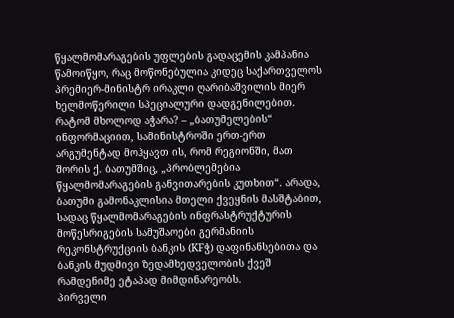წყალმომარაგების უფლების გადაცემის კამპანია წამოიწყო, რაც მოწონებულია კიდეც საქართველოს პრემიერ-მინისტრ ირაკლი ღარიბაშვილის მიერ ხელმოწერილი სპეციალური დადგენილებით.
რატომ მხოლოდ აჭარა? – „ბათუმელების“ ინფორმაციით, სამინისტროში ერთ-ერთ არგუმენტად მოჰყავთ ის, რომ რეგიონში, მათ შორის ქ. ბათუმშიც, „პრობლემებია წყალმომარაგების განვითარების კუთხით“. არადა, ბათუმი გამონაკლისია მთელი ქვეყნის მასშტაბით, სადაც წყალმომარაგების ინფრასტრუქტურის მოწესრიგების სამუშაოები გერმანიის რეკონსტრუქციის ბანკის (KFჭ) დაფინანსებითა და ბანკის მუდმივი ზედამხედველობის ქვეშ რამდენიმე ეტაპად მიმდინარეობს.
პირველი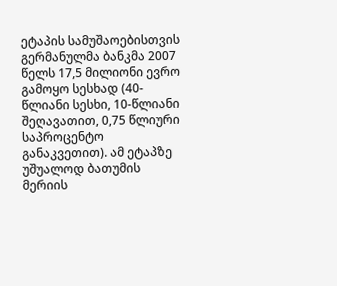ეტაპის სამუშაოებისთვის გერმანულმა ბანკმა 2007 წელს 17,5 მილიონი ევრო გამოყო სესხად (40-წლიანი სესხი, 10-წლიანი შეღავათით, 0,75 წლიური საპროცენტო განაკვეთით). ამ ეტაპზე უშუალოდ ბათუმის მერიის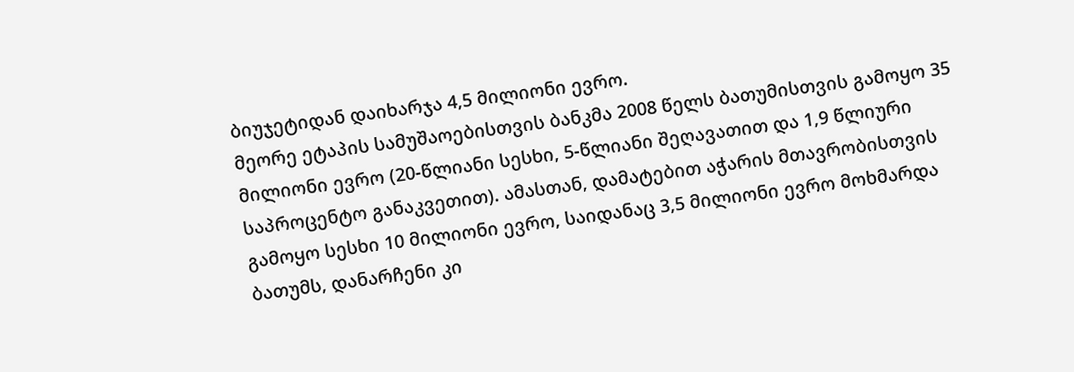ბიუჯეტიდან დაიხარჯა 4,5 მილიონი ევრო.
მეორე ეტაპის სამუშაოებისთვის ბანკმა 2008 წელს ბათუმისთვის გამოყო 35 მილიონი ევრო (20-წლიანი სესხი, 5-წლიანი შეღავათით და 1,9 წლიური საპროცენტო განაკვეთით). ამასთან, დამატებით აჭარის მთავრობისთვის გამოყო სესხი 10 მილიონი ევრო, საიდანაც 3,5 მილიონი ევრო მოხმარდა ბათუმს, დანარჩენი კი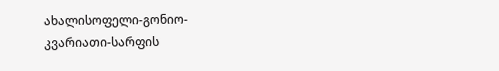ახალისოფელი-გონიო-კვარიათი-სარფის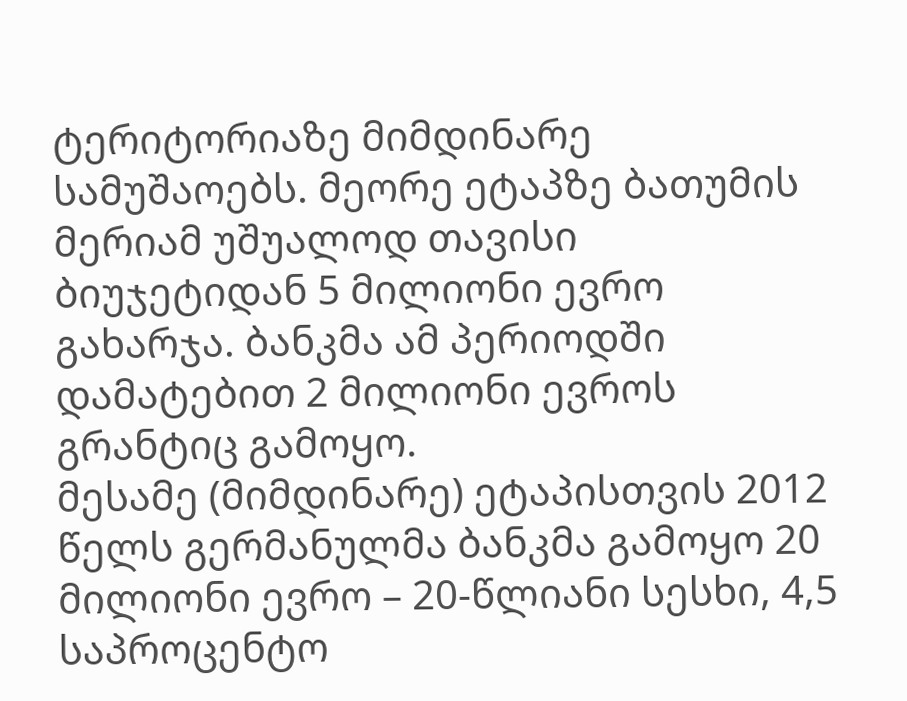ტერიტორიაზე მიმდინარე სამუშაოებს. მეორე ეტაპზე ბათუმის მერიამ უშუალოდ თავისი ბიუჯეტიდან 5 მილიონი ევრო გახარჯა. ბანკმა ამ პერიოდში დამატებით 2 მილიონი ევროს გრანტიც გამოყო.
მესამე (მიმდინარე) ეტაპისთვის 2012 წელს გერმანულმა ბანკმა გამოყო 20 მილიონი ევრო – 20-წლიანი სესხი, 4,5 საპროცენტო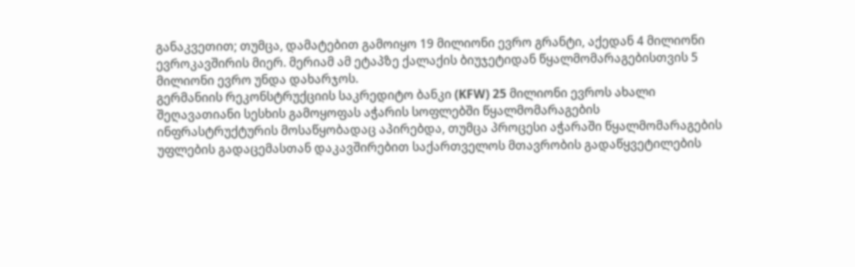განაკვეთით; თუმცა, დამატებით გამოიყო 19 მილიონი ევრო გრანტი, აქედან 4 მილიონი ევროკავშირის მიერ. მერიამ ამ ეტაპზე ქალაქის ბიუჯეტიდან წყალმომარაგებისთვის 5 მილიონი ევრო უნდა დახარჯოს.
გერმანიის რეკონსტრუქციის საკრედიტო ბანკი (KFW) 25 მილიონი ევროს ახალი შეღავათიანი სესხის გამოყოფას აჭარის სოფლებში წყალმომარაგების ინფრასტრუქტურის მოსაწყობადაც აპირებდა, თუმცა პროცესი აჭარაში წყალმომარაგების უფლების გადაცემასთან დაკავშირებით საქართველოს მთავრობის გადაწყვეტილების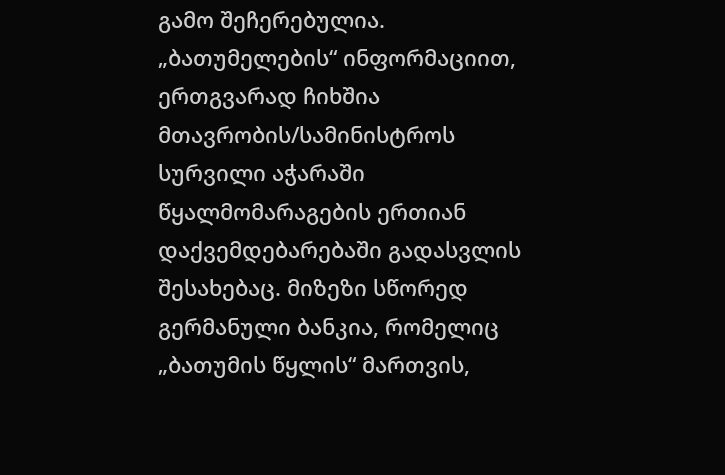გამო შეჩერებულია.
„ბათუმელების“ ინფორმაციით, ერთგვარად ჩიხშია მთავრობის/სამინისტროს სურვილი აჭარაში წყალმომარაგების ერთიან დაქვემდებარებაში გადასვლის შესახებაც. მიზეზი სწორედ გერმანული ბანკია, რომელიც „ბათუმის წყლის“ მართვის,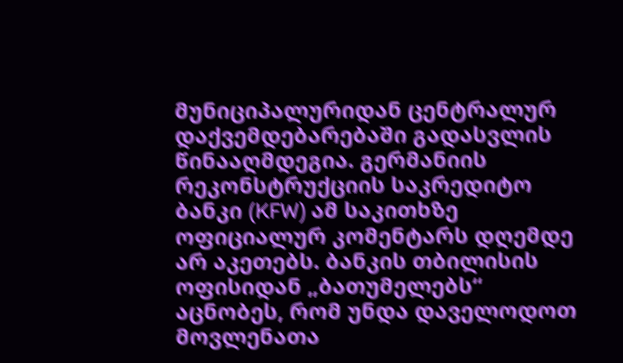მუნიციპალურიდან ცენტრალურ დაქვემდებარებაში გადასვლის წინააღმდეგია. გერმანიის რეკონსტრუქციის საკრედიტო ბანკი (KFW) ამ საკითხზე ოფიციალურ კომენტარს დღემდე არ აკეთებს. ბანკის თბილისის ოფისიდან „ბათუმელებს“ აცნობეს, რომ უნდა დაველოდოთ მოვლენათა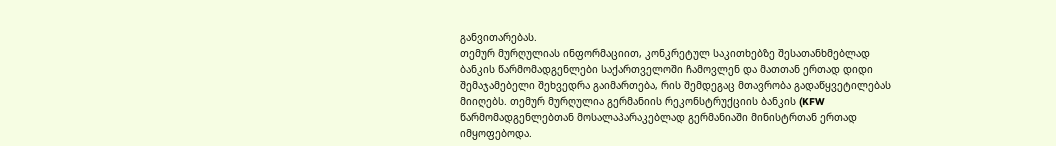განვითარებას.
თემურ მურღულიას ინფორმაციით, კონკრეტულ საკითხებზე შესათანხმებლად ბანკის წარმომადგენლები საქართველოში ჩამოვლენ და მათთან ერთად დიდი შემაჯამებელი შეხვედრა გაიმართება, რის შემდეგაც მთავრობა გადაწყვეტილებას მიიღებს. თემურ მურღულია გერმანიის რეკონსტრუქციის ბანკის (KFW წარმომადგენლებთან მოსალაპარაკებლად გერმანიაში მინისტრთან ერთად იმყოფებოდა.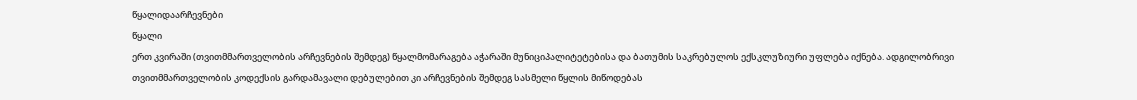წყალიდაარჩევნები
წყალი
ერთ კვირაში (თვითმმართველობის არჩევნების შემდეგ) წყალმომარაგება აჭარაში მუნიციპალიტეტებისა და ბათუმის საკრებულოს ექსკლუზიური უფლება იქნება. ადგილობრივი თვითმმართველობის კოდექსის გარდამავალი დებულებით კი არჩევნების შემდეგ სასმელი წყლის მიწოდებას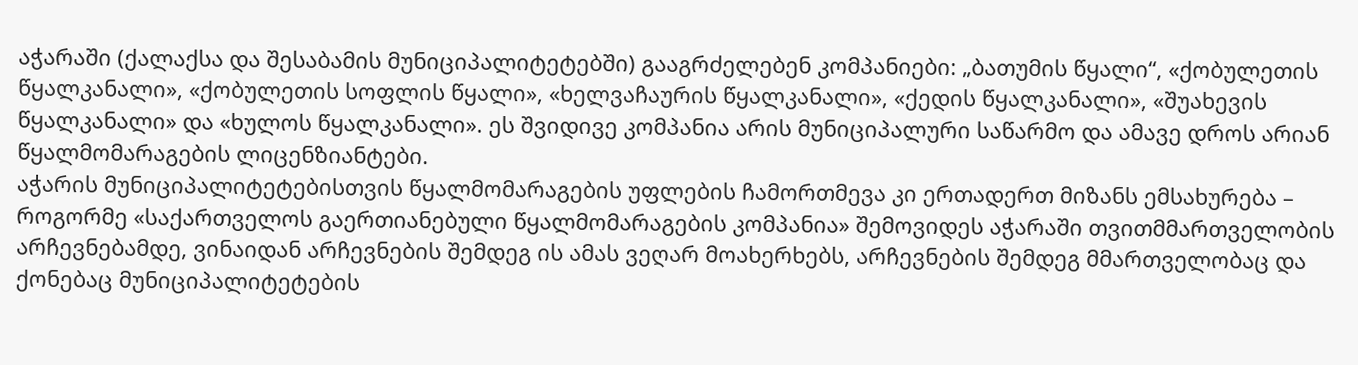აჭარაში (ქალაქსა და შესაბამის მუნიციპალიტეტებში) გააგრძელებენ კომპანიები: „ბათუმის წყალი“, «ქობულეთის წყალკანალი», «ქობულეთის სოფლის წყალი», «ხელვაჩაურის წყალკანალი», «ქედის წყალკანალი», «შუახევის წყალკანალი» და «ხულოს წყალკანალი». ეს შვიდივე კომპანია არის მუნიციპალური საწარმო და ამავე დროს არიან წყალმომარაგების ლიცენზიანტები.
აჭარის მუნიციპალიტეტებისთვის წყალმომარაგების უფლების ჩამორთმევა კი ერთადერთ მიზანს ემსახურება – როგორმე «საქართველოს გაერთიანებული წყალმომარაგების კომპანია» შემოვიდეს აჭარაში თვითმმართველობის არჩევნებამდე, ვინაიდან არჩევნების შემდეგ ის ამას ვეღარ მოახერხებს, არჩევნების შემდეგ მმართველობაც და ქონებაც მუნიციპალიტეტების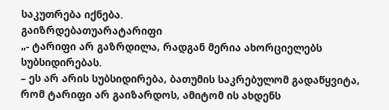საკუთრება იქნება.
გაიზრდებათუარატარიფი
„- ტარიფი არ გაზრდილა, რადგან მერია ახორციელებს სუბსიდირებას.
– ეს არ არის სუბსიდირება, ბათუმის საკრებულომ გადაწყვიტა, რომ ტარიფი არ გაიზარდოს, ამიტომ ის ახდენს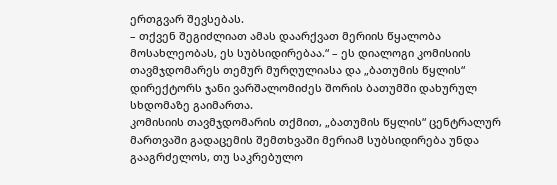ერთგვარ შევსებას.
– თქვენ შეგიძლიათ ამას დაარქვათ მერიის წყალობა მოსახლეობას, ეს სუბსიდირებაა.“ – ეს დიალოგი კომისიის თავმჯდომარეს თემურ მურღულიასა და „ბათუმის წყლის“ დირექტორს ჯანი ვარშალომიძეს შორის ბათუმში დახურულ სხდომაზე გაიმართა.
კომისიის თავმჯდომარის თქმით, „ბათუმის წყლის“ ცენტრალურ მართვაში გადაცემის შემთხვაში მერიამ სუბსიდირება უნდა გააგრძელოს, თუ საკრებულო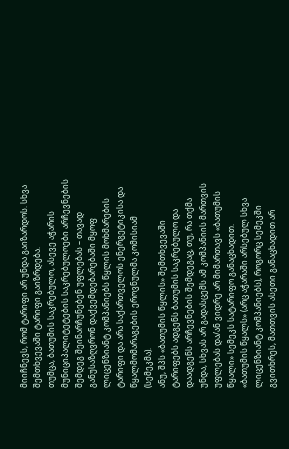მიიჩნევს, რომ ტარიფი არ უნდა გაიზარდოს. სხვა შემთხვევაში ტარიფი გაიზრდება.
თუმცა, ბათუმის საკრებულო, ასევე აჭარის მუნიციპალიტეტების საკრებულოები არჩევნების შემდეგ შეინარჩუნებენ უფლებას – თავად განუსაზღვრონ დაქვემდებარებაში მყოფ ლიცენზიანტ კომპანიებს წყლის მოხმარების ტარიფი და არა საქართველოს ენერგეტიკისა და წყალმომარაგების ეროვნულმა კომისიამ (სემეკმა).
ანუ, შპს «ბათუმის წყლის» შემთხვევაში ტარიფებს ადგენს ბათუმის საკრებულო და დაადგენს არჩევნების შემდეგაც, თუ, რა თქმა უნდა, სხვას არ გადასცემს ამ კომპანიის მართვის უფლებას და/ან ვიდრე არ მიმართავს «ბათუმის წყალი» სემეკს სატარიფო განაცხადით.
«ბათუმის წყალს» (არც აჭარაში არსებულ სხვა ლიცენზიანტ კომპანიებს), როგორც სემეკში გვითხრეს, მათთვის ასეთი განაცხადით არ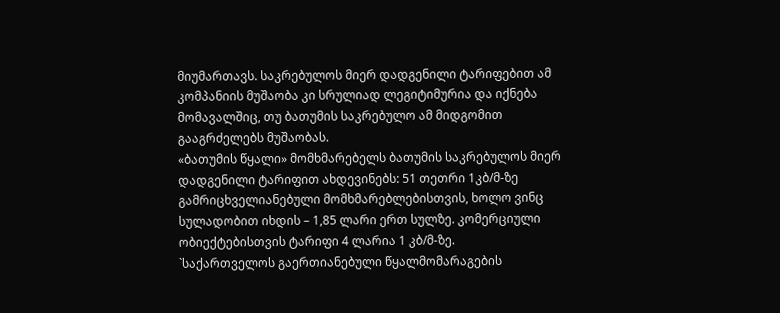მიუმართავს. საკრებულოს მიერ დადგენილი ტარიფებით ამ კომპანიის მუშაობა კი სრულიად ლეგიტიმურია და იქნება მომავალშიც, თუ ბათუმის საკრებულო ამ მიდგომით გააგრძელებს მუშაობას.
«ბათუმის წყალი» მომხმარებელს ბათუმის საკრებულოს მიერ დადგენილი ტარიფით ახდევინებს: 51 თეთრი 1კბ/მ-ზე გამრიცხველიანებული მომხმარებლებისთვის, ხოლო ვინც სულადობით იხდის – 1,85 ლარი ერთ სულზე. კომერციული ობიექტებისთვის ტარიფი 4 ლარია 1 კბ/მ-ზე.
`საქართველოს გაერთიანებული წყალმომარაგების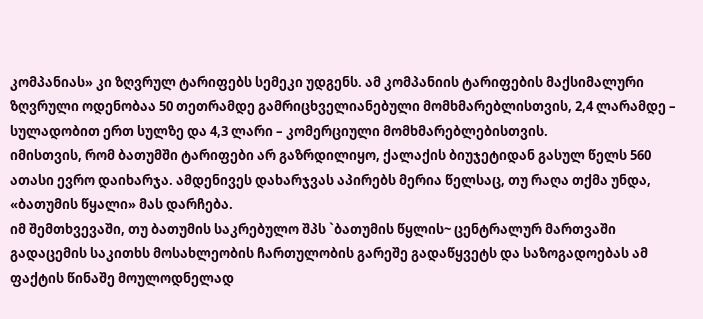კომპანიას» კი ზღვრულ ტარიფებს სემეკი უდგენს. ამ კომპანიის ტარიფების მაქსიმალური ზღვრული ოდენობაა 50 თეთრამდე გამრიცხველიანებული მომხმარებლისთვის, 2,4 ლარამდე – სულადობით ერთ სულზე და 4,3 ლარი – კომერციული მომხმარებლებისთვის.
იმისთვის, რომ ბათუმში ტარიფები არ გაზრდილიყო, ქალაქის ბიუჯეტიდან გასულ წელს 560 ათასი ევრო დაიხარჯა. ამდენივეს დახარჯვას აპირებს მერია წელსაც, თუ რაღა თქმა უნდა, «ბათუმის წყალი» მას დარჩება.
იმ შემთხვევაში, თუ ბათუმის საკრებულო შპს `ბათუმის წყლის~ ცენტრალურ მართვაში გადაცემის საკითხს მოსახლეობის ჩართულობის გარეშე გადაწყვეტს და საზოგადოებას ამ ფაქტის წინაშე მოულოდნელად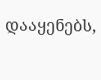დააყენებს,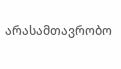არასამთავრობო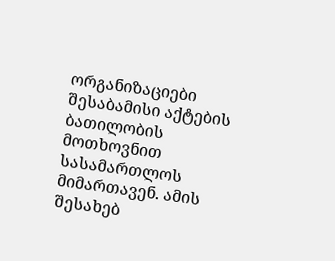ორგანიზაციები შესაბამისი აქტების ბათილობის მოთხოვნით სასამართლოს მიმართავენ. ამის შესახებ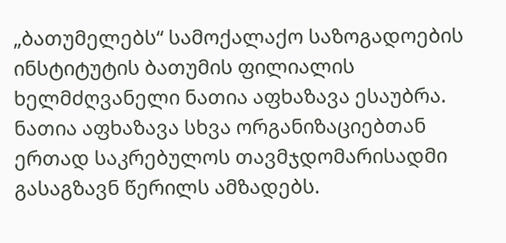„ბათუმელებს“ სამოქალაქო საზოგადოების ინსტიტუტის ბათუმის ფილიალის ხელმძღვანელი ნათია აფხაზავა ესაუბრა.
ნათია აფხაზავა სხვა ორგანიზაციებთან ერთად საკრებულოს თავმჯდომარისადმი გასაგზავნ წერილს ამზადებს.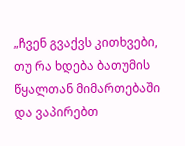„ჩვენ გვაქვს კითხვები, თუ რა ხდება ბათუმის წყალთან მიმართებაში და ვაპირებთ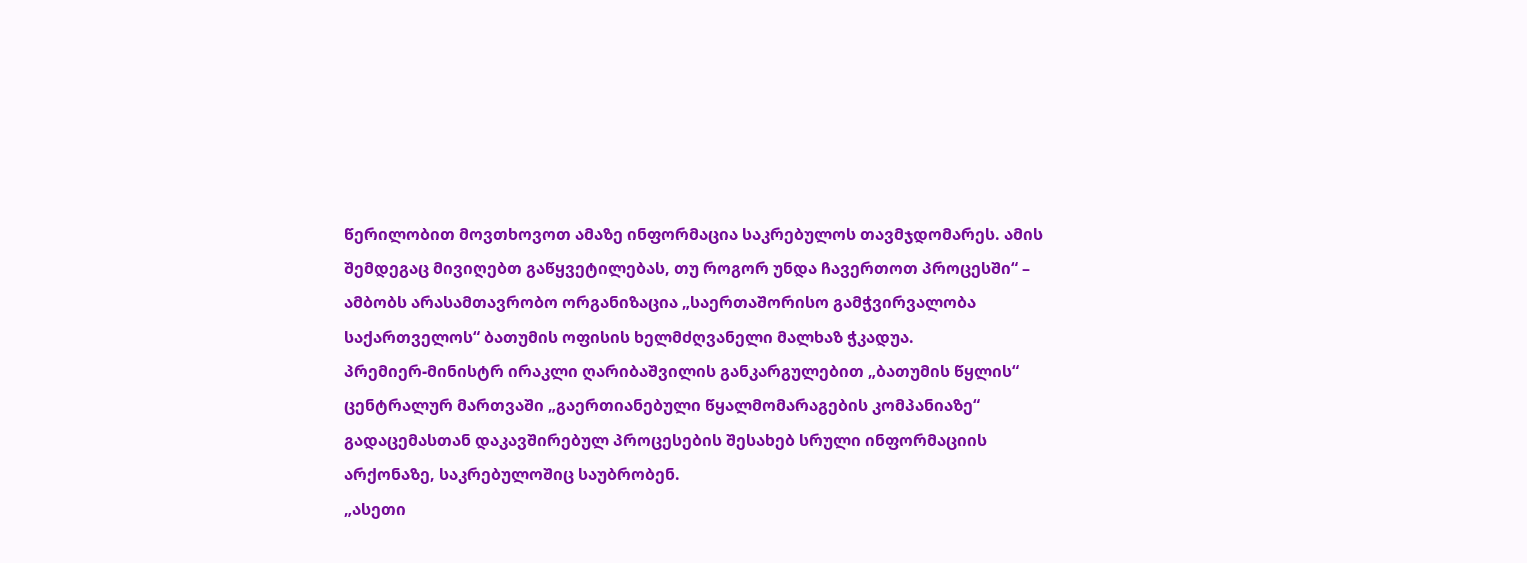წერილობით მოვთხოვოთ ამაზე ინფორმაცია საკრებულოს თავმჯდომარეს. ამის შემდეგაც მივიღებთ გაწყვეტილებას, თუ როგორ უნდა ჩავერთოთ პროცესში“ – ამბობს არასამთავრობო ორგანიზაცია „საერთაშორისო გამჭვირვალობა საქართველოს“ ბათუმის ოფისის ხელმძღვანელი მალხაზ ჭკადუა.
პრემიერ-მინისტრ ირაკლი ღარიბაშვილის განკარგულებით „ბათუმის წყლის“ ცენტრალურ მართვაში „გაერთიანებული წყალმომარაგების კომპანიაზე“ გადაცემასთან დაკავშირებულ პროცესების შესახებ სრული ინფორმაციის არქონაზე, საკრებულოშიც საუბრობენ.
„ასეთი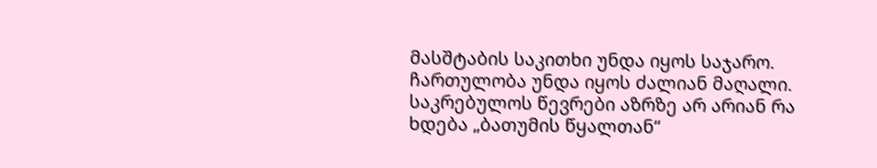მასშტაბის საკითხი უნდა იყოს საჯარო. ჩართულობა უნდა იყოს ძალიან მაღალი. საკრებულოს წევრები აზრზე არ არიან რა ხდება „ბათუმის წყალთან“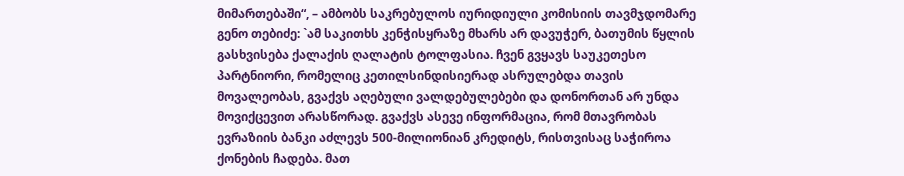მიმართებაში“, – ამბობს საკრებულოს იურიდიული კომისიის თავმჯდომარე გენო თებიძე: `ამ საკითხს კენჭისყრაზე მხარს არ დავუჭერ, ბათუმის წყლის გასხვისება ქალაქის ღალატის ტოლფასია. ჩვენ გვყავს საუკეთესო პარტნიორი, რომელიც კეთილსინდისიერად ასრულებდა თავის მოვალეობას, გვაქვს აღებული ვალდებულებები და დონორთან არ უნდა მოვიქცევით არასწორად. გვაქვს ასევე ინფორმაცია, რომ მთავრობას ევრაზიის ბანკი აძლევს 500-მილიონიან კრედიტს, რისთვისაც საჭიროა ქონების ჩადება. მათ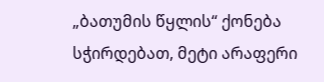„ბათუმის წყლის“ ქონება სჭირდებათ, მეტი არაფერი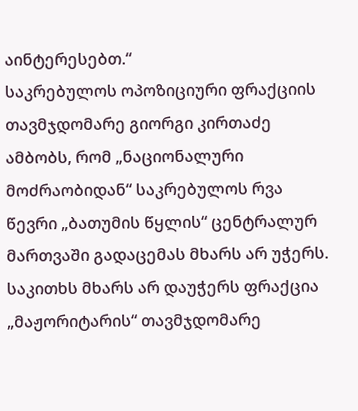აინტერესებთ.“
საკრებულოს ოპოზიციური ფრაქციის თავმჯდომარე გიორგი კირთაძე ამბობს, რომ „ნაციონალური მოძრაობიდან“ საკრებულოს რვა წევრი „ბათუმის წყლის“ ცენტრალურ მართვაში გადაცემას მხარს არ უჭერს. საკითხს მხარს არ დაუჭერს ფრაქცია „მაჟორიტარის“ თავმჯდომარე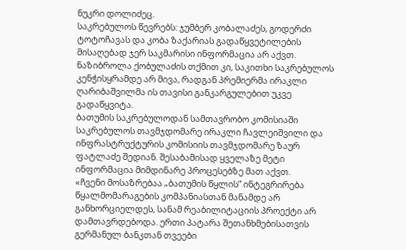ნუკრი დოლიძეც.
საკრებულოს წევრებს: ჯუმბერ კობალაძეს, გოდერძი ტოტოჩავას და კობა ზაქარიას გადაწყვეტილების მისაღებად ჯერ საკმარისი ინფორმაცია არ აქვთ. ნაზიბროლა ქობულაძის თქმით კი, საკითხი საკრებულოს კენჭისყრამდე არ მივა, რადგან პრემიერმა ირაკლი ღარიბაშვილმა ის თავისი განკარგულებით უკვე გადაწყვიტა.
ბათუმის საკრებულოდან სამთავრობო კომისიაში საკრებულოს თავმჯდომარე ირაკლი ჩავლეიშვილი და ინფრასტრუქტურის კომისიის თავმჯდომარე ზაურ ფატლაძე შედიან. შესაბამისად ყველაზე მეტი ინფორმაცია მიმდინარე პროცესებზე მათ აქვთ.
«ჩვენი მოსაზრებაა „ბათუმის წყლის“ ინტეგრირება წყალმომარაგების კომპანიასთან მანამდე არ განხორციელდეს, სანამ რეაბილიტაციის პროექტი არ დამთავრდებოდა. ერთი პატარა შეთანხმებისათვის გერმანულ ბანკთან თვეები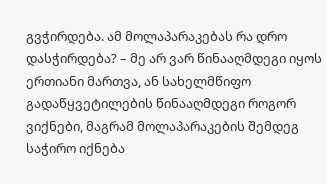გვჭირდება. ამ მოლაპარაკებას რა დრო დასჭირდება? – მე არ ვარ წინააღმდეგი იყოს ერთიანი მართვა, ან სახელმწიფო გადაწყვეტილების წინააღმდეგი როგორ ვიქნები, მაგრამ მოლაპარაკების შემდეგ საჭირო იქნება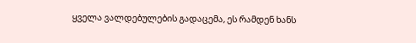ყველა ვალდებულების გადაცემა, ეს რამდენ ხანს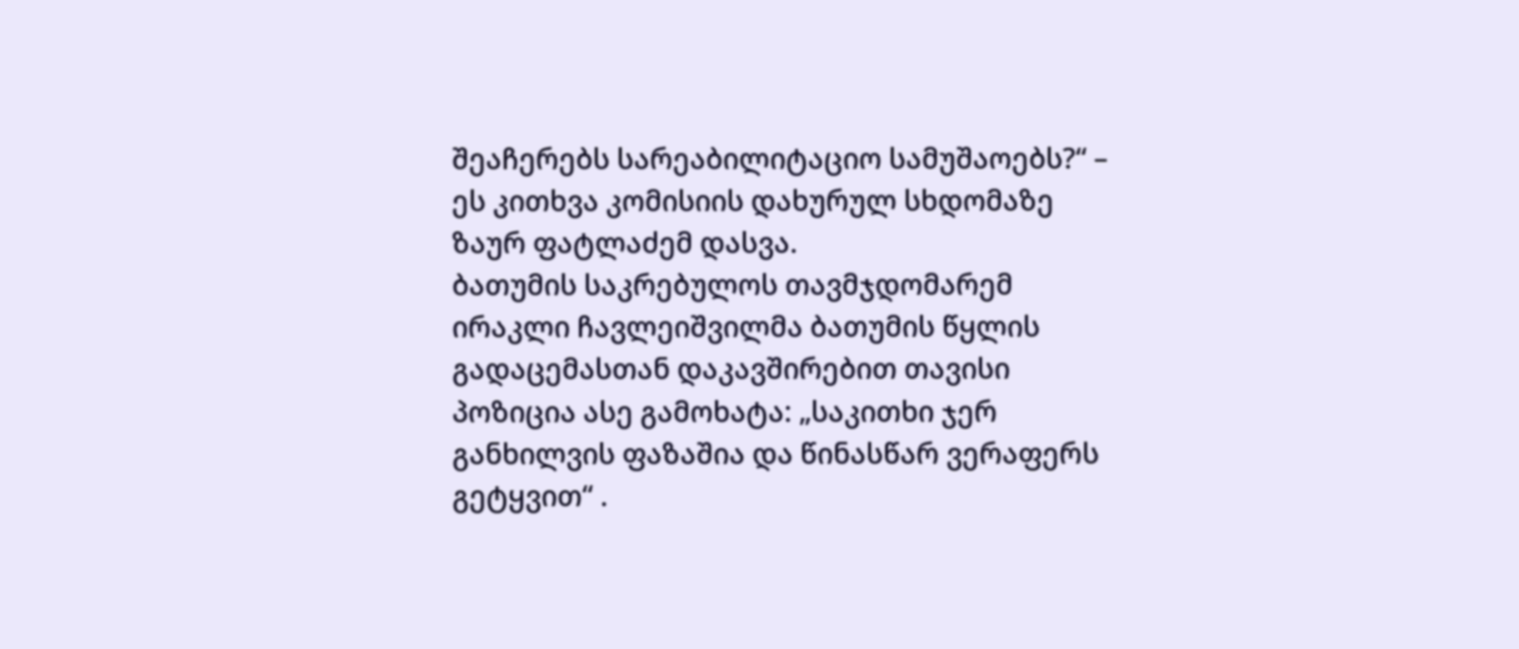შეაჩერებს სარეაბილიტაციო სამუშაოებს?“ – ეს კითხვა კომისიის დახურულ სხდომაზე ზაურ ფატლაძემ დასვა.
ბათუმის საკრებულოს თავმჯდომარემ ირაკლი ჩავლეიშვილმა ბათუმის წყლის გადაცემასთან დაკავშირებით თავისი პოზიცია ასე გამოხატა: „საკითხი ჯერ განხილვის ფაზაშია და წინასწარ ვერაფერს გეტყვით“ .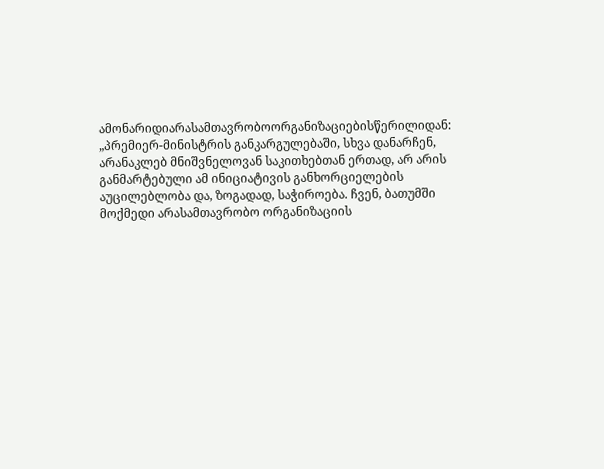ამონარიდიარასამთავრობოორგანიზაციებისწერილიდან:
„პრემიერ-მინისტრის განკარგულებაში, სხვა დანარჩენ, არანაკლებ მნიშვნელოვან საკითხებთან ერთად, არ არის განმარტებული ამ ინიციატივის განხორციელების აუცილებლობა და, ზოგადად, საჭიროება. ჩვენ, ბათუმში მოქმედი არასამთავრობო ორგანიზაციის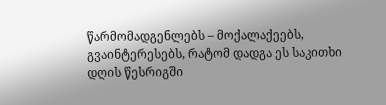წარმომადგენლებს – მოქალაქეებს, გვაინტერესებს, რატომ დადგა ეს საკითხი დღის წესრიგში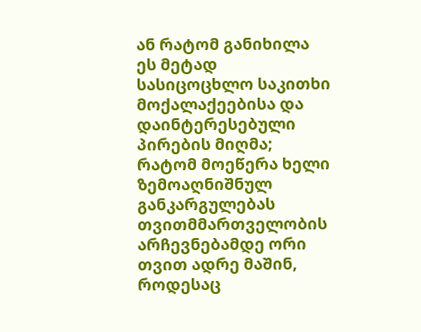ან რატომ განიხილა ეს მეტად სასიცოცხლო საკითხი მოქალაქეებისა და დაინტერესებული პირების მიღმა; რატომ მოეწერა ხელი ზემოაღნიშნულ განკარგულებას თვითმმართველობის არჩევნებამდე ორი თვით ადრე მაშინ, როდესაც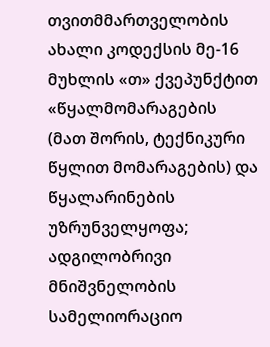თვითმმართველობის ახალი კოდექსის მე-16 მუხლის «თ» ქვეპუნქტით «წყალმომარაგების (მათ შორის, ტექნიკური წყლით მომარაგების) და წყალარინების უზრუნველყოფა; ადგილობრივი მნიშვნელობის სამელიორაციო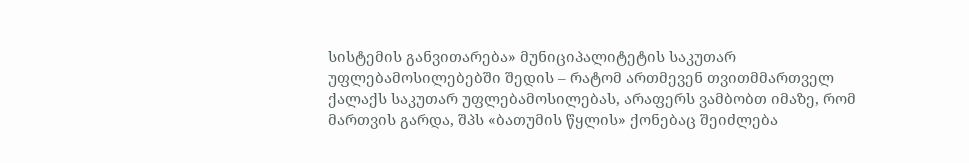სისტემის განვითარება» მუნიციპალიტეტის საკუთარ უფლებამოსილებებში შედის – რატომ ართმევენ თვითმმართველ ქალაქს საკუთარ უფლებამოსილებას, არაფერს ვამბობთ იმაზე, რომ მართვის გარდა, შპს «ბათუმის წყლის» ქონებაც შეიძლება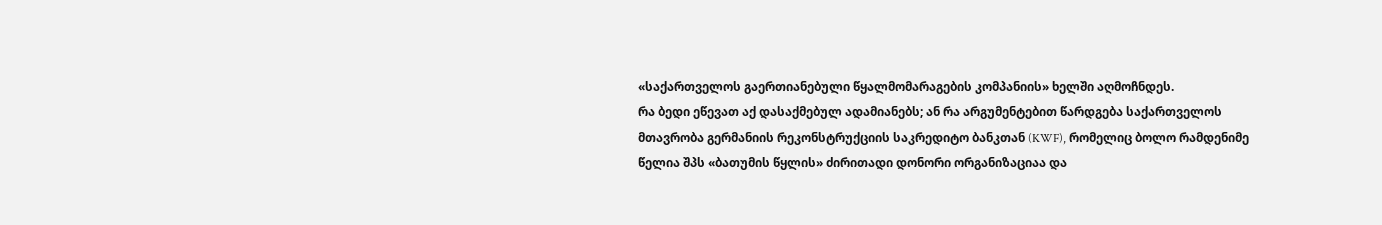«საქართველოს გაერთიანებული წყალმომარაგების კომპანიის» ხელში აღმოჩნდეს.
რა ბედი ეწევათ აქ დასაქმებულ ადამიანებს; ან რა არგუმენტებით წარდგება საქართველოს მთავრობა გერმანიის რეკონსტრუქციის საკრედიტო ბანკთან (KWF), რომელიც ბოლო რამდენიმე წელია შპს «ბათუმის წყლის» ძირითადი დონორი ორგანიზაციაა და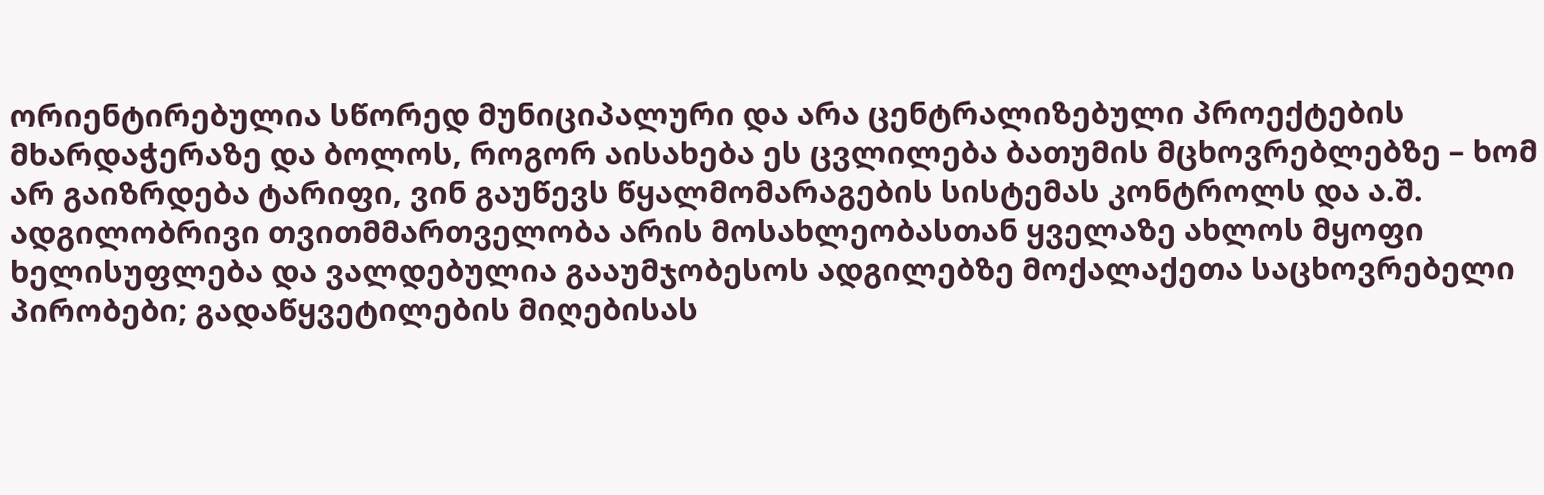ორიენტირებულია სწორედ მუნიციპალური და არა ცენტრალიზებული პროექტების მხარდაჭერაზე და ბოლოს, როგორ აისახება ეს ცვლილება ბათუმის მცხოვრებლებზე – ხომ არ გაიზრდება ტარიფი, ვინ გაუწევს წყალმომარაგების სისტემას კონტროლს და ა.შ.
ადგილობრივი თვითმმართველობა არის მოსახლეობასთან ყველაზე ახლოს მყოფი ხელისუფლება და ვალდებულია გააუმჯობესოს ადგილებზე მოქალაქეთა საცხოვრებელი პირობები; გადაწყვეტილების მიღებისას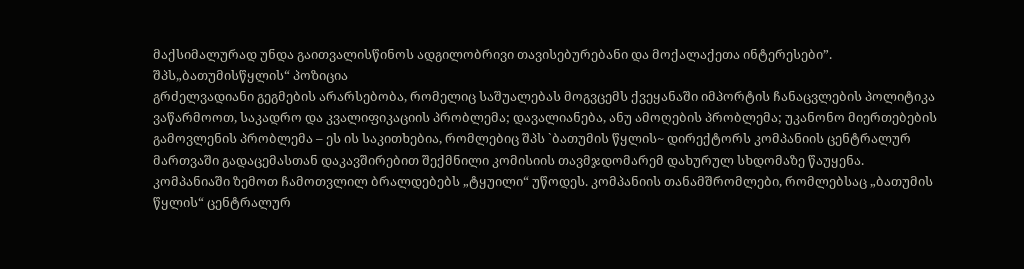მაქსიმალურად უნდა გაითვალისწინოს ადგილობრივი თავისებურებანი და მოქალაქეთა ინტერესები”.
შპს„ბათუმისწყლის“ პოზიცია
გრძელვადიანი გეგმების არარსებობა, რომელიც საშუალებას მოგვცემს ქვეყანაში იმპორტის ჩანაცვლების პოლიტიკა ვაწარმოოთ, საკადრო და კვალიფიკაციის პრობლემა; დავალიანება, ანუ ამოღების პრობლემა; უკანონო მიერთებების გამოვლენის პრობლემა – ეს ის საკითხებია, რომლებიც შპს `ბათუმის წყლის~ დირექტორს კომპანიის ცენტრალურ მართვაში გადაცემასთან დაკავშირებით შექმნილი კომისიის თავმჯდომარემ დახურულ სხდომაზე წაუყენა.
კომპანიაში ზემოთ ჩამოთვლილ ბრალდებებს „ტყუილი“ უწოდეს. კომპანიის თანამშრომლები, რომლებსაც „ბათუმის წყლის“ ცენტრალურ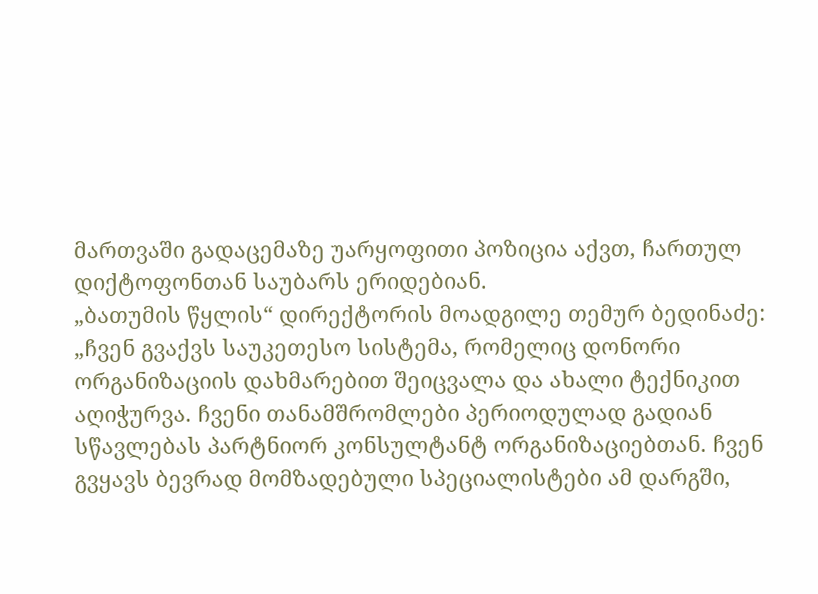მართვაში გადაცემაზე უარყოფითი პოზიცია აქვთ, ჩართულ დიქტოფონთან საუბარს ერიდებიან.
„ბათუმის წყლის“ დირექტორის მოადგილე თემურ ბედინაძე: „ჩვენ გვაქვს საუკეთესო სისტემა, რომელიც დონორი ორგანიზაციის დახმარებით შეიცვალა და ახალი ტექნიკით აღიჭურვა. ჩვენი თანამშრომლები პერიოდულად გადიან სწავლებას პარტნიორ კონსულტანტ ორგანიზაციებთან. ჩვენ გვყავს ბევრად მომზადებული სპეციალისტები ამ დარგში,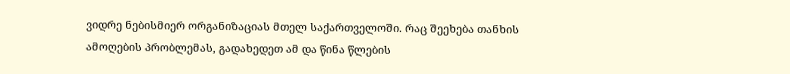ვიდრე ნებისმიერ ორგანიზაციას მთელ საქართველოში. რაც შეეხება თანხის ამოღების პრობლემას, გადახედეთ ამ და წინა წლების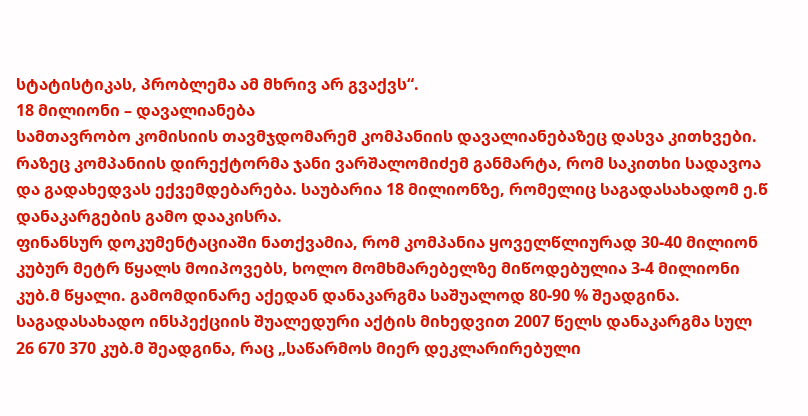სტატისტიკას, პრობლემა ამ მხრივ არ გვაქვს“.
18 მილიონი – დავალიანება
სამთავრობო კომისიის თავმჯდომარემ კომპანიის დავალიანებაზეც დასვა კითხვები. რაზეც კომპანიის დირექტორმა ჯანი ვარშალომიძემ განმარტა, რომ საკითხი სადავოა და გადახედვას ექვემდებარება. საუბარია 18 მილიონზე, რომელიც საგადასახადომ ე.წ დანაკარგების გამო დააკისრა.
ფინანსურ დოკუმენტაციაში ნათქვამია, რომ კომპანია ყოველწლიურად 30-40 მილიონ კუბურ მეტრ წყალს მოიპოვებს, ხოლო მომხმარებელზე მიწოდებულია 3-4 მილიონი კუბ.მ წყალი. გამომდინარე აქედან დანაკარგმა საშუალოდ 80-90 % შეადგინა.
საგადასახადო ინსპექციის შუალედური აქტის მიხედვით 2007 წელს დანაკარგმა სულ 26 670 370 კუბ.მ შეადგინა, რაც „საწარმოს მიერ დეკლარირებული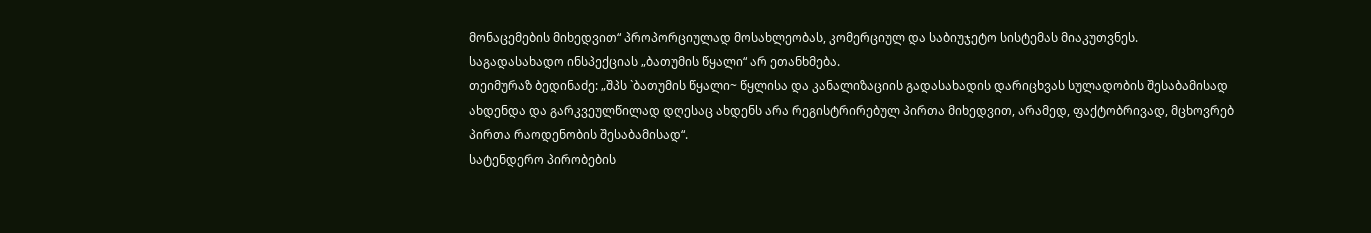მონაცემების მიხედვით“ პროპორციულად მოსახლეობას, კომერციულ და საბიუჯეტო სისტემას მიაკუთვნეს.
საგადასახადო ინსპექციას „ბათუმის წყალი“ არ ეთანხმება.
თეიმურაზ ბედინაძე: „შპს `ბათუმის წყალი~ წყლისა და კანალიზაციის გადასახადის დარიცხვას სულადობის შესაბამისად ახდენდა და გარკვეულწილად დღესაც ახდენს არა რეგისტრირებულ პირთა მიხედვით, არამედ, ფაქტობრივად, მცხოვრებ პირთა რაოდენობის შესაბამისად“.
სატენდერო პირობების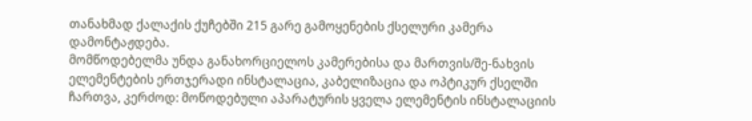თანახმად ქალაქის ქუჩებში 215 გარე გამოყენების ქსელური კამერა დამონტაჟდება.
მომწოდებელმა უნდა განახორციელოს კამერებისა და მართვის/შე-ნახვის ელემენტების ერთჯერადი ინსტალაცია, კაბელიზაცია და ოპტიკურ ქსელში ჩართვა, კერძოდ: მოწოდებული აპარატურის ყველა ელემენტის ინსტალაციის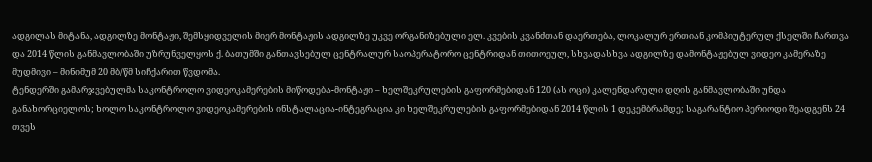ადგილას მიტანა, ადგილზე მონტაჟი, შემსყიდველის მიერ მონტაჟის ადგილზე უკვე ორგანიზებული ელ. კვების კვანძთან დაერთება, ლოკალურ ერთიან კომპიუტერულ ქსელში ჩართვა და 2014 წლის განმავლობაში უზრუნველყოს ქ. ბათუმში განთავსებულ ცენტრალურ საოპერატორო ცენტრიდან თითოეულ, სხვადასხვა ადგილზე დამონტაჟებულ ვიდეო კამერაზე მუდმივი – მინიმუმ 20 მბ/წმ სიჩქარით წვდომა.
ტენდერში გამარჯვებულმა საკონტროლო ვიდეოკამერების მიწოდება-მონტაჟი – ხელშეკრულების გაფორმებიდან 120 (ას ოცი) კალენდარული დღის განმავლობაში უნდა განახორციელოს; ხოლო საკონტროლო ვიდეოკამერების ინსტალაცია-ინტეგრაცია კი ხელშეკრულების გაფორმებიდან 2014 წლის 1 დეკემბრამდე; საგარანტიო პერიოდი შეადგენს 24 თვეს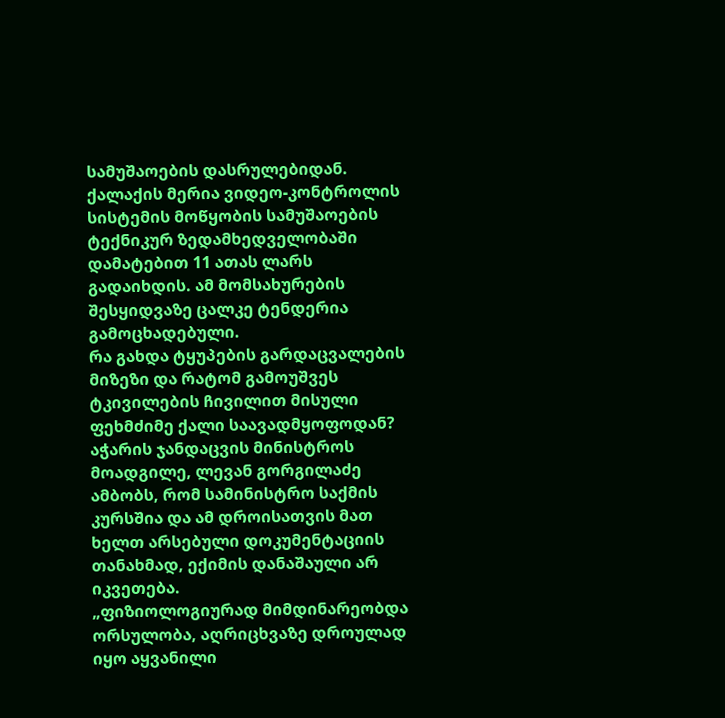სამუშაოების დასრულებიდან.
ქალაქის მერია ვიდეო-კონტროლის სისტემის მოწყობის სამუშაოების ტექნიკურ ზედამხედველობაში დამატებით 11 ათას ლარს გადაიხდის. ამ მომსახურების შესყიდვაზე ცალკე ტენდერია გამოცხადებული.
რა გახდა ტყუპების გარდაცვალების მიზეზი და რატომ გამოუშვეს ტკივილების ჩივილით მისული ფეხმძიმე ქალი საავადმყოფოდან? აჭარის ჯანდაცვის მინისტროს მოადგილე, ლევან გორგილაძე ამბობს, რომ სამინისტრო საქმის კურსშია და ამ დროისათვის მათ ხელთ არსებული დოკუმენტაციის თანახმად, ექიმის დანაშაული არ იკვეთება.
„ფიზიოლოგიურად მიმდინარეობდა ორსულობა, აღრიცხვაზე დროულად იყო აყვანილი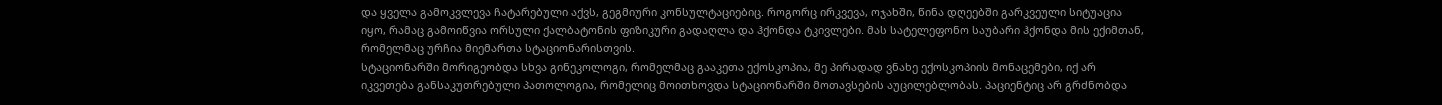და ყველა გამოკვლევა ჩატარებული აქვს, გეგმიური კონსულტაციებიც. როგორც ირკვევა, ოჯახში, წინა დღეებში გარკვეული სიტუაცია იყო, რამაც გამოიწვია ორსული ქალბატონის ფიზიკური გადაღლა და ჰქონდა ტკივლები. მას სატელეფონო საუბარი ჰქონდა მის ექიმთან, რომელმაც ურჩია მიემართა სტაციონარისთვის.
სტაციონარში მორიგეობდა სხვა გინეკოლოგი, რომელმაც გააკეთა ექოსკოპია, მე პირადად ვნახე ექოსკოპიის მონაცემები, იქ არ იკვეთება განსაკუთრებული პათოლოგია, რომელიც მოითხოვდა სტაციონარში მოთავსების აუცილებლობას. პაციენტიც არ გრძნობდა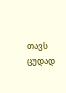თავს ცუდად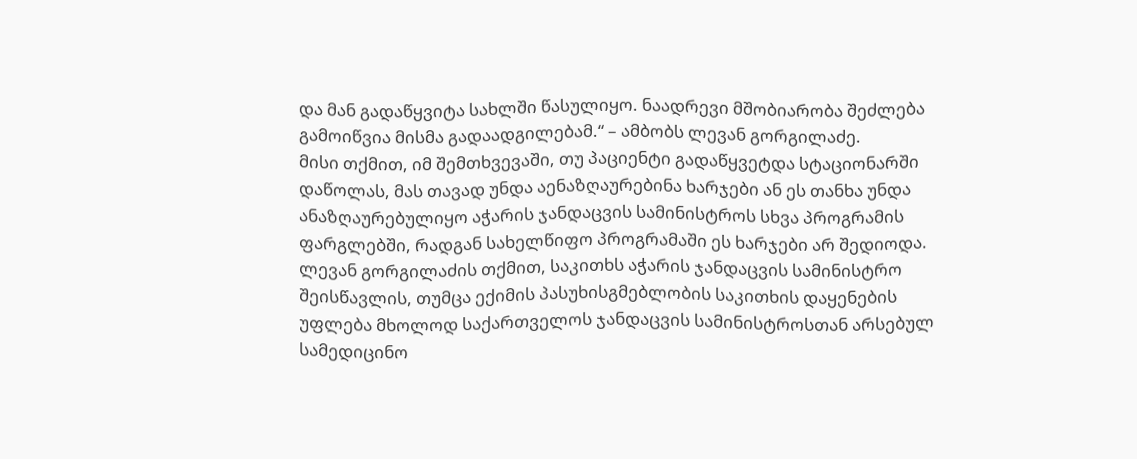და მან გადაწყვიტა სახლში წასულიყო. ნაადრევი მშობიარობა შეძლება გამოიწვია მისმა გადაადგილებამ.“ – ამბობს ლევან გორგილაძე.
მისი თქმით, იმ შემთხვევაში, თუ პაციენტი გადაწყვეტდა სტაციონარში დაწოლას, მას თავად უნდა აენაზღაურებინა ხარჯები ან ეს თანხა უნდა ანაზღაურებულიყო აჭარის ჯანდაცვის სამინისტროს სხვა პროგრამის ფარგლებში, რადგან სახელწიფო პროგრამაში ეს ხარჯები არ შედიოდა.
ლევან გორგილაძის თქმით, საკითხს აჭარის ჯანდაცვის სამინისტრო შეისწავლის, თუმცა ექიმის პასუხისგმებლობის საკითხის დაყენების უფლება მხოლოდ საქართველოს ჯანდაცვის სამინისტროსთან არსებულ სამედიცინო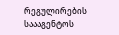რეგულირების საააგენტოს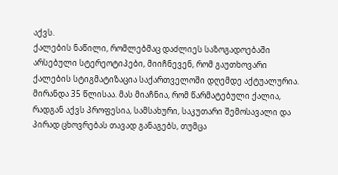აქვს.
ქალების ნაწილი, რომლებმაც დაძლიეს საზოგადოებაში არსებული სტერეოტიპები, მიიჩნევენ, რომ გაუთხოვარი ქალების სტიგმატიზაცია საქართველოში დღემდე აქტუალურია. მირანდა 35 წლისაა. მას მიაჩნია, რომ წარმატებული ქალია, რადგან აქვს პროფესია, სამსახური, საკუთარი შემოსავალი და პირად ცხოვრებას თავად განაგებს, თუმცა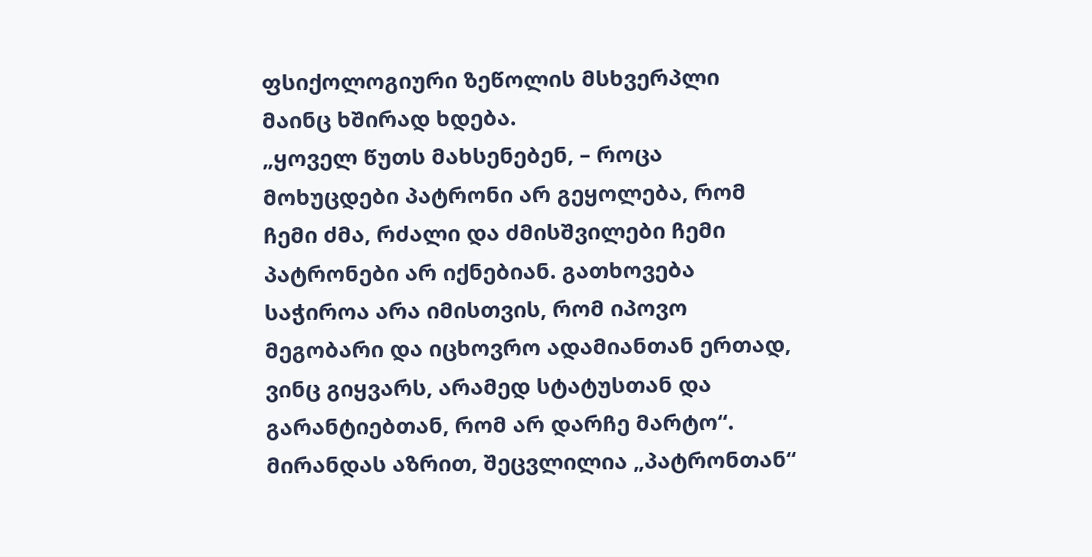ფსიქოლოგიური ზეწოლის მსხვერპლი მაინც ხშირად ხდება.
„ყოველ წუთს მახსენებენ, – როცა მოხუცდები პატრონი არ გეყოლება, რომ ჩემი ძმა, რძალი და ძმისშვილები ჩემი პატრონები არ იქნებიან. გათხოვება საჭიროა არა იმისთვის, რომ იპოვო მეგობარი და იცხოვრო ადამიანთან ერთად, ვინც გიყვარს, არამედ სტატუსთან და გარანტიებთან, რომ არ დარჩე მარტო“.
მირანდას აზრით, შეცვლილია „პატრონთან“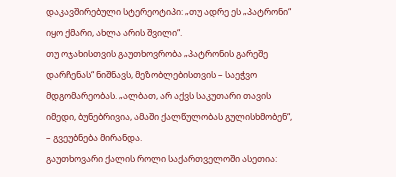დაკავშირებული სტერეოტიპი: „თუ ადრე ეს „პატრონი“ იყო ქმარი, ახლა არის შვილი“.
თუ ოჯახისთვის გაუთხოვრობა „პატრონის გარეშე დარჩენას“ ნიშნავს, მეზობლებისთვის – საეჭვო მდგომარეობას. „ალბათ, არ აქვს საკუთარი თავის იმედი, ბუნებრივია, ამაში ქალწულობას გულისხმობენ“, – გვეუბნება მირანდა.
გაუთხოვარი ქალის როლი საქართველოში ასეთია: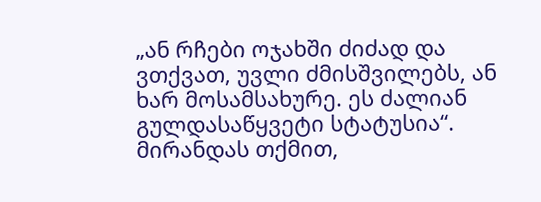„ან რჩები ოჯახში ძიძად და ვთქვათ, უვლი ძმისშვილებს, ან ხარ მოსამსახურე. ეს ძალიან გულდასაწყვეტი სტატუსია“.
მირანდას თქმით,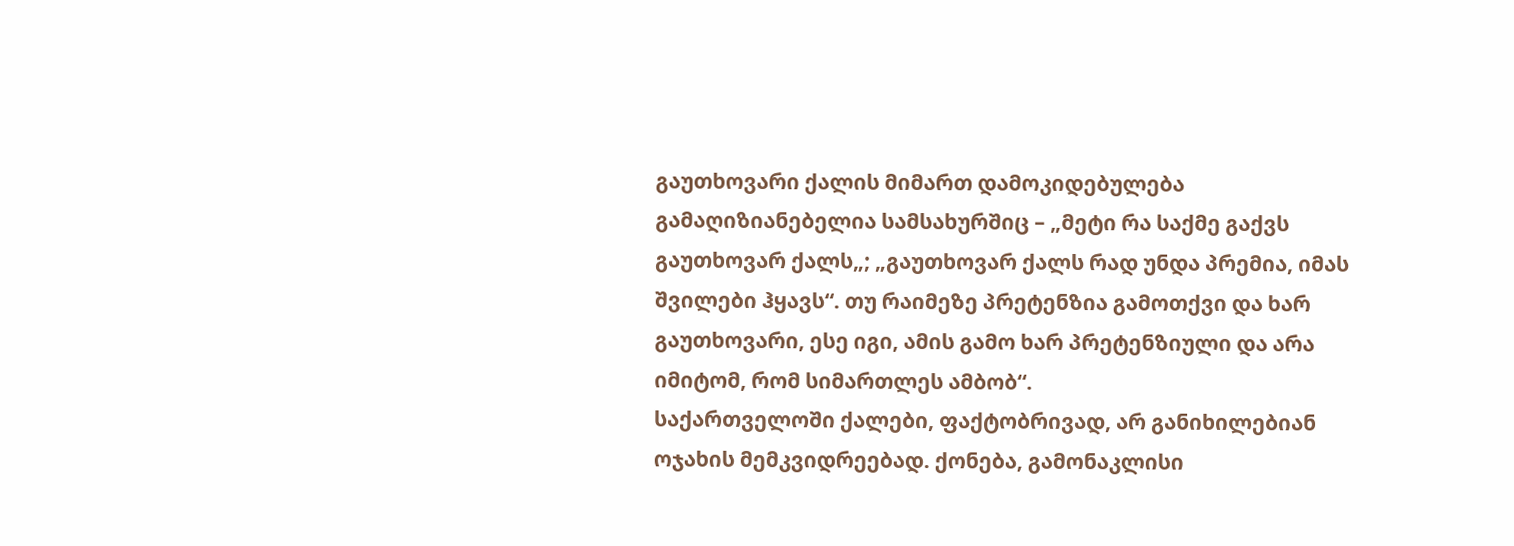გაუთხოვარი ქალის მიმართ დამოკიდებულება გამაღიზიანებელია სამსახურშიც – „მეტი რა საქმე გაქვს გაუთხოვარ ქალს„; „გაუთხოვარ ქალს რად უნდა პრემია, იმას შვილები ჰყავს“. თუ რაიმეზე პრეტენზია გამოთქვი და ხარ გაუთხოვარი, ესე იგი, ამის გამო ხარ პრეტენზიული და არა იმიტომ, რომ სიმართლეს ამბობ“.
საქართველოში ქალები, ფაქტობრივად, არ განიხილებიან ოჯახის მემკვიდრეებად. ქონება, გამონაკლისი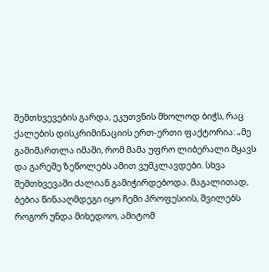შემთხვევების გარდა, ეკუთვნის მხოლოდ ბიჭს, რაც ქალების დისკრიმინაციის ერთ-ერთი ფაქტორია: „მე გამიმართლა იმაში, რომ მამა უფრო ლიბერალი მყავს და გარეშე ზეწოლებს ამით ვუმკლავდები. სხვა შემთხვევაში ძალიან გამიჭირდებოდა. მაგალითად, ბებია წინააღმდეგი იყო ჩემი პროფესიის, შვილებს როგორ უნდა მიხედოო, ამიტომ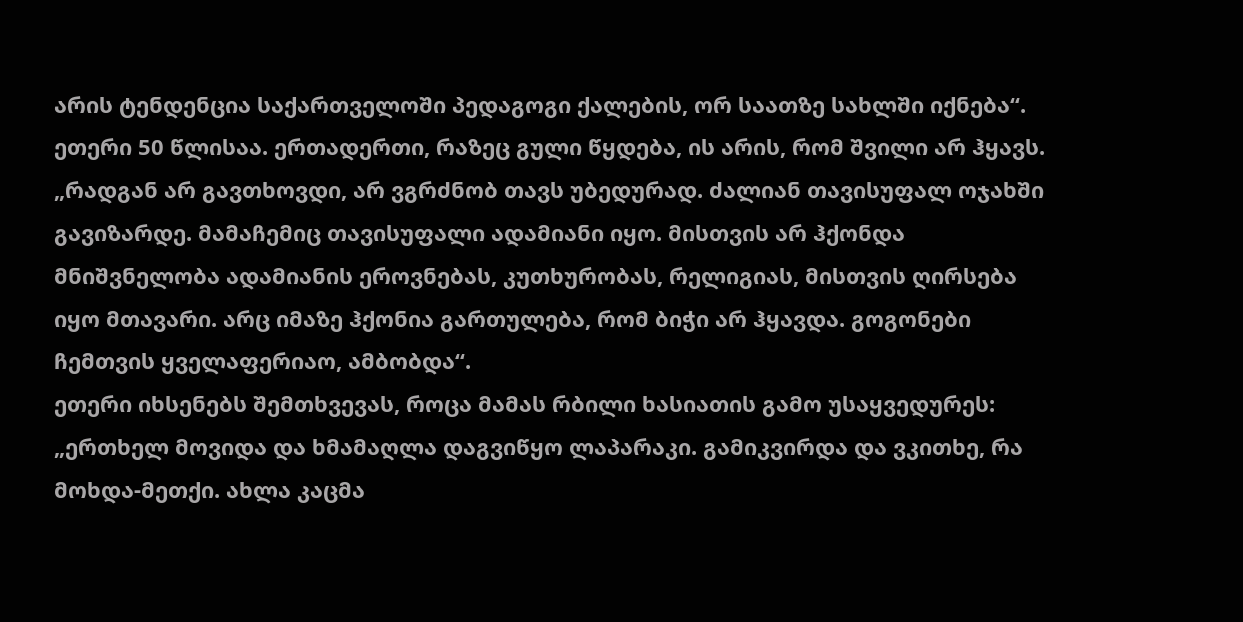არის ტენდენცია საქართველოში პედაგოგი ქალების, ორ საათზე სახლში იქნება“.
ეთერი 50 წლისაა. ერთადერთი, რაზეც გული წყდება, ის არის, რომ შვილი არ ჰყავს. „რადგან არ გავთხოვდი, არ ვგრძნობ თავს უბედურად. ძალიან თავისუფალ ოჯახში გავიზარდე. მამაჩემიც თავისუფალი ადამიანი იყო. მისთვის არ ჰქონდა მნიშვნელობა ადამიანის ეროვნებას, კუთხურობას, რელიგიას, მისთვის ღირსება იყო მთავარი. არც იმაზე ჰქონია გართულება, რომ ბიჭი არ ჰყავდა. გოგონები ჩემთვის ყველაფერიაო, ამბობდა“.
ეთერი იხსენებს შემთხვევას, როცა მამას რბილი ხასიათის გამო უსაყვედურეს: „ერთხელ მოვიდა და ხმამაღლა დაგვიწყო ლაპარაკი. გამიკვირდა და ვკითხე, რა მოხდა-მეთქი. ახლა კაცმა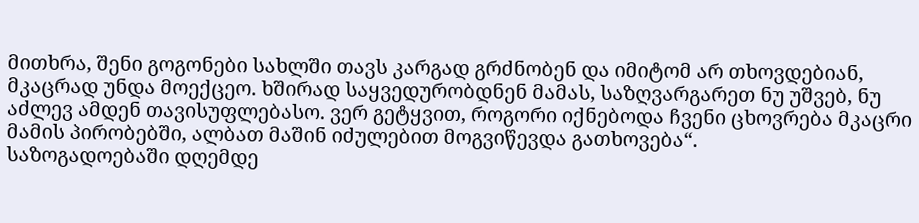მითხრა, შენი გოგონები სახლში თავს კარგად გრძნობენ და იმიტომ არ თხოვდებიან, მკაცრად უნდა მოექცეო. ხშირად საყვედურობდნენ მამას, საზღვარგარეთ ნუ უშვებ, ნუ აძლევ ამდენ თავისუფლებასო. ვერ გეტყვით, როგორი იქნებოდა ჩვენი ცხოვრება მკაცრი მამის პირობებში, ალბათ მაშინ იძულებით მოგვიწევდა გათხოვება“.
საზოგადოებაში დღემდე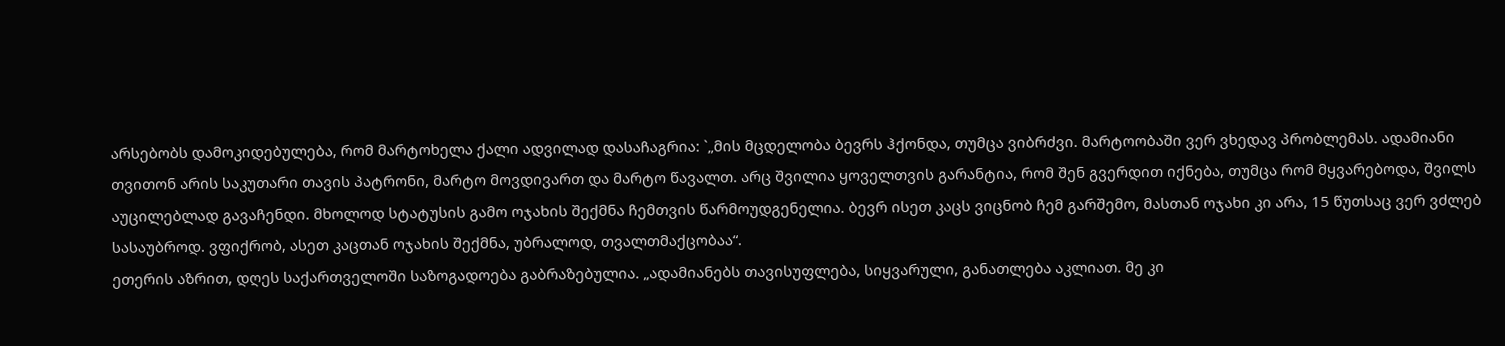არსებობს დამოკიდებულება, რომ მარტოხელა ქალი ადვილად დასაჩაგრია: `„მის მცდელობა ბევრს ჰქონდა, თუმცა ვიბრძვი. მარტოობაში ვერ ვხედავ პრობლემას. ადამიანი თვითონ არის საკუთარი თავის პატრონი, მარტო მოვდივართ და მარტო წავალთ. არც შვილია ყოველთვის გარანტია, რომ შენ გვერდით იქნება, თუმცა რომ მყვარებოდა, შვილს აუცილებლად გავაჩენდი. მხოლოდ სტატუსის გამო ოჯახის შექმნა ჩემთვის წარმოუდგენელია. ბევრ ისეთ კაცს ვიცნობ ჩემ გარშემო, მასთან ოჯახი კი არა, 15 წუთსაც ვერ ვძლებ სასაუბროდ. ვფიქრობ, ასეთ კაცთან ოჯახის შექმნა, უბრალოდ, თვალთმაქცობაა“.
ეთერის აზრით, დღეს საქართველოში საზოგადოება გაბრაზებულია. „ადამიანებს თავისუფლება, სიყვარული, განათლება აკლიათ. მე კი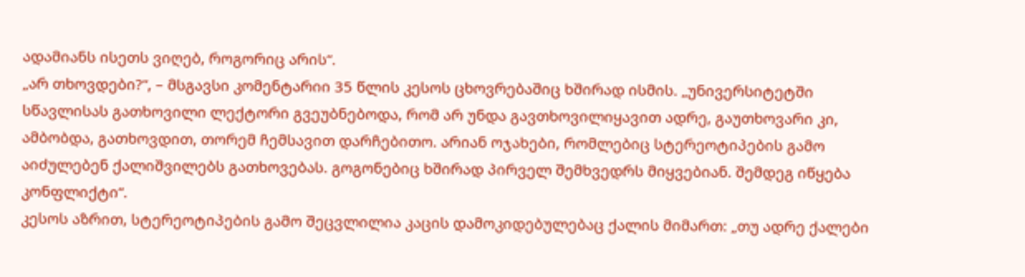ადამიანს ისეთს ვიღებ, როგორიც არის“.
„არ თხოვდები?“, – მსგავსი კომენტარიი 35 წლის კესოს ცხოვრებაშიც ხშირად ისმის. „უნივერსიტეტში სწავლისას გათხოვილი ლექტორი გვეუბნებოდა, რომ არ უნდა გავთხოვილიყავით ადრე, გაუთხოვარი კი, ამბობდა, გათხოვდით, თორემ ჩემსავით დარჩებითო. არიან ოჯახები, რომლებიც სტერეოტიპების გამო აიძულებენ ქალიშვილებს გათხოვებას. გოგონებიც ხშირად პირველ შემხვედრს მიყვებიან. შემდეგ იწყება კონფლიქტი“.
კესოს აზრით, სტერეოტიპების გამო შეცვლილია კაცის დამოკიდებულებაც ქალის მიმართ: „თუ ადრე ქალები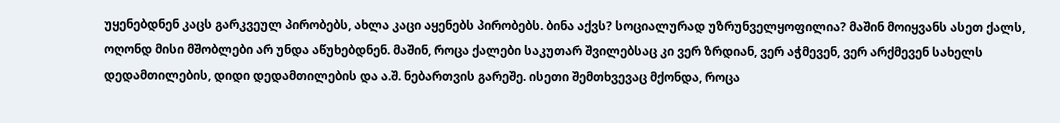უყენებდნენ კაცს გარკვეულ პირობებს, ახლა კაცი აყენებს პირობებს. ბინა აქვს? სოციალურად უზრუნველყოფილია? მაშინ მოიყვანს ასეთ ქალს, ოღონდ მისი მშობლები არ უნდა აწუხებდნენ. მაშინ, როცა ქალები საკუთარ შვილებსაც კი ვერ ზრდიან, ვერ აჭმევენ, ვერ არქმევენ სახელს დედამთილების, დიდი დედამთილების და ა.შ. ნებართვის გარეშე. ისეთი შემთხვევაც მქონდა, როცა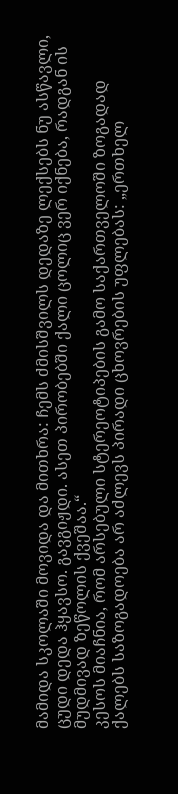მამიდა სკოლაში მოვიდა და მითხრა: ჩემს ძმისშვილს დედაზე ლექსებს ნუ ასწავლი, ცუდი დედა ჰყავსო. გავგიჟდი. ასეთ პირობებში ქალი ცოლიც ვერ იქნება, რადგან ის მუდმივად ზეწოლის ქვეშაა.“
კესოს მიაჩნია, რომ არსებული სტერეოტიპების გამო საქართველოში ზოგადად ქალებს საზოგადოება არ აძლევს პირადი ცხოვრების უფლებას: „ერთხელ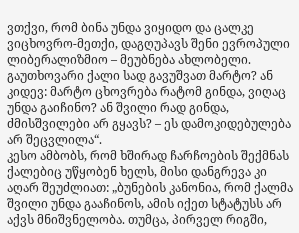ვთქვი, რომ ბინა უნდა ვიყიდო და ცალკე ვიცხოვრო-მეთქი, დაგღუპავს შენი ევროპული ლიბერალიზმიო – მეუბნება ახლობელი. გაუთხოვარი ქალი სად გავუშვათ მარტო? ან კიდევ: მარტო ცხოვრება რატომ გინდა, ვიღაც უნდა გაიჩინო? ან შვილი რად გინდა, ძმისშვილები არ გყავს? – ეს დამოკიდებულება არ შეცვლილა“.
კესო ამბობს, რომ ხშირად ჩარჩოების შექმნას ქალებიც უწყობენ ხელს, მისი დანგრევა კი აღარ შეუძლიათ: „ბუნების კანონია, რომ ქალმა შვილი უნდა გააჩინოს, ამის იქეთ სტატუსს არ აქვს მნიშვნელობა. თუმცა, პირველ რიგში,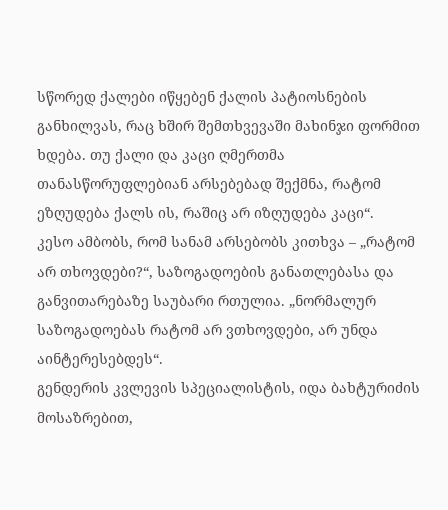სწორედ ქალები იწყებენ ქალის პატიოსნების განხილვას, რაც ხშირ შემთხვევაში მახინჯი ფორმით ხდება. თუ ქალი და კაცი ღმერთმა თანასწორუფლებიან არსებებად შექმნა, რატომ ეზღუდება ქალს ის, რაშიც არ იზღუდება კაცი“.
კესო ამბობს, რომ სანამ არსებობს კითხვა – „რატომ არ თხოვდები?“, საზოგადოების განათლებასა და განვითარებაზე საუბარი რთულია. „ნორმალურ საზოგადოებას რატომ არ ვთხოვდები, არ უნდა აინტერესებდეს“.
გენდერის კვლევის სპეციალისტის, იდა ბახტურიძის მოსაზრებით,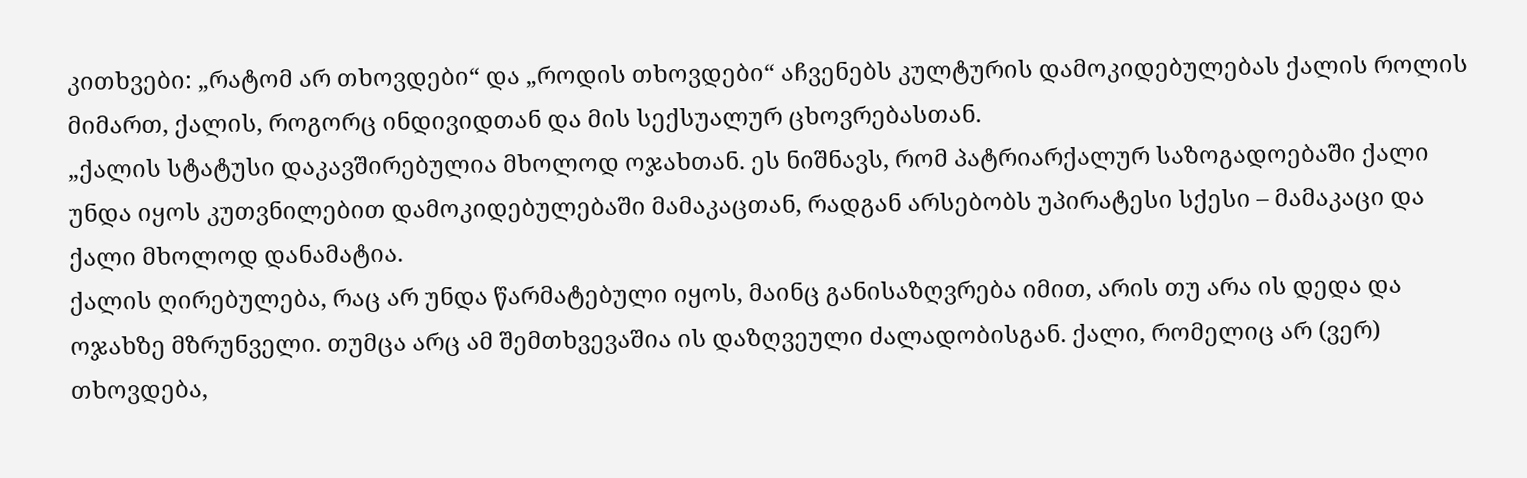კითხვები: „რატომ არ თხოვდები“ და „როდის თხოვდები“ აჩვენებს კულტურის დამოკიდებულებას ქალის როლის მიმართ, ქალის, როგორც ინდივიდთან და მის სექსუალურ ცხოვრებასთან.
„ქალის სტატუსი დაკავშირებულია მხოლოდ ოჯახთან. ეს ნიშნავს, რომ პატრიარქალურ საზოგადოებაში ქალი უნდა იყოს კუთვნილებით დამოკიდებულებაში მამაკაცთან, რადგან არსებობს უპირატესი სქესი – მამაკაცი და ქალი მხოლოდ დანამატია.
ქალის ღირებულება, რაც არ უნდა წარმატებული იყოს, მაინც განისაზღვრება იმით, არის თუ არა ის დედა და ოჯახზე მზრუნველი. თუმცა არც ამ შემთხვევაშია ის დაზღვეული ძალადობისგან. ქალი, რომელიც არ (ვერ) თხოვდება,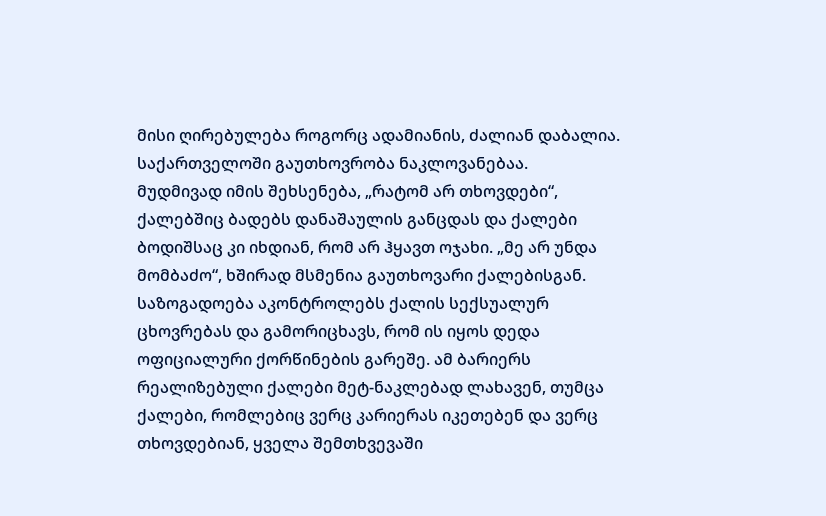მისი ღირებულება როგორც ადამიანის, ძალიან დაბალია. საქართველოში გაუთხოვრობა ნაკლოვანებაა.
მუდმივად იმის შეხსენება, „რატომ არ თხოვდები“, ქალებშიც ბადებს დანაშაულის განცდას და ქალები ბოდიშსაც კი იხდიან, რომ არ ჰყავთ ოჯახი. „მე არ უნდა მომბაძო“, ხშირად მსმენია გაუთხოვარი ქალებისგან.
საზოგადოება აკონტროლებს ქალის სექსუალურ ცხოვრებას და გამორიცხავს, რომ ის იყოს დედა ოფიციალური ქორწინების გარეშე. ამ ბარიერს რეალიზებული ქალები მეტ-ნაკლებად ლახავენ, თუმცა ქალები, რომლებიც ვერც კარიერას იკეთებენ და ვერც თხოვდებიან, ყველა შემთხვევაში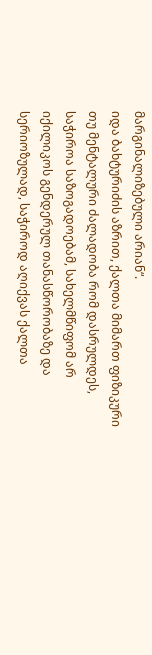მარგინალიზებული არიან“.
იდა ბახტურიძის აზრით, ქალთა მიმართ ფიზიკური თუ მენტალური ძალადობა რომ დასრულდეს, საჭიროა საზოგადოებამ, სახელმწიფომ არ იქილიკოს გენდერულ თანასწორობაზე და სერიოზულად, საჭიროდ აღიქვას ქალთა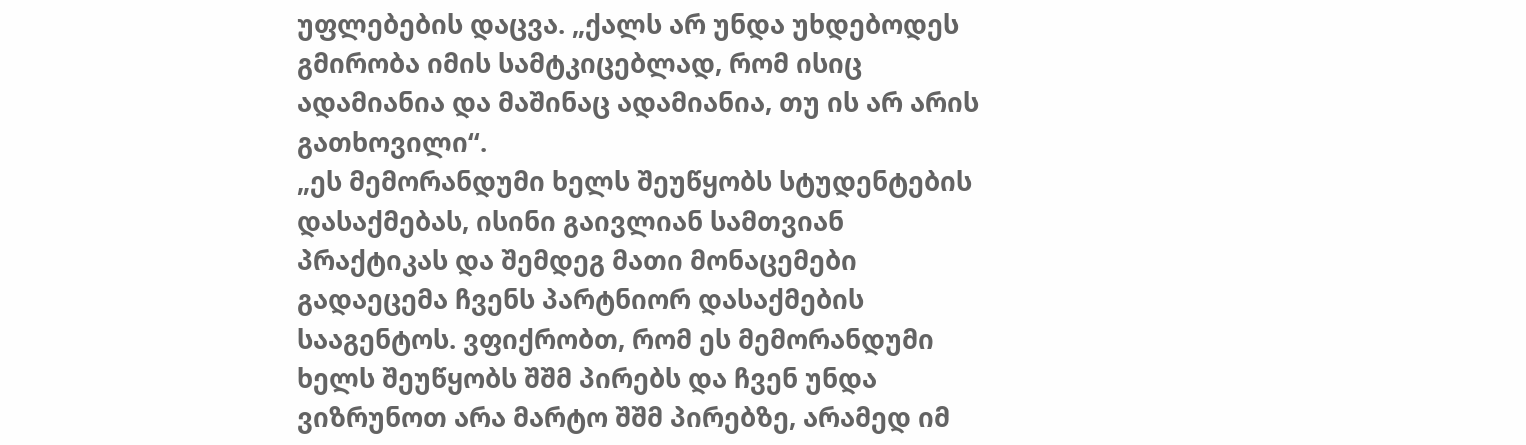უფლებების დაცვა. „ქალს არ უნდა უხდებოდეს გმირობა იმის სამტკიცებლად, რომ ისიც ადამიანია და მაშინაც ადამიანია, თუ ის არ არის გათხოვილი“.
„ეს მემორანდუმი ხელს შეუწყობს სტუდენტების დასაქმებას, ისინი გაივლიან სამთვიან პრაქტიკას და შემდეგ მათი მონაცემები გადაეცემა ჩვენს პარტნიორ დასაქმების სააგენტოს. ვფიქრობთ, რომ ეს მემორანდუმი ხელს შეუწყობს შშმ პირებს და ჩვენ უნდა ვიზრუნოთ არა მარტო შშმ პირებზე, არამედ იმ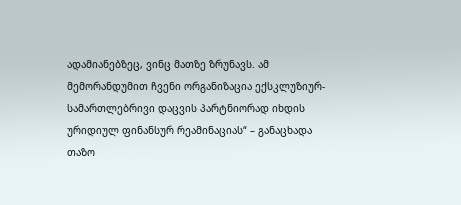ადამიანებზეც, ვინც მათზე ზრუნავს. ამ მემორანდუმით ჩვენი ორგანიზაცია ექსკლუზიურ-სამართლებრივი დაცვის პარტნიორად იხდის ურიდიულ ფინანსურ რეამინაციას“ – განაცხადა თაზო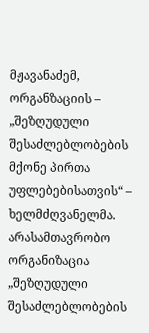მჟავანაძემ, ორგანზაციის – „შეზღუდული შესაძლებლობების მქონე პირთა უფლებებისათვის“ – ხელმძღვანელმა.
არასამთავრობო ორგანიზაცია „შეზღუდული შესაძლებლობების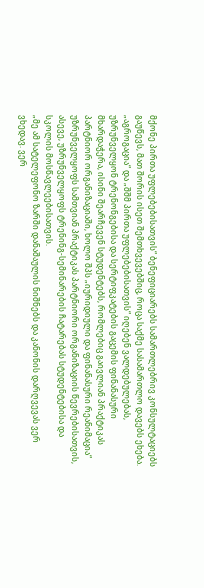მქონე პირთა უფლებებისათვის“ ბენეფიციარებს სამართლებრივ კონსულტაციებს გაუწევს, მათ შორის ისეთ შემთხვევებშიც, როცა საქმე სასამართლო დავებს ეხება.
„აგროგაცია“ და „შშმ პირთა უფლებებისათვის“ იღებენ ვალდებულებას, უზრუნველყონ ტრენონგებისა და სერტიფკატების გაცემის ფინანასური მხარდაჭერა, ისინი შეარჩევენ სტუდენტებს, რომლებიც გაივლიან პრაქტიკას პარტნიორ ორგანიზაციაში, ხოლო შპს „იურიდიული და ფინანასური რეანიმაცია“ უზრუნველყოფს სამთვიან პრაქტიკას პარტნიორი ორგანიზაციის წევრებისათვის, ასევე, უზრუნველყოფს ტრენინგ-სემინარების ჩატარებას სტუდენტებისა და სკოლის მოსწავლეებისათვის.
„მე ამ სატელეფონო ზარში დანაშაულის ნიშნებს და კანონის დარღვევას ვერ ვხედავ. ვერ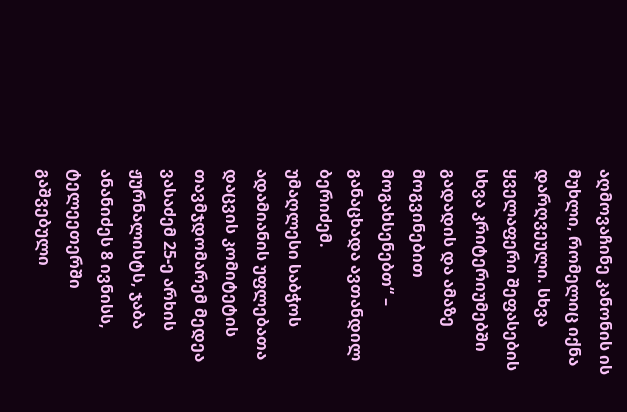აღმოვაჩინე კანონის ის მუხლი, რომელიც იქნა დარღვეული. სხვა ყველაფერი შეფასების სხვა კრიტერიუმებში გადადის და ამაზე მოგვინებით მოგახსენებთ“ – განაცხადა ავთანდილ ბერიძემ.
უმაღლესი საბჭოს ადამიანის უფლებათა დაცვის კომიტეტის თავმჯდომარემ მედეა ვასაძემ 25-ე არხის ჟურნალისტს, ჯაბა ანანიძეს 8 ივნისს, ტელეეთერში გაშვებული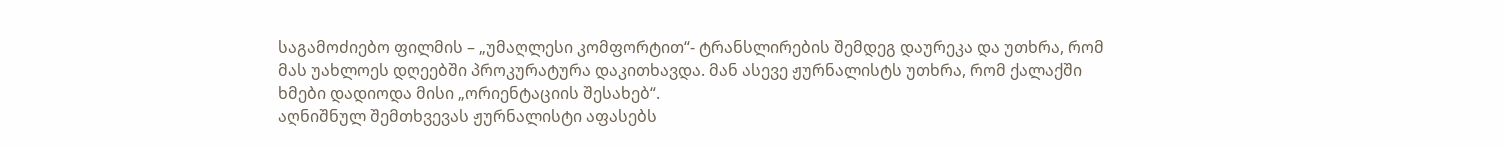საგამოძიებო ფილმის – „უმაღლესი კომფორტით“- ტრანსლირების შემდეგ დაურეკა და უთხრა, რომ მას უახლოეს დღეებში პროკურატურა დაკითხავდა. მან ასევე ჟურნალისტს უთხრა, რომ ქალაქში ხმები დადიოდა მისი „ორიენტაციის შესახებ“.
აღნიშნულ შემთხვევას ჟურნალისტი აფასებს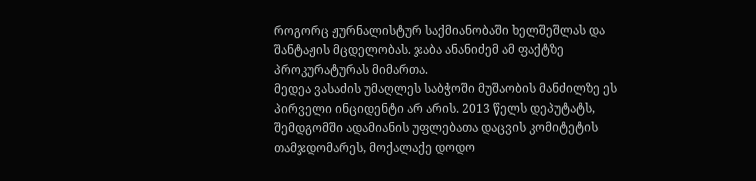როგორც ჟურნალისტურ საქმიანობაში ხელშეშლას და შანტაჟის მცდელობას. ჯაბა ანანიძემ ამ ფაქტზე პროკურატურას მიმართა.
მედეა ვასაძის უმაღლეს საბჭოში მუშაობის მანძილზე ეს პირველი ინციდენტი არ არის. 2013 წელს დეპუტატს, შემდგომში ადამიანის უფლებათა დაცვის კომიტეტის თამჯდომარეს, მოქალაქე დოდო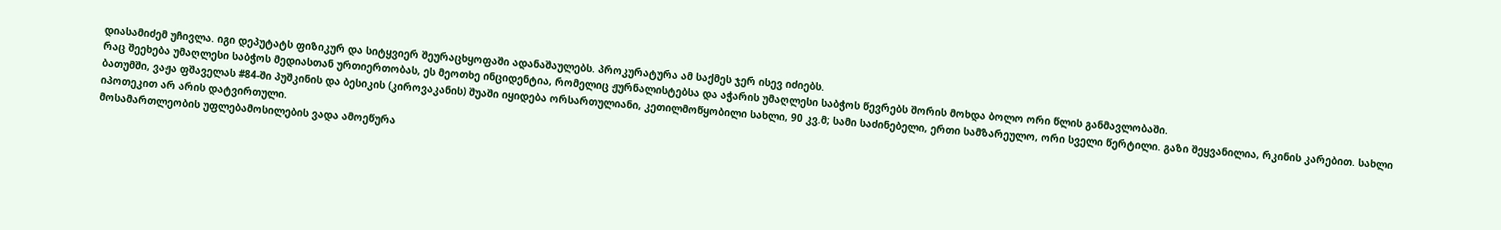დიასამიძემ უჩივლა. იგი დეპუტატს ფიზიკურ და სიტყვიერ შეურაცხყოფაში ადანაშაულებს. პროკურატურა ამ საქმეს ჯერ ისევ იძიებს.
რაც შეეხება უმაღლესი საბჭოს მედიასთან ურთიერთობას, ეს მეოთხე ინციდენტია, რომელიც ჟურნალისტებსა და აჭარის უმაღლესი საბჭოს წევრებს შორის მოხდა ბოლო ორი წლის განმავლობაში.
ბათუმში, ვაჟა ფშაველას #84-ში პუშკინის და ბესიკის (კიროვაკანის) შუაში იყიდება ორსართულიანი, კეთილმოწყობილი სახლი, 90 კვ.მ; სამი საძინებელი, ერთი სამზარეულო, ორი სველი წერტილი. გაზი შეყვანილია, რკინის კარებით. სახლი იპოთეკით არ არის დატვირთული.
მოსამართლეობის უფლებამოსილების ვადა ამოეწურა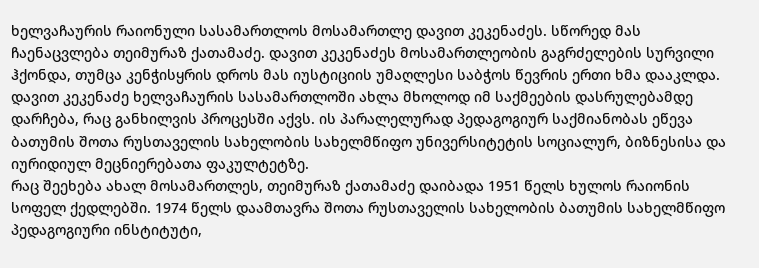ხელვაჩაურის რაიონული სასამართლოს მოსამართლე დავით კეკენაძეს. სწორედ მას ჩაენაცვლება თეიმურაზ ქათამაძე. დავით კეკენაძეს მოსამართლეობის გაგრძელების სურვილი ჰქონდა, თუმცა კენჭისყრის დროს მას იუსტიციის უმაღლესი საბჭოს წევრის ერთი ხმა დააკლდა.
დავით კეკენაძე ხელვაჩაურის სასამართლოში ახლა მხოლოდ იმ საქმეების დასრულებამდე დარჩება, რაც განხილვის პროცესში აქვს. ის პარალელურად პედაგოგიურ საქმიანობას ეწევა ბათუმის შოთა რუსთაველის სახელობის სახელმწიფო უნივერსიტეტის სოციალურ, ბიზნესისა და იურიდიულ მეცნიერებათა ფაკულტეტზე.
რაც შეეხება ახალ მოსამართლეს, თეიმურაზ ქათამაძე დაიბადა 1951 წელს ხულოს რაიონის სოფელ ქედლებში. 1974 წელს დაამთავრა შოთა რუსთაველის სახელობის ბათუმის სახელმწიფო პედაგოგიური ინსტიტუტი,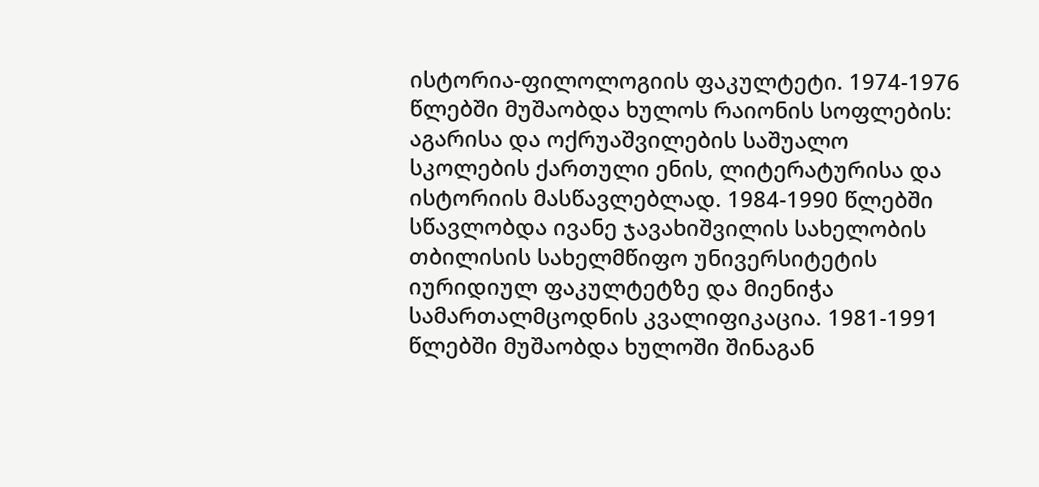ისტორია-ფილოლოგიის ფაკულტეტი. 1974-1976 წლებში მუშაობდა ხულოს რაიონის სოფლების: აგარისა და ოქრუაშვილების საშუალო სკოლების ქართული ენის, ლიტერატურისა და ისტორიის მასწავლებლად. 1984-1990 წლებში სწავლობდა ივანე ჯავახიშვილის სახელობის თბილისის სახელმწიფო უნივერსიტეტის იურიდიულ ფაკულტეტზე და მიენიჭა სამართალმცოდნის კვალიფიკაცია. 1981-1991 წლებში მუშაობდა ხულოში შინაგან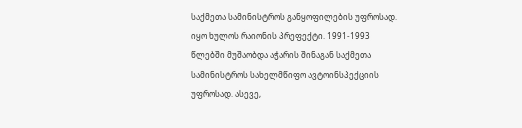საქმეთა სამინისტროს განყოფილების უფროსად. იყო ხულოს რაიონის პრეფექტი. 1991-1993 წლებში მუშაობდა აჭარის შინაგან საქმეთა სამინისტროს სახელმწიფო ავტოინსპექციის უფროსად. ასევე,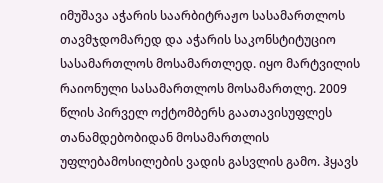იმუშავა აჭარის საარბიტრაჟო სასამართლოს თავმჯდომარედ და აჭარის საკონსტიტუციო სასამართლოს მოსამართლედ. იყო მარტვილის რაიონული სასამართლოს მოსამართლე. 2009 წლის პირველ ოქტომბერს გაათავისუფლეს თანამდებობიდან მოსამართლის უფლებამოსილების ვადის გასვლის გამო. ჰყავს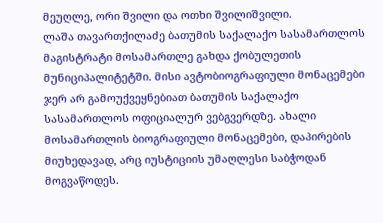მეუღლე, ორი შვილი და ოთხი შვილიშვილი.
ლაშა თავართქილაძე ბათუმის საქალაქო სასამართლოს მაგისტრატი მოსამართლე გახდა ქობულეთის მუნიციპალიტეტში. მისი ავტობიოგრაფიული მონაცემები ჯერ არ გამოუქვეყნებიათ ბათუმის საქალაქო სასამართლოს ოფიციალურ ვებგვერდზე. ახალი მოსამართლის ბიოგრაფიული მონაცემები, დაპირების მიუხედავად, არც იუსტიციის უმაღლესი საბჭოდან მოგვაწოდეს.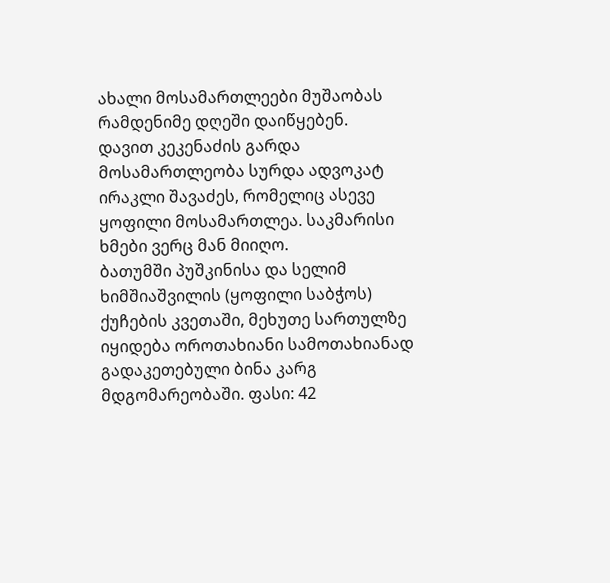ახალი მოსამართლეები მუშაობას რამდენიმე დღეში დაიწყებენ.
დავით კეკენაძის გარდა მოსამართლეობა სურდა ადვოკატ ირაკლი შავაძეს, რომელიც ასევე ყოფილი მოსამართლეა. საკმარისი ხმები ვერც მან მიიღო.
ბათუმში პუშკინისა და სელიმ ხიმშიაშვილის (ყოფილი საბჭოს) ქუჩების კვეთაში, მეხუთე სართულზე იყიდება ოროთახიანი სამოთახიანად გადაკეთებული ბინა კარგ მდგომარეობაში. ფასი: 42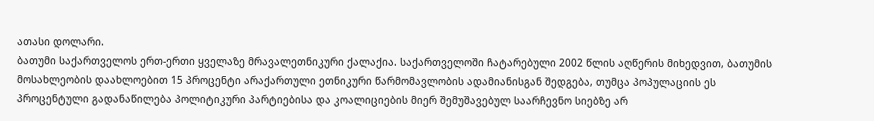ათასი დოლარი.
ბათუმი საქართველოს ერთ-ერთი ყველაზე მრავალეთნიკური ქალაქია. საქართველოში ჩატარებული 2002 წლის აღწერის მიხედვით, ბათუმის მოსახლეობის დაახლოებით 15 პროცენტი არაქართული ეთნიკური წარმომავლობის ადამიანისგან შედგება, თუმცა პოპულაციის ეს პროცენტული გადანაწილება პოლიტიკური პარტიებისა და კოალიციების მიერ შემუშავებულ საარჩევნო სიებზე არ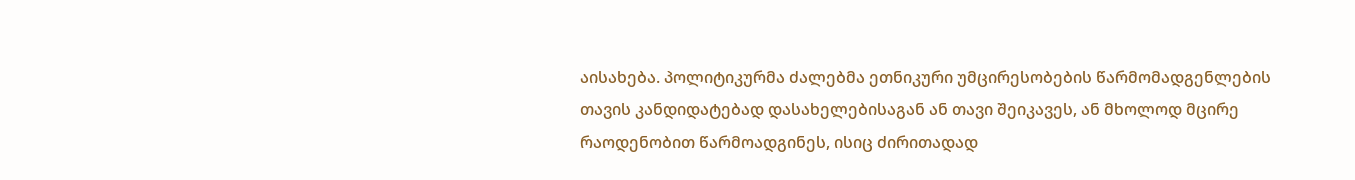აისახება. პოლიტიკურმა ძალებმა ეთნიკური უმცირესობების წარმომადგენლების თავის კანდიდატებად დასახელებისაგან ან თავი შეიკავეს, ან მხოლოდ მცირე რაოდენობით წარმოადგინეს, ისიც ძირითადად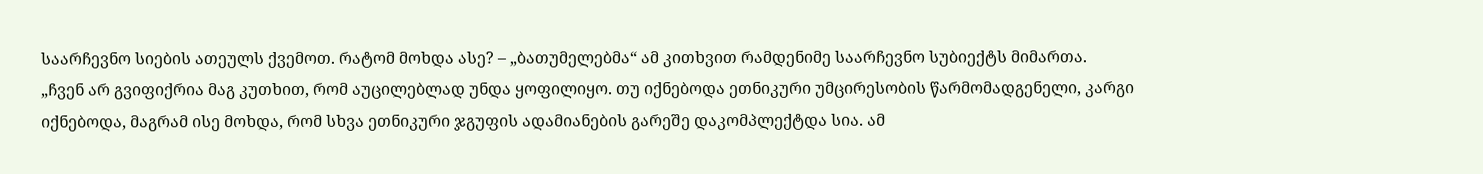საარჩევნო სიების ათეულს ქვემოთ. რატომ მოხდა ასე? – „ბათუმელებმა“ ამ კითხვით რამდენიმე საარჩევნო სუბიექტს მიმართა.
„ჩვენ არ გვიფიქრია მაგ კუთხით, რომ აუცილებლად უნდა ყოფილიყო. თუ იქნებოდა ეთნიკური უმცირესობის წარმომადგენელი, კარგი იქნებოდა, მაგრამ ისე მოხდა, რომ სხვა ეთნიკური ჯგუფის ადამიანების გარეშე დაკომპლექტდა სია. ამ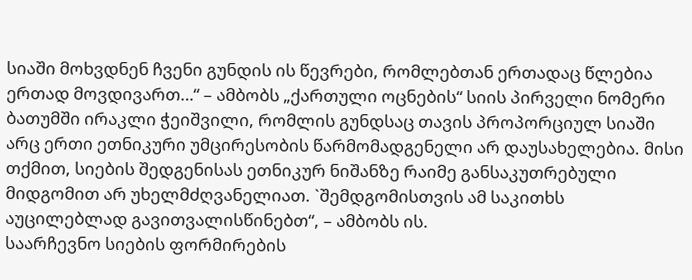სიაში მოხვდნენ ჩვენი გუნდის ის წევრები, რომლებთან ერთადაც წლებია ერთად მოვდივართ…“ – ამბობს „ქართული ოცნების“ სიის პირველი ნომერი ბათუმში ირაკლი ჭეიშვილი, რომლის გუნდსაც თავის პროპორციულ სიაში არც ერთი ეთნიკური უმცირესობის წარმომადგენელი არ დაუსახელებია. მისი თქმით, სიების შედგენისას ეთნიკურ ნიშანზე რაიმე განსაკუთრებული მიდგომით არ უხელმძღვანელიათ. `შემდგომისთვის ამ საკითხს აუცილებლად გავითვალისწინებთ“, – ამბობს ის.
საარჩევნო სიების ფორმირების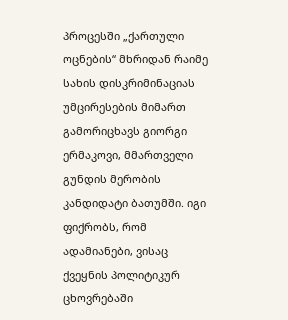პროცესში „ქართული ოცნების“ მხრიდან რაიმე სახის დისკრიმინაციას უმცირესების მიმართ გამორიცხავს გიორგი ერმაკოვი, მმართველი გუნდის მერობის კანდიდატი ბათუმში. იგი ფიქრობს, რომ ადამიანები, ვისაც ქვეყნის პოლიტიკურ ცხოვრებაში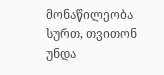მონაწილეობა სურთ, თვითონ უნდა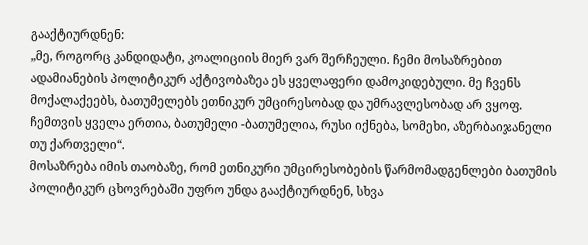გააქტიურდნენ:
„მე, როგორც კანდიდატი, კოალიციის მიერ ვარ შერჩეული. ჩემი მოსაზრებით ადამიანების პოლიტიკურ აქტივობაზეა ეს ყველაფერი დამოკიდებული. მე ჩვენს მოქალაქეებს, ბათუმელებს ეთნიკურ უმცირესობად და უმრავლესობად არ ვყოფ. ჩემთვის ყველა ერთია, ბათუმელი -ბათუმელია, რუსი იქნება, სომეხი, აზერბაიჯანელი თუ ქართველი“.
მოსაზრება იმის თაობაზე, რომ ეთნიკური უმცირესობების წარმომადგენლები ბათუმის პოლიტიკურ ცხოვრებაში უფრო უნდა გააქტიურდნენ, სხვა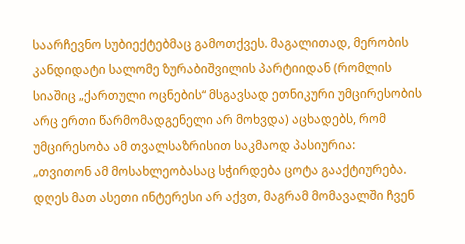საარჩევნო სუბიექტებმაც გამოთქვეს. მაგალითად, მერობის კანდიდატი სალომე ზურაბიშვილის პარტიიდან (რომლის სიაშიც „ქართული ოცნების“ მსგავსად ეთნიკური უმცირესობის არც ერთი წარმომადგენელი არ მოხვდა) აცხადებს, რომ უმცირესობა ამ თვალსაზრისით საკმაოდ პასიურია:
„თვითონ ამ მოსახლეობასაც სჭირდება ცოტა გააქტიურება. დღეს მათ ასეთი ინტერესი არ აქვთ, მაგრამ მომავალში ჩვენ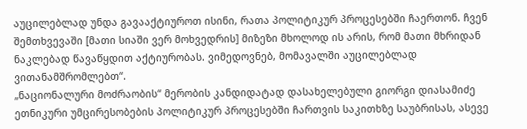აუცილებლად უნდა გავააქტიუროთ ისინი, რათა პოლიტიკურ პროცესებში ჩაერთონ. ჩვენ შემთხვევაში [მათი სიაში ვერ მოხვედრის] მიზეზი მხოლოდ ის არის, რომ მათი მხრიდან ნაკლებად წავაწყდით აქტიურობას. ვიმედოვნებ, მომავალში აუცილებლად ვითანამშრომლებთ“.
„ნაციონალური მოძრაობის“ მერობის კანდიდატად დასახელებული გიორგი დიასამიძე ეთნიკური უმცირესობების პოლიტიკურ პროცესებში ჩართვის საკითხზე საუბრისას, ასევე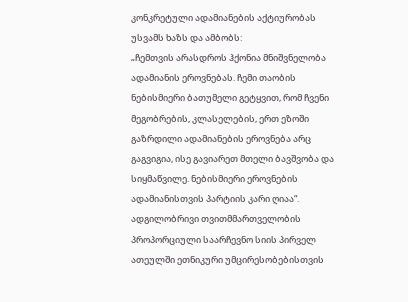კონკრეტული ადამიანების აქტიურობას უსვამს ხაზს და ამბობს:
„ჩემთვის არასდროს ჰქონია მნიშვნელობა ადამიანის ეროვნებას. ჩემი თაობის ნებისმიერი ბათუმელი გეტყვით, რომ ჩვენი მეგობრების, კლასელების, ერთ ეზოში გაზრდილი ადამიანების ეროვნება არც გაგვიგია, ისე გავიარეთ მთელი ბავშვობა და სიყმაწვილე. ნებისმიერი ეროვნების ადამიანისთვის პარტიის კარი ღიაა“. ადგილობრივი თვითმმართველობის პროპორციული საარჩევნო სიის პირველ ათეულში ეთნიკური უმცირესობებისთვის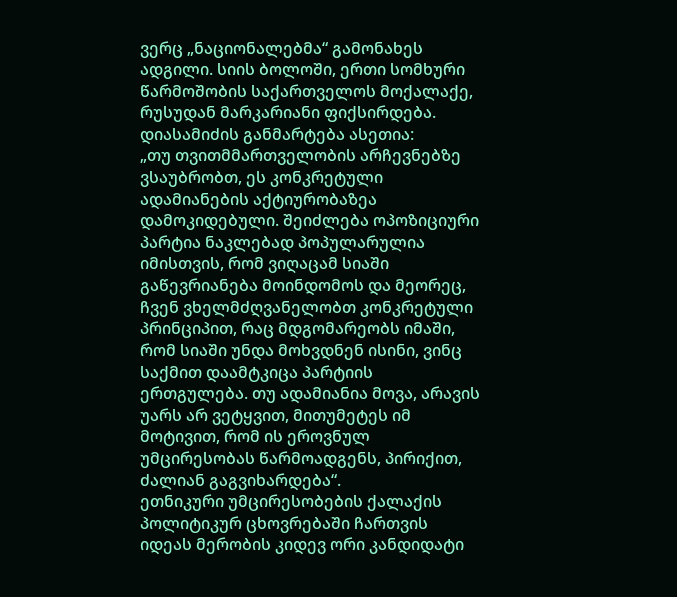ვერც „ნაციონალებმა“ გამონახეს ადგილი. სიის ბოლოში, ერთი სომხური წარმოშობის საქართველოს მოქალაქე, რუსუდან მარკარიანი ფიქსირდება. დიასამიძის განმარტება ასეთია:
„თუ თვითმმართველობის არჩევნებზე ვსაუბრობთ, ეს კონკრეტული ადამიანების აქტიურობაზეა დამოკიდებული. შეიძლება ოპოზიციური პარტია ნაკლებად პოპულარულია იმისთვის, რომ ვიღაცამ სიაში გაწევრიანება მოინდომოს და მეორეც, ჩვენ ვხელმძღვანელობთ კონკრეტული პრინციპით, რაც მდგომარეობს იმაში, რომ სიაში უნდა მოხვდნენ ისინი, ვინც საქმით დაამტკიცა პარტიის ერთგულება. თუ ადამიანია მოვა, არავის უარს არ ვეტყვით, მითუმეტეს იმ მოტივით, რომ ის ეროვნულ უმცირესობას წარმოადგენს, პირიქით, ძალიან გაგვიხარდება“.
ეთნიკური უმცირესობების ქალაქის პოლიტიკურ ცხოვრებაში ჩართვის იდეას მერობის კიდევ ორი კანდიდატი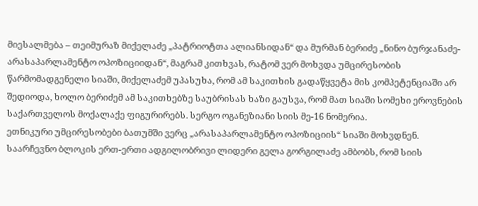მიესალმება – თეიმურაზ მიქელაძე „პატრიოტთა ალიანსიდან“ და მურმან ბერიძე „ნინო ბურჯანაძე-არასაპარლამენტო ოპოზიციიდან“, მაგრამ კითხვას, რატომ ვერ მოხვდა უმცირესობის წარმომადგენელი სიაში, მიქელაძემ უპასუხა, რომ ამ საკითხის გადაწყვეტა მის კომპეტენციაში არ შედიოდა, ხოლო ბერიძემ ამ საკითხებზე საუბრისას ხაზი გაუსვა, რომ მათ სიაში სომეხი ეროვნების საქართველოს მოქალაქე ფიგურირებს. სერგო ოგანეზიანი სიის მე-16 ნომერია.
ეთნიკური უმცირესობები ბათუმში ვერც „არასაპარლამენტო ოპოზიციის“ სიაში მოხვდნენ. საარჩევნო ბლოკის ერთ-ერთი ადგილობრივი ლიდერი გელა გორგილაძე ამბობს, რომ სიის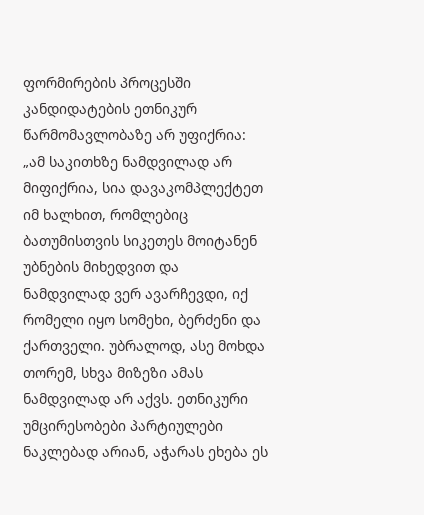ფორმირების პროცესში კანდიდატების ეთნიკურ წარმომავლობაზე არ უფიქრია:
„ამ საკითხზე ნამდვილად არ მიფიქრია, სია დავაკომპლექტეთ იმ ხალხით, რომლებიც ბათუმისთვის სიკეთეს მოიტანენ უბნების მიხედვით და ნამდვილად ვერ ავარჩევდი, იქ რომელი იყო სომეხი, ბერძენი და ქართველი. უბრალოდ, ასე მოხდა თორემ, სხვა მიზეზი ამას ნამდვილად არ აქვს. ეთნიკური უმცირესობები პარტიულები ნაკლებად არიან, აჭარას ეხება ეს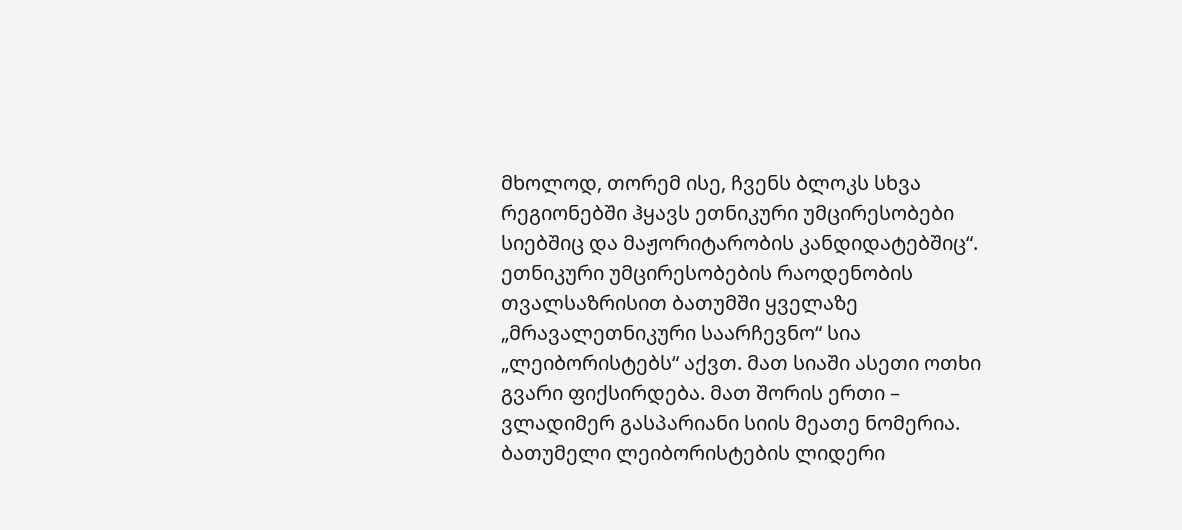მხოლოდ, თორემ ისე, ჩვენს ბლოკს სხვა რეგიონებში ჰყავს ეთნიკური უმცირესობები სიებშიც და მაჟორიტარობის კანდიდატებშიც“.
ეთნიკური უმცირესობების რაოდენობის თვალსაზრისით ბათუმში ყველაზე „მრავალეთნიკური საარჩევნო“ სია „ლეიბორისტებს“ აქვთ. მათ სიაში ასეთი ოთხი გვარი ფიქსირდება. მათ შორის ერთი – ვლადიმერ გასპარიანი სიის მეათე ნომერია. ბათუმელი ლეიბორისტების ლიდერი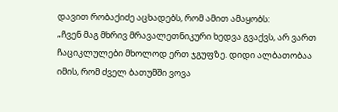დავით რობაქიძე აცხადებს, რომ ამით ამაყობს:
„ჩვენ მაგ მხრივ მრავალეთნიკური ხედვა გვაქვს, არ ვართ ჩაციკლულები მხოლოდ ერთ ჯგუფზე. დიდი ალბათობაა იმის, რომ ძველ ბათუმში ვოვა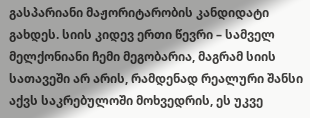გასპარიანი მაჟორიტარობის კანდიდატი გახდეს. სიის კიდევ ერთი წევრი – სამველ მელქონიანი ჩემი მეგობარია, მაგრამ სიის სათავეში არ არის, რამდენად რეალური შანსი აქვს საკრებულოში მოხვედრის, ეს უკვე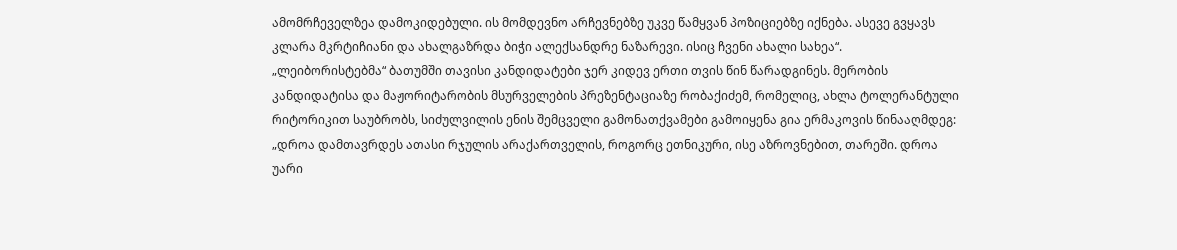ამომრჩეველზეა დამოკიდებული. ის მომდევნო არჩევნებზე უკვე წამყვან პოზიციებზე იქნება. ასევე გვყავს კლარა მკრტიჩიანი და ახალგაზრდა ბიჭი ალექსანდრე ნაზარევი. ისიც ჩვენი ახალი სახეა“.
„ლეიბორისტებმა“ ბათუმში თავისი კანდიდატები ჯერ კიდევ ერთი თვის წინ წარადგინეს. მერობის კანდიდატისა და მაჟორიტარობის მსურველების პრეზენტაციაზე რობაქიძემ, რომელიც, ახლა ტოლერანტული რიტორიკით საუბრობს, სიძულვილის ენის შემცველი გამონათქვამები გამოიყენა გია ერმაკოვის წინააღმდეგ: „დროა დამთავრდეს ათასი რჯულის არაქართველის, როგორც ეთნიკური, ისე აზროვნებით, თარეში. დროა უარი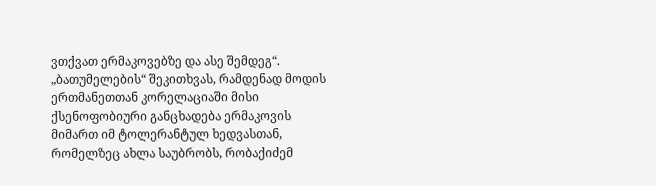ვთქვათ ერმაკოვებზე და ასე შემდეგ“.
„ბათუმელების“ შეკითხვას, რამდენად მოდის ერთმანეთთან კორელაციაში მისი ქსენოფობიური განცხადება ერმაკოვის მიმართ იმ ტოლერანტულ ხედვასთან, რომელზეც ახლა საუბრობს, რობაქიძემ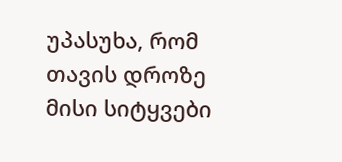უპასუხა, რომ თავის დროზე მისი სიტყვები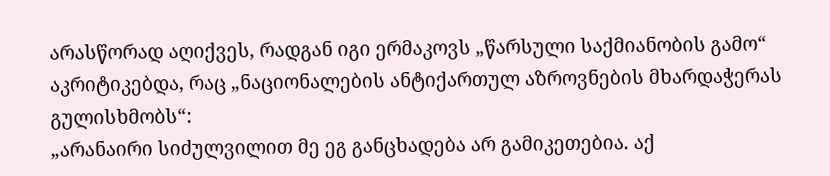არასწორად აღიქვეს, რადგან იგი ერმაკოვს „წარსული საქმიანობის გამო“ აკრიტიკებდა, რაც „ნაციონალების ანტიქართულ აზროვნების მხარდაჭერას გულისხმობს“:
„არანაირი სიძულვილით მე ეგ განცხადება არ გამიკეთებია. აქ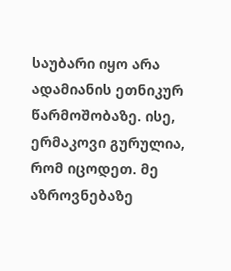საუბარი იყო არა ადამიანის ეთნიკურ წარმოშობაზე. ისე, ერმაკოვი გურულია, რომ იცოდეთ. მე აზროვნებაზე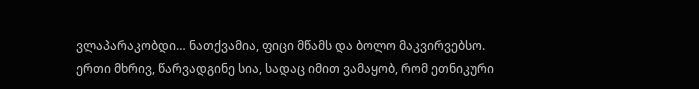ვლაპარაკობდი… ნათქვამია, ფიცი მწამს და ბოლო მაკვირვებსო. ერთი მხრივ, წარვადგინე სია, სადაც იმით ვამაყობ, რომ ეთნიკური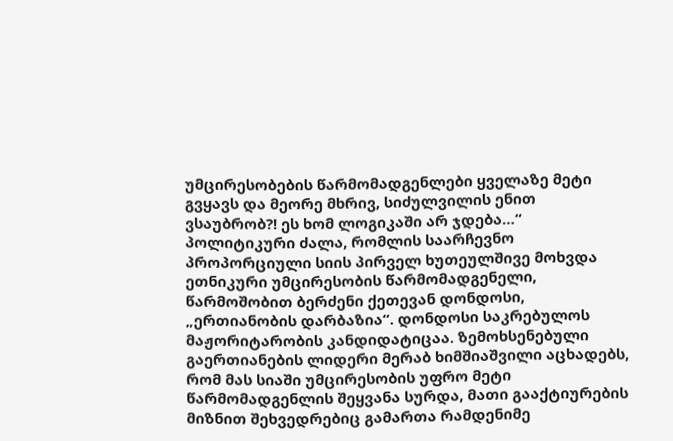უმცირესობების წარმომადგენლები ყველაზე მეტი გვყავს და მეორე მხრივ, სიძულვილის ენით ვსაუბრობ?! ეს ხომ ლოგიკაში არ ჯდება…“
პოლიტიკური ძალა, რომლის საარჩევნო პროპორციული სიის პირველ ხუთეულშივე მოხვდა ეთნიკური უმცირესობის წარმომადგენელი, წარმოშობით ბერძენი ქეთევან დონდოსი, „ერთიანობის დარბაზია“. დონდოსი საკრებულოს მაჟორიტარობის კანდიდატიცაა. ზემოხსენებული გაერთიანების ლიდერი მერაბ ხიმშიაშვილი აცხადებს, რომ მას სიაში უმცირესობის უფრო მეტი წარმომადგენლის შეყვანა სურდა, მათი გააქტიურების მიზნით შეხვედრებიც გამართა რამდენიმე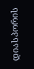დიასპორის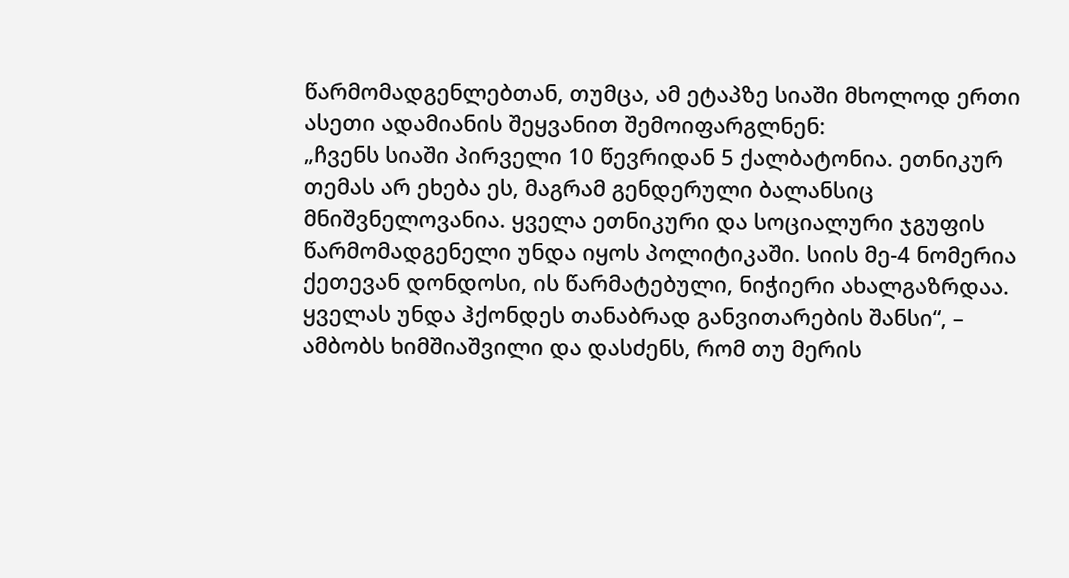წარმომადგენლებთან, თუმცა, ამ ეტაპზე სიაში მხოლოდ ერთი ასეთი ადამიანის შეყვანით შემოიფარგლნენ:
„ჩვენს სიაში პირველი 10 წევრიდან 5 ქალბატონია. ეთნიკურ თემას არ ეხება ეს, მაგრამ გენდერული ბალანსიც მნიშვნელოვანია. ყველა ეთნიკური და სოციალური ჯგუფის წარმომადგენელი უნდა იყოს პოლიტიკაში. სიის მე-4 ნომერია ქეთევან დონდოსი, ის წარმატებული, ნიჭიერი ახალგაზრდაა. ყველას უნდა ჰქონდეს თანაბრად განვითარების შანსი“, – ამბობს ხიმშიაშვილი და დასძენს, რომ თუ მერის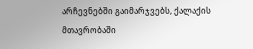არჩევნებში გაიმარჯვებს, ქალაქის მთავრობაში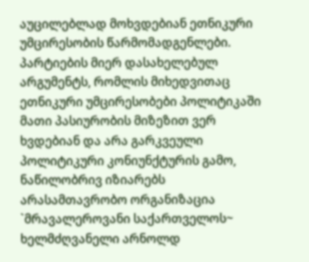აუცილებლად მოხვდებიან ეთნიკური უმცირესობის წარმომადგენლები.
პარტიების მიერ დასახელებულ არგუმენტს, რომლის მიხედვითაც ეთნიკური უმცირესობები პოლიტიკაში მათი პასიურობის მიზეზით ვერ ხვდებიან და არა გარკვეული პოლიტიკური კონიუნქტურის გამო, ნაწილობრივ იზიარებს არასამთავრობო ორგანიზაცია `მრავალეროვანი საქართველოს~ ხელმძღვანელი არნოლდ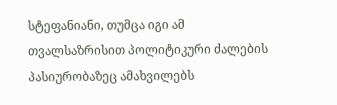სტეფანიანი, თუმცა იგი ამ თვალსაზრისით პოლიტიკური ძალების პასიურობაზეც ამახვილებს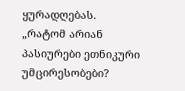ყურადღებას.
„რატომ არიან პასიურები ეთნიკური უმცირესობები?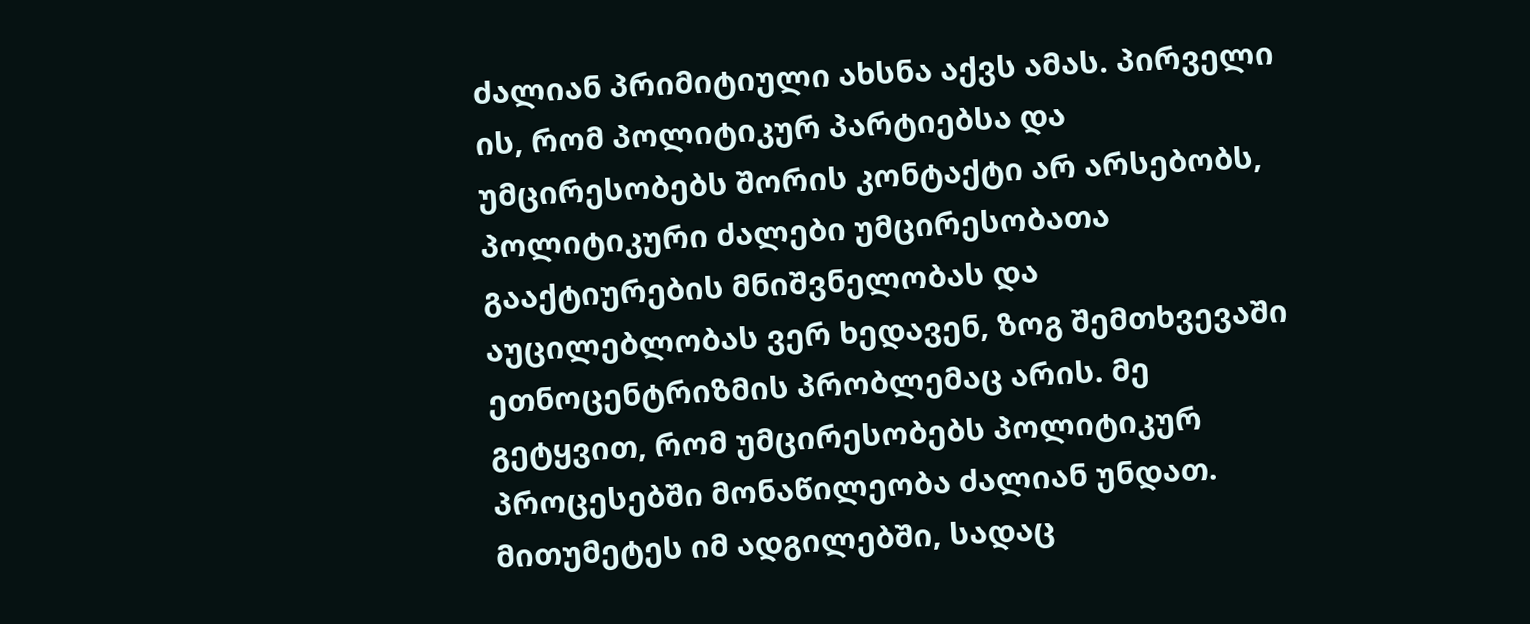ძალიან პრიმიტიული ახსნა აქვს ამას. პირველი ის, რომ პოლიტიკურ პარტიებსა და უმცირესობებს შორის კონტაქტი არ არსებობს, პოლიტიკური ძალები უმცირესობათა გააქტიურების მნიშვნელობას და აუცილებლობას ვერ ხედავენ, ზოგ შემთხვევაში ეთნოცენტრიზმის პრობლემაც არის. მე გეტყვით, რომ უმცირესობებს პოლიტიკურ პროცესებში მონაწილეობა ძალიან უნდათ. მითუმეტეს იმ ადგილებში, სადაც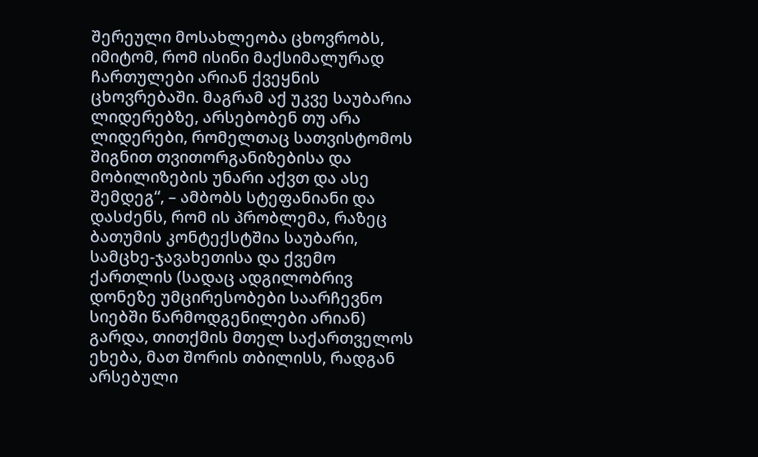შერეული მოსახლეობა ცხოვრობს, იმიტომ, რომ ისინი მაქსიმალურად ჩართულები არიან ქვეყნის ცხოვრებაში. მაგრამ აქ უკვე საუბარია ლიდერებზე, არსებობენ თუ არა ლიდერები, რომელთაც სათვისტომოს შიგნით თვითორგანიზებისა და მობილიზების უნარი აქვთ და ასე შემდეგ“, – ამბობს სტეფანიანი და დასძენს, რომ ის პრობლემა, რაზეც ბათუმის კონტექსტშია საუბარი, სამცხე-ჯავახეთისა და ქვემო ქართლის (სადაც ადგილობრივ დონეზე უმცირესობები საარჩევნო სიებში წარმოდგენილები არიან) გარდა, თითქმის მთელ საქართველოს ეხება, მათ შორის თბილისს, რადგან არსებული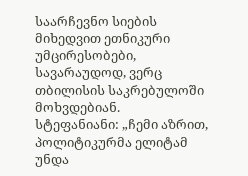საარჩევნო სიების მიხედვით ეთნიკური უმცირესობები, სავარაუდოდ, ვერც თბილისის საკრებულოში მოხვდებიან.
სტეფანიანი: „ჩემი აზრით, პოლიტიკურმა ელიტამ უნდა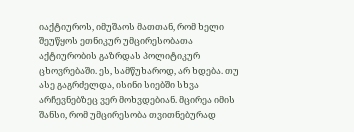იაქტიუროს, იმუშაოს მათთან, რომ ხელი შეუწყოს ეთნიკურ უმცირესობათა აქტიურობის გაზრდას პოლიტიკურ ცხოვრებაში. ეს, სამწუხაროდ, არ ხდება. თუ ასე გაგრძელდა, ისინი სიებში სხვა არჩევნებზეც ვერ მოხვდებიან. მცირეა იმის შანსი, რომ უმცირესობა თვითნებურად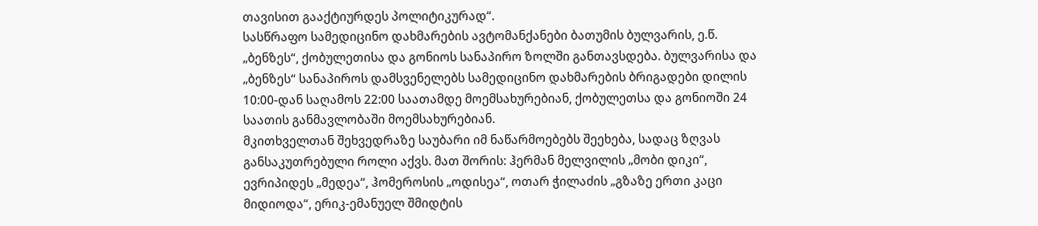თავისით გააქტიურდეს პოლიტიკურად“.
სასწრაფო სამედიცინო დახმარების ავტომანქანები ბათუმის ბულვარის, ე.წ. „ბენზეს“, ქობულეთისა და გონიოს სანაპირო ზოლში განთავსდება. ბულვარისა და „ბენზეს“ სანაპიროს დამსვენელებს სამედიცინო დახმარების ბრიგადები დილის 10:00-დან საღამოს 22:00 საათამდე მოემსახურებიან, ქობულეთსა და გონიოში 24 საათის განმავლობაში მოემსახურებიან.
მკითხველთან შეხვედრაზე საუბარი იმ ნაწარმოებებს შეეხება, სადაც ზღვას განსაკუთრებული როლი აქვს. მათ შორის: ჰერმან მელვილის „მობი დიკი“, ევრიპიდეს „მედეა“, ჰომეროსის „ოდისეა“, ოთარ ჭილაძის „გზაზე ერთი კაცი მიდიოდა“, ერიკ-ემანუელ შმიდტის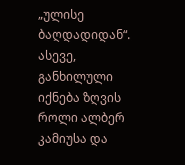„ულისე ბაღდადიდან“. ასევე, განხილული იქნება ზღვის როლი ალბერ კამიუსა და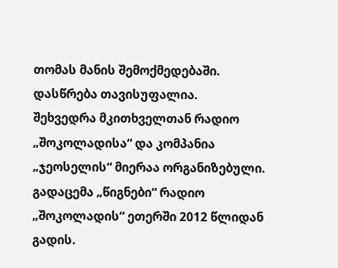თომას მანის შემოქმედებაში.
დასწრება თავისუფალია.
შეხვედრა მკითხველთან რადიო „შოკოლადისა“ და კომპანია „ჯეოსელის“ მიერაა ორგანიზებული. გადაცემა „წიგნები“ რადიო „შოკოლადის“ ეთერში 2012 წლიდან გადის.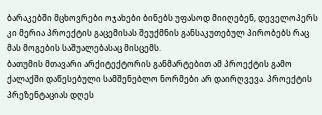ბარაკებში მცხოვრები ოჯახები ბინებს უფასოდ მიიღებენ, დეველოპერს კი მერია პროექტის გაცემისას შეუქმნის განსაკუთებულ პირობებს რაც მას მოგების საშუალებასაც მისცემს.
ბათუმის მთავარი არქიტექტორის განმარტებით ამ პროექტის გამო ქალაქში დაწესებული სამშენებლო ნორმები არ დაირღვევა. პროექტის პრეზენტაციას დღეს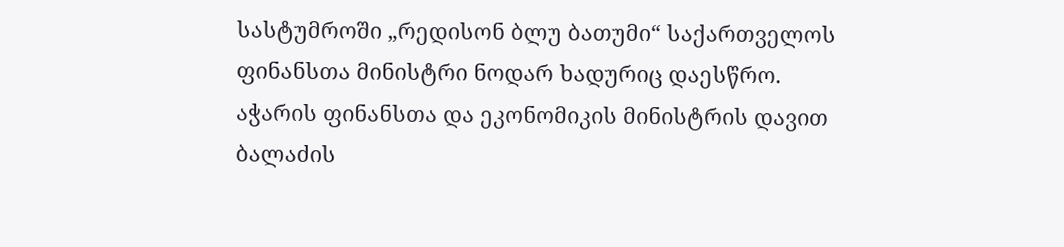სასტუმროში „რედისონ ბლუ ბათუმი“ საქართველოს ფინანსთა მინისტრი ნოდარ ხადურიც დაესწრო.
აჭარის ფინანსთა და ეკონომიკის მინისტრის დავით ბალაძის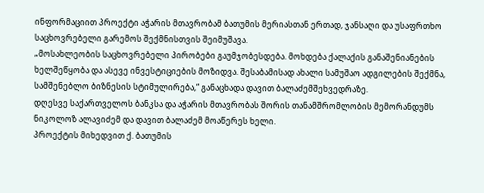ინფორმაციით პროექტი აჭარის მთავრობამ ბათუმის მერიასთან ერთად, ჯანსაღი და უსაფრთხო საცხოვრებელი გარემოს შექმნისთვის შეიმუშავა.
„მოსახლეობის საცხოვრებელი პირობები გაუმჯობესდება. მოხდება ქალაქის განაშენიანების ხელშეწყობა და ასევე ინვესტიციების მოზიდვა. შესაბამისად ახალი სამუშაო ადგილების შექმნა, სამშენებლო ბიზნესის სტიმულირება,“ განაცხადა დავით ბალაძემშეხვედრაზე.
დღესვე საქართველოს ბანკსა და აჭარის მთავრობას შორის თანამშრომლობის მემორანდუმს ნიკოლოზ ალავიძემ და დავით ბალაძემ მოაწერეს ხელი.
პროექტის მიხედვით ქ. ბათუმის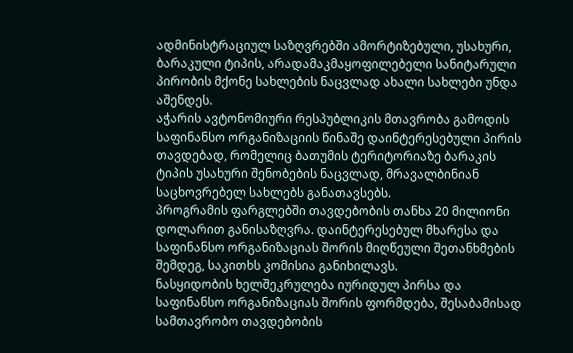ადმინისტრაციულ საზღვრებში ამორტიზებული, უსახური, ბარაკული ტიპის, არადამაკმაყოფილებელი სანიტარული პირობის მქონე სახლების ნაცვლად ახალი სახლები უნდა აშენდეს.
აჭარის ავტონომიური რესპუბლიკის მთავრობა გამოდის საფინანსო ორგანიზაციის წინაშე დაინტერესებული პირის თავდებად, რომელიც ბათუმის ტერიტორიაზე ბარაკის ტიპის უსახური შენობების ნაცვლად, მრავალბინიან საცხოვრებელ სახლებს განათავსებს.
პროგრამის ფარგლებში თავდებობის თანხა 20 მილიონი დოლარით განისაზღვრა. დაინტერესებულ მხარესა და საფინანსო ორგანიზაციას შორის მიღწეული შეთანხმების შემდეგ, საკითხს კომისია განიხილავს.
ნასყიდობის ხელშეკრულება იურიდულ პირსა და საფინანსო ორგანიზაციას შორის ფორმდება, შესაბამისად სამთავრობო თავდებობის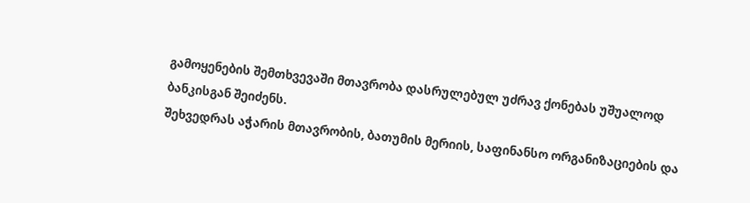გამოყენების შემთხვევაში მთავრობა დასრულებულ უძრავ ქონებას უშუალოდ ბანკისგან შეიძენს.
შეხვედრას აჭარის მთავრობის, ბათუმის მერიის, საფინანსო ორგანიზაციების და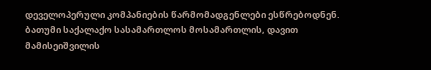დეველოპერული კომპანიების წარმომადგენლები ესწრებოდნენ.
ბათუმი საქალაქო სასამართლოს მოსამართლის, დავით მამისეიშვილის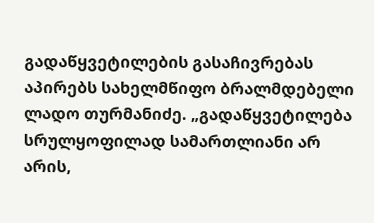გადაწყვეტილების გასაჩივრებას აპირებს სახელმწიფო ბრალმდებელი ლადო თურმანიძე. „გადაწყვეტილება სრულყოფილად სამართლიანი არ არის,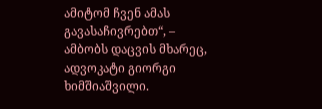ამიტომ ჩვენ ამას გავასაჩივრებთ“, – ამბობს დაცვის მხარეც, ადვოკატი გიორგი ხიმშიაშვილი.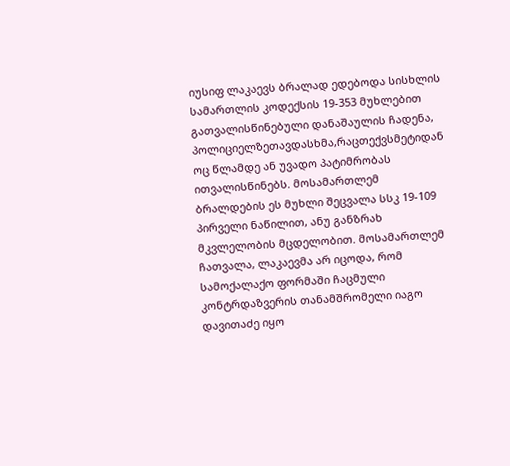იუსიფ ლაკაევს ბრალად ედებოდა სისხლის სამართლის კოდექსის 19-353 მუხლებით გათვალისწინებული დანაშაულის ჩადენა, პოლიციელზეთავდასხმა,რაცთექვსმეტიდან ოც წლამდე ან უვადო პატიმრობას ითვალისწინებს. მოსამართლემ ბრალდების ეს მუხლი შეცვალა სსკ 19-109 პირველი ნაწილით, ანუ განზრახ მკვლელობის მცდელობით. მოსამართლემ ჩათვალა, ლაკაევმა არ იცოდა, რომ სამოქალაქო ფორმაში ჩაცმული კონტრდაზვერის თანამშრომელი იაგო დავითაძე იყო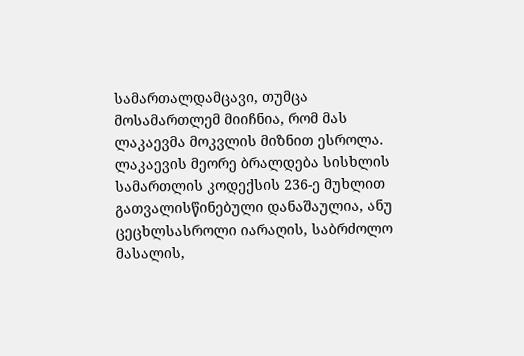სამართალდამცავი, თუმცა მოსამართლემ მიიჩნია, რომ მას ლაკაევმა მოკვლის მიზნით ესროლა.
ლაკაევის მეორე ბრალდება სისხლის სამართლის კოდექსის 236-ე მუხლით გათვალისწინებული დანაშაულია, ანუ ცეცხლსასროლი იარაღის, საბრძოლო მასალის,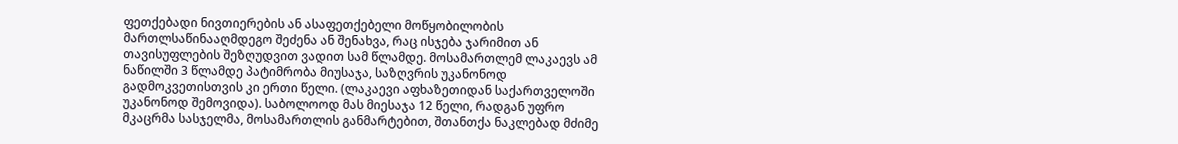ფეთქებადი ნივთიერების ან ასაფეთქებელი მოწყობილობის მართლსაწინააღმდეგო შეძენა ან შენახვა, რაც ისჯება ჯარიმით ან თავისუფლების შეზღუდვით ვადით სამ წლამდე. მოსამართლემ ლაკაევს ამ ნაწილში 3 წლამდე პატიმრობა მიუსაჯა, საზღვრის უკანონოდ გადმოკვეთისთვის კი ერთი წელი. (ლაკაევი აფხაზეთიდან საქართველოში უკანონოდ შემოვიდა). საბოლოოდ მას მიესაჯა 12 წელი, რადგან უფრო მკაცრმა სასჯელმა, მოსამართლის განმარტებით, შთანთქა ნაკლებად მძიმე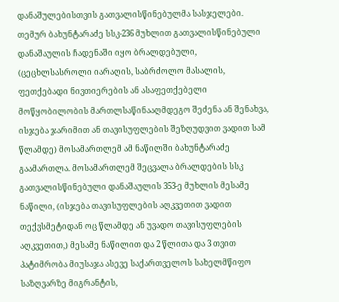დანაშულებისთვის გათვალისწინებულმა სასჯელები.
თემურ ბახუნტარაძე სსკ-236 მუხლით გათვალისწინებული დანაშაულის ჩადენაში იყო ბრალდებული, (ცეცხლსასროლი იარაღის, საბრძოლო მასალის, ფეთქებადი ნივთიერების ან ასაფეთქებელი მოწყობილობის მართლსაწინააღმდეგო შეძენა ან შენახვა, ისჯება ჯარიმით ან თავისუფლების შეზღუდვით ვადით სამ წლამდე) მოსამართლემ ამ ნაწილში ბახუნტარაძე გაამართლა. მოსამართლემ შეცვალა ბრალდების სსკ გათვალისწინებული დანაშაულის 353-ე მუხლის მესამე ნაწილი, (ისჯება თავისუფლების აღკვეთით ვადით თექვსმეტიდან ოც წლამდე ან უვადო თავისუფლების აღკვეთით,) მესამე ნაწილით და 2 წლითა და 3 თვით პატიმრობა მიუსაჯა ასევე საქართველოს სახელმწიფო საზღვარზე მიგრანტის,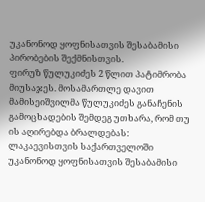უკანონოდ ყოფნისათვის შესაბამისი პირობების შექმნისთვის.
ფირუზ წულუკიძეს 2 წლით პატიმრობა მიუსაჯეს. მოსამართლე დავით მამისეიშვილმა წულუკიძეს განაჩენის გამოცხადების შემდეგ უთხარა, რომ თუ ის აღირებდა ბრალდებას: ლაკაევისთვის საქართველოში უკანონოდ ყოფნისათვის შესაბამისი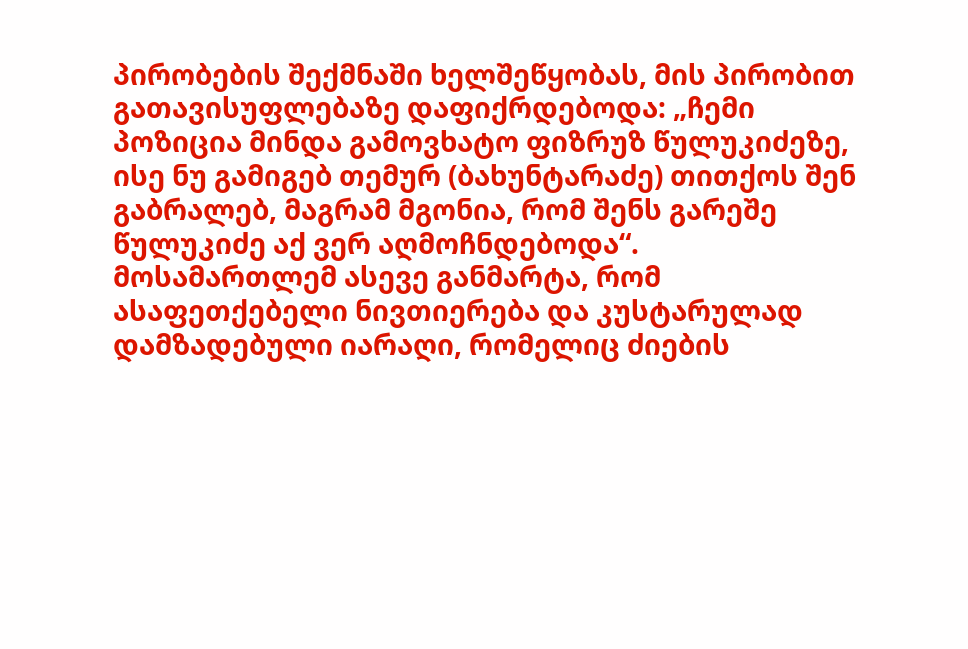პირობების შექმნაში ხელშეწყობას, მის პირობით გათავისუფლებაზე დაფიქრდებოდა: „ჩემი პოზიცია მინდა გამოვხატო ფიზრუზ წულუკიძეზე, ისე ნუ გამიგებ თემურ (ბახუნტარაძე) თითქოს შენ გაბრალებ, მაგრამ მგონია, რომ შენს გარეშე წულუკიძე აქ ვერ აღმოჩნდებოდა“.
მოსამართლემ ასევე განმარტა, რომ ასაფეთქებელი ნივთიერება და კუსტარულად დამზადებული იარაღი, რომელიც ძიების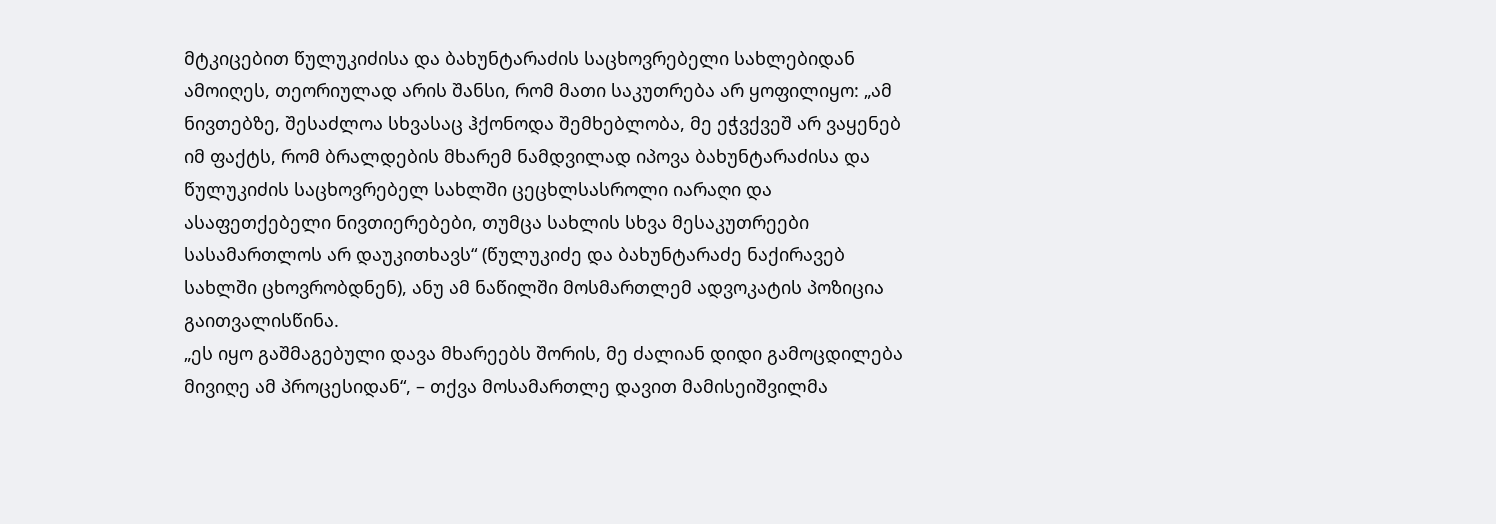მტკიცებით წულუკიძისა და ბახუნტარაძის საცხოვრებელი სახლებიდან ამოიღეს, თეორიულად არის შანსი, რომ მათი საკუთრება არ ყოფილიყო: „ამ ნივთებზე, შესაძლოა სხვასაც ჰქონოდა შემხებლობა, მე ეჭვქვეშ არ ვაყენებ იმ ფაქტს, რომ ბრალდების მხარემ ნამდვილად იპოვა ბახუნტარაძისა და წულუკიძის საცხოვრებელ სახლში ცეცხლსასროლი იარაღი და ასაფეთქებელი ნივთიერებები, თუმცა სახლის სხვა მესაკუთრეები სასამართლოს არ დაუკითხავს“ (წულუკიძე და ბახუნტარაძე ნაქირავებ სახლში ცხოვრობდნენ), ანუ ამ ნაწილში მოსმართლემ ადვოკატის პოზიცია გაითვალისწინა.
„ეს იყო გაშმაგებული დავა მხარეებს შორის, მე ძალიან დიდი გამოცდილება მივიღე ამ პროცესიდან“, – თქვა მოსამართლე დავით მამისეიშვილმა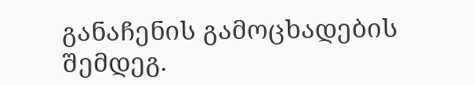განაჩენის გამოცხადების შემდეგ.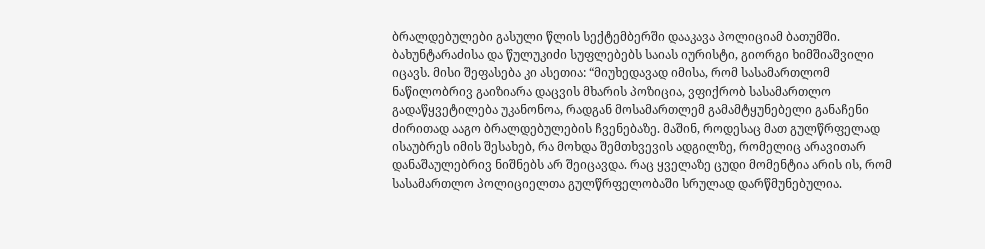ბრალდებულები გასული წლის სექტემბერში დააკავა პოლიციამ ბათუმში.
ბახუნტარაძისა და წულუკიძი სუფლებებს საიას იურისტი, გიორგი ხიმშიაშვილი იცავს. მისი შეფასება კი ასეთია: “მიუხედავად იმისა, რომ სასამართლომ ნაწილობრივ გაიზიარა დაცვის მხარის პოზიცია, ვფიქრობ სასამართლო გადაწყვეტილება უკანონოა, რადგან მოსამართლემ გამამტყუნებელი განაჩენი ძირითად ააგო ბრალდებულების ჩვენებაზე. მაშინ, როდესაც მათ გულწრფელად ისაუბრეს იმის შესახებ, რა მოხდა შემთხვევის ადგილზე, რომელიც არავითარ დანაშაულებრივ ნიშნებს არ შეიცავდა. რაც ყველაზე ცუდი მომენტია არის ის, რომ სასამართლო პოლიციელთა გულწრფელობაში სრულად დარწმუნებულია.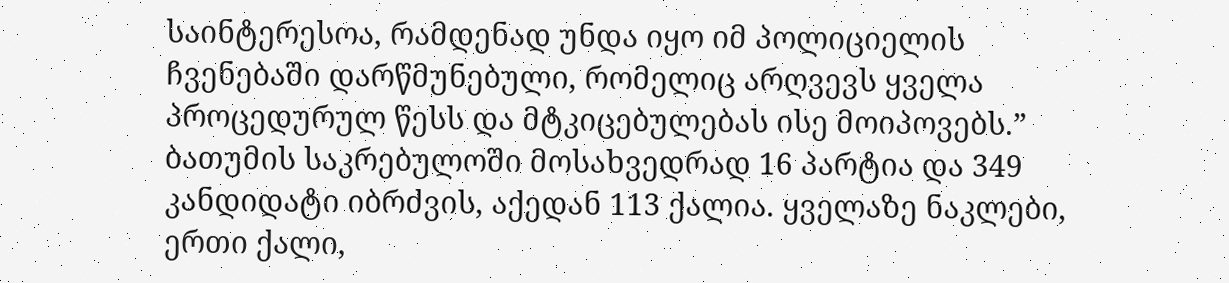საინტერესოა, რამდენად უნდა იყო იმ პოლიციელის ჩვენებაში დარწმუნებული, რომელიც არღვევს ყველა პროცედურულ წესს და მტკიცებულებას ისე მოიპოვებს.”
ბათუმის საკრებულოში მოსახვედრად 16 პარტია და 349 კანდიდატი იბრძვის, აქედან 113 ქალია. ყველაზე ნაკლები, ერთი ქალი,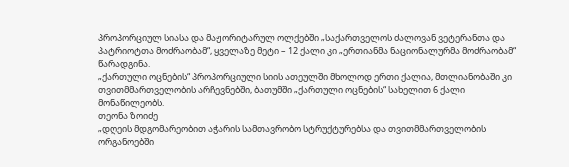პროპორციულ სიასა და მაჟორიტარულ ოლქებში „საქართველოს ძალოვან ვეტერანთა და პატრიოტთა მოძრაობამ“, ყველაზე მეტი – 12 ქალი კი „ერთიანმა ნაციონალურმა მოძრაობამ“ წარადგინა.
„ქართული ოცნების“ პროპორციული სიის ათეულში მხოლოდ ერთი ქალია, მთლიანობაში კი თვითმმართველობის არჩევნებში, ბათუმში „ქართული ოცნების“ სახელით 6 ქალი მონაწილეობს.
თეონა ზოიძე
„დღეის მდგომარეობით აჭარის სამთავრობო სტრუქტურებსა და თვითმმართველობის ორგანოებში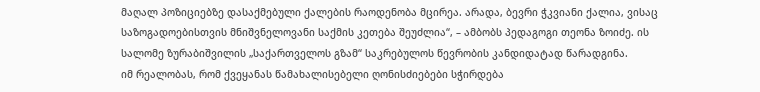მაღალ პოზიციებზე დასაქმებული ქალების რაოდენობა მცირეა. არადა, ბევრი ჭკვიანი ქალია, ვისაც საზოგადოებისთვის მნიშვნელოვანი საქმის კეთება შეუძლია“, – ამბობს პედაგოგი თეონა ზოიძე. ის სალომე ზურაბიშვილის „საქართველოს გზამ“ საკრებულოს წევრობის კანდიდატად წარადგინა.
იმ რეალობას, რომ ქვეყანას წამახალისებელი ღონისძიებები სჭირდება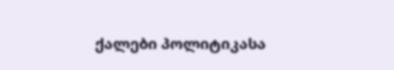ქალები პოლიტიკასა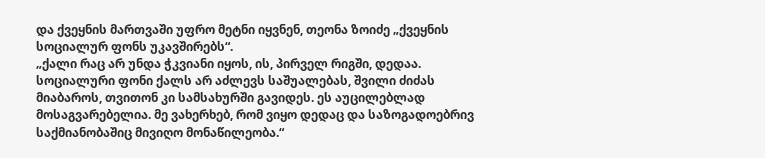და ქვეყნის მართვაში უფრო მეტნი იყვნენ, თეონა ზოიძე „ქვეყნის სოციალურ ფონს უკავშირებს“.
„ქალი რაც არ უნდა ჭკვიანი იყოს, ის, პირველ რიგში, დედაა. სოციალური ფონი ქალს არ აძლევს საშუალებას, შვილი ძიძას მიაბაროს, თვითონ კი სამსახურში გავიდეს. ეს აუცილებლად მოსაგვარებელია. მე ვახერხებ, რომ ვიყო დედაც და საზოგადოებრივ საქმიანობაშიც მივიღო მონაწილეობა.“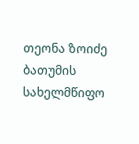თეონა ზოიძე ბათუმის სახელმწიფო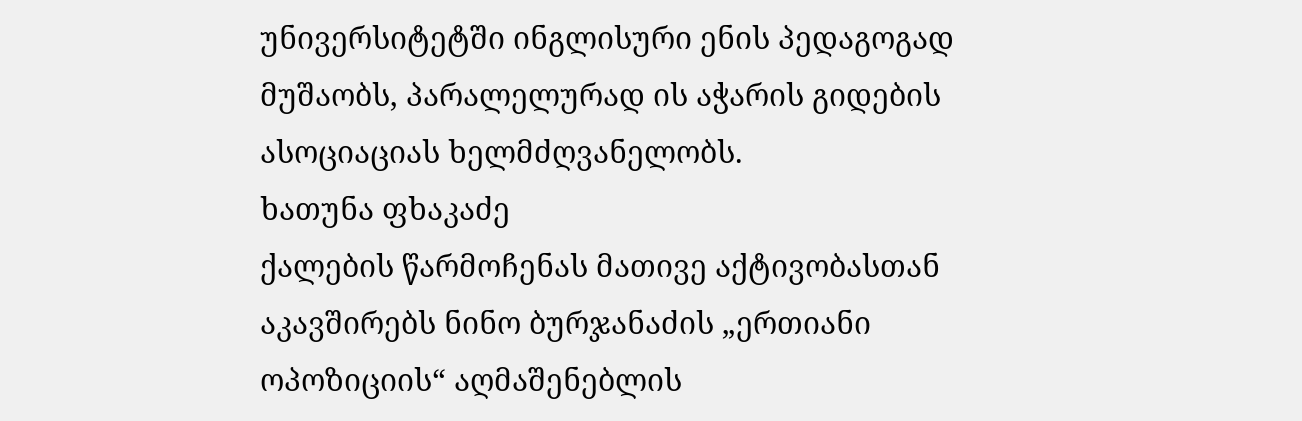უნივერსიტეტში ინგლისური ენის პედაგოგად მუშაობს, პარალელურად ის აჭარის გიდების ასოციაციას ხელმძღვანელობს.
ხათუნა ფხაკაძე
ქალების წარმოჩენას მათივე აქტივობასთან აკავშირებს ნინო ბურჯანაძის „ერთიანი ოპოზიციის“ აღმაშენებლის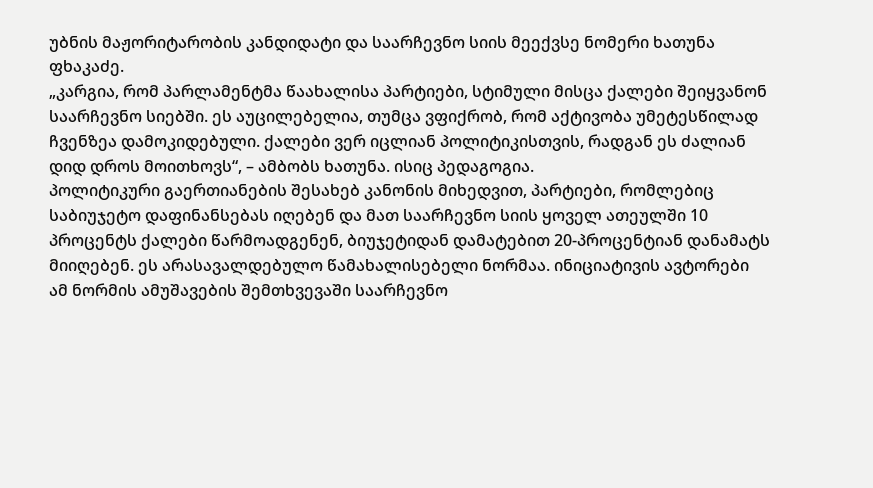უბნის მაჟორიტარობის კანდიდატი და საარჩევნო სიის მეექვსე ნომერი ხათუნა ფხაკაძე.
„კარგია, რომ პარლამენტმა წაახალისა პარტიები, სტიმული მისცა ქალები შეიყვანონ საარჩევნო სიებში. ეს აუცილებელია, თუმცა ვფიქრობ, რომ აქტივობა უმეტესწილად ჩვენზეა დამოკიდებული. ქალები ვერ იცლიან პოლიტიკისთვის, რადგან ეს ძალიან დიდ დროს მოითხოვს“, – ამბობს ხათუნა. ისიც პედაგოგია.
პოლიტიკური გაერთიანების შესახებ კანონის მიხედვით, პარტიები, რომლებიც საბიუჯეტო დაფინანსებას იღებენ და მათ საარჩევნო სიის ყოველ ათეულში 10 პროცენტს ქალები წარმოადგენენ, ბიუჯეტიდან დამატებით 20-პროცენტიან დანამატს მიიღებენ. ეს არასავალდებულო წამახალისებელი ნორმაა. ინიციატივის ავტორები ამ ნორმის ამუშავების შემთხვევაში საარჩევნო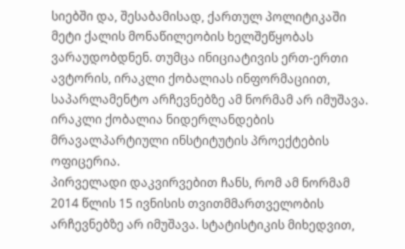სიებში და, შესაბამისად, ქართულ პოლიტიკაში მეტი ქალის მონაწილეობის ხელშეწყობას ვარაუდობდნენ. თუმცა ინიციატივის ერთ-ერთი ავტორის, ირაკლი ქობალიას ინფორმაციით, საპარლამენტო არჩევნებზე ამ ნორმამ არ იმუშავა. ირაკლი ქობალია ნიდერლანდების მრავალპარტიული ინსტიტუტის პროექტების ოფიცერია.
პირველადი დაკვირვებით ჩანს, რომ ამ ნორმამ 2014 წლის 15 ივნისის თვითმმართველობის არჩევნებზე არ იმუშავა. სტატისტიკის მიხედვით,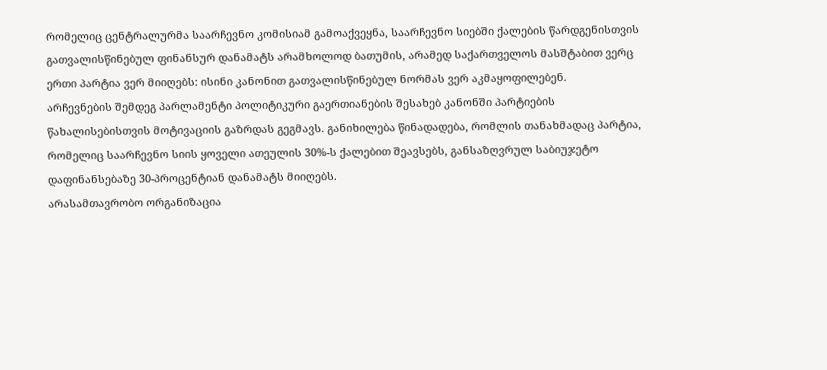რომელიც ცენტრალურმა საარჩევნო კომისიამ გამოაქვეყნა, საარჩევნო სიებში ქალების წარდგენისთვის გათვალისწინებულ ფინანსურ დანამატს არამხოლოდ ბათუმის, არამედ საქართველოს მასშტაბით ვერც ერთი პარტია ვერ მიიღებს: ისინი კანონით გათვალისწინებულ ნორმას ვერ აკმაყოფილებენ.
არჩევნების შემდეგ პარლამენტი პოლიტიკური გაერთიანების შესახებ კანონში პარტიების წახალისებისთვის მოტივაციის გაზრდას გეგმავს. განიხილება წინადადება, რომლის თანახმადაც პარტია, რომელიც საარჩევნო სიის ყოველი ათეულის 30%-ს ქალებით შეავსებს, განსაზღვრულ საბიუჯეტო დაფინანსებაზე 30-პროცენტიან დანამატს მიიღებს.
არასამთავრობო ორგანიზაცია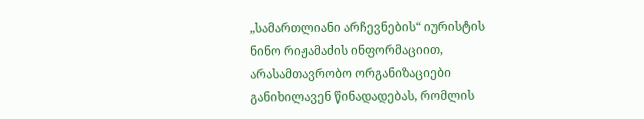„სამართლიანი არჩევნების“ იურისტის ნინო რიჟამაძის ინფორმაციით, არასამთავრობო ორგანიზაციები განიხილავენ წინადადებას, რომლის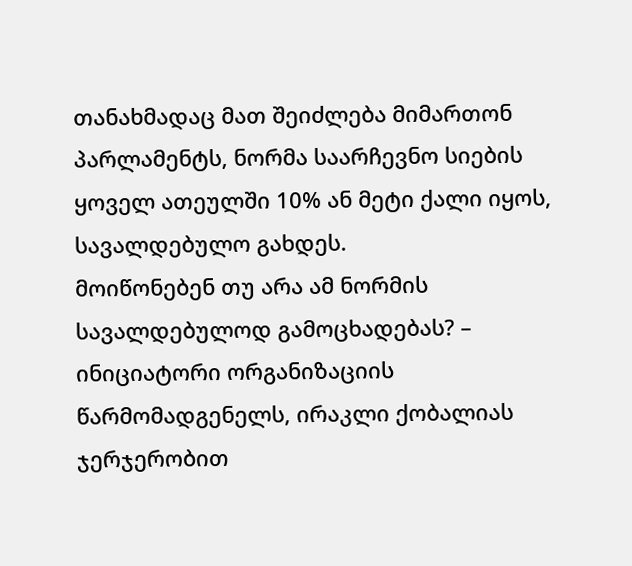თანახმადაც მათ შეიძლება მიმართონ პარლამენტს, ნორმა საარჩევნო სიების ყოველ ათეულში 10% ან მეტი ქალი იყოს, სავალდებულო გახდეს.
მოიწონებენ თუ არა ამ ნორმის სავალდებულოდ გამოცხადებას? – ინიციატორი ორგანიზაციის წარმომადგენელს, ირაკლი ქობალიას ჯერჯერობით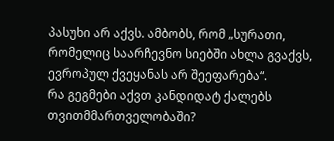პასუხი არ აქვს. ამბობს, რომ „სურათი, რომელიც საარჩევნო სიებში ახლა გვაქვს, ევროპულ ქვეყანას არ შეეფარება“.
რა გეგმები აქვთ კანდიდატ ქალებს თვითმმართველობაში?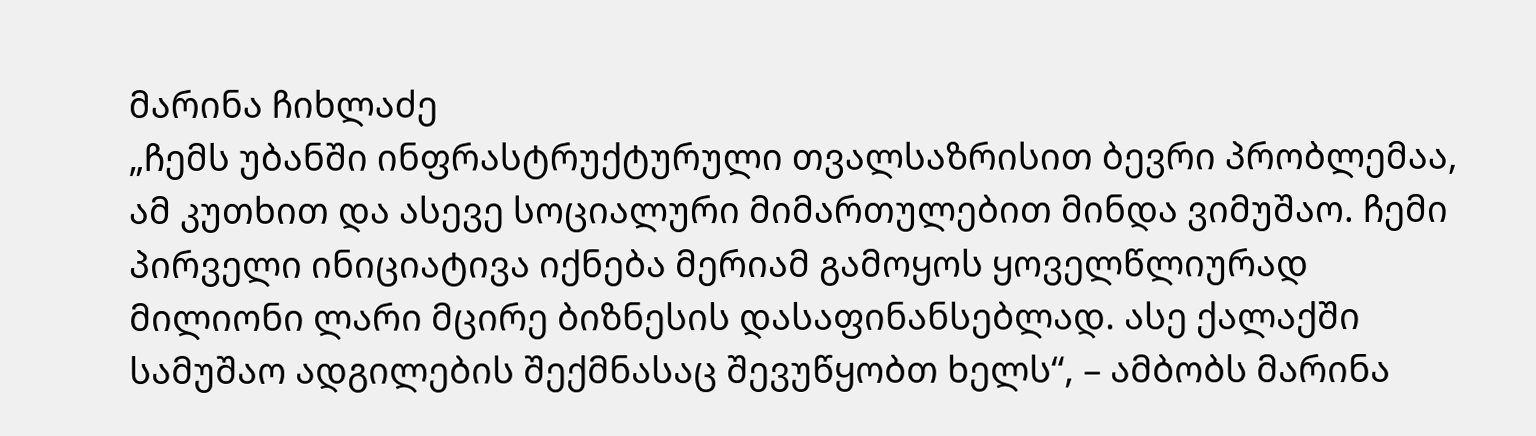მარინა ჩიხლაძე
„ჩემს უბანში ინფრასტრუქტურული თვალსაზრისით ბევრი პრობლემაა, ამ კუთხით და ასევე სოციალური მიმართულებით მინდა ვიმუშაო. ჩემი პირველი ინიციატივა იქნება მერიამ გამოყოს ყოველწლიურად მილიონი ლარი მცირე ბიზნესის დასაფინანსებლად. ასე ქალაქში სამუშაო ადგილების შექმნასაც შევუწყობთ ხელს“, – ამბობს მარინა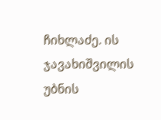ჩიხლაძე. ის ჯავახიშვილის უბნის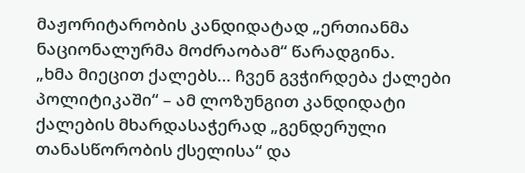მაჟორიტარობის კანდიდატად „ერთიანმა ნაციონალურმა მოძრაობამ“ წარადგინა.
„ხმა მიეცით ქალებს… ჩვენ გვჭირდება ქალები პოლიტიკაში“ – ამ ლოზუნგით კანდიდატი ქალების მხარდასაჭერად „გენდერული თანასწორობის ქსელისა“ და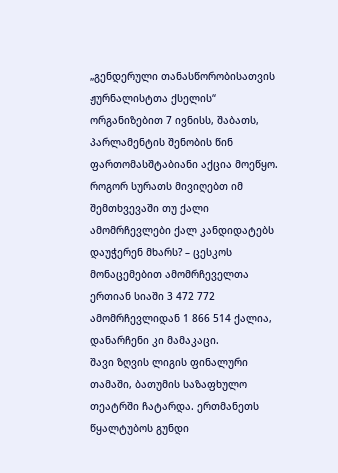„გენდერული თანასწორობისათვის ჟურნალისტთა ქსელის“ ორგანიზებით 7 ივნისს, შაბათს, პარლამენტის შენობის წინ ფართომასშტაბიანი აქცია მოეწყო.
როგორ სურათს მივიღებთ იმ შემთხვევაში თუ ქალი ამომრჩევლები ქალ კანდიდატებს დაუჭერენ მხარს? – ცესკოს მონაცემებით ამომრჩეველთა ერთიან სიაში 3 472 772 ამომრჩევლიდან 1 866 514 ქალია, დანარჩენი კი მამაკაცი.
შავი ზღვის ლიგის ფინალური თამაში, ბათუმის საზაფხულო თეატრში ჩატარდა. ერთმანეთს წყალტუბოს გუნდი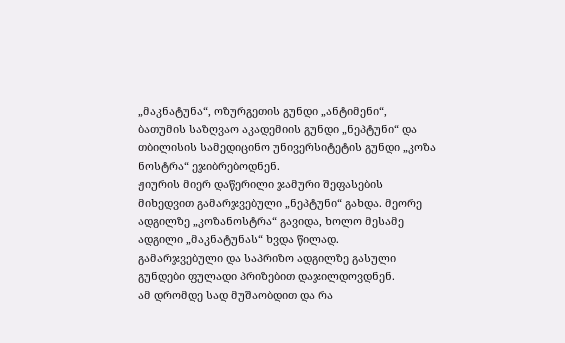„მაკნატუნა“, ოზურგეთის გუნდი „ანტიმენი“, ბათუმის საზღვაო აკადემიის გუნდი „ნეპტუნი“ და თბილისის სამედიცინო უნივერსიტეტის გუნდი „კოზა ნოსტრა“ ეჯიბრებოდნენ.
ჟიურის მიერ დაწერილი ჯამური შეფასების მიხედვით გამარჯვებული „ნეპტუნი“ გახდა. მეორე ადგილზე „კოზანოსტრა“ გავიდა, ხოლო მესამე ადგილი „მაკნატუნას“ ხვდა წილად.
გამარჯვებული და საპრიზო ადგილზე გასული გუნდები ფულადი პრიზებით დაჯილდოვდნენ.
ამ დრომდე სად მუშაობდით და რა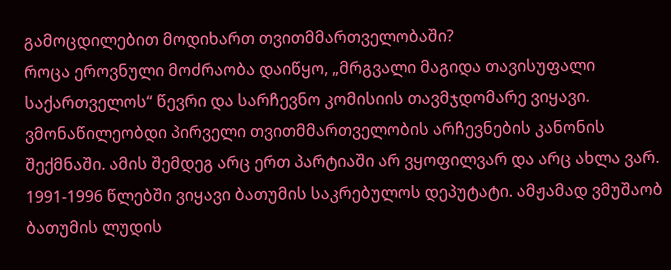გამოცდილებით მოდიხართ თვითმმართველობაში?
როცა ეროვნული მოძრაობა დაიწყო, „მრგვალი მაგიდა თავისუფალი საქართველოს“ წევრი და სარჩევნო კომისიის თავმჯდომარე ვიყავი. ვმონაწილეობდი პირველი თვითმმართველობის არჩევნების კანონის შექმნაში. ამის შემდეგ არც ერთ პარტიაში არ ვყოფილვარ და არც ახლა ვარ. 1991-1996 წლებში ვიყავი ბათუმის საკრებულოს დეპუტატი. ამჟამად ვმუშაობ ბათუმის ლუდის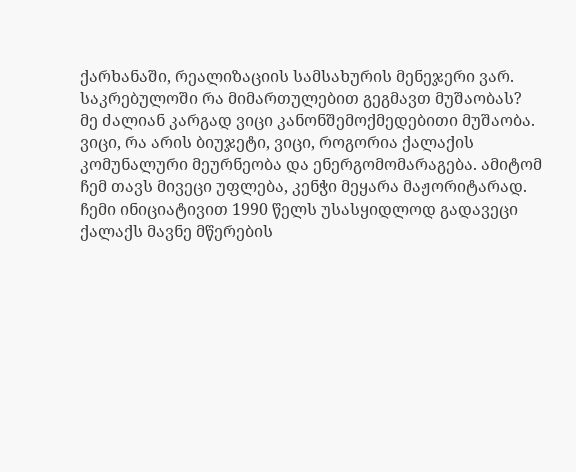ქარხანაში, რეალიზაციის სამსახურის მენეჯერი ვარ.
საკრებულოში რა მიმართულებით გეგმავთ მუშაობას?
მე ძალიან კარგად ვიცი კანონშემოქმედებითი მუშაობა. ვიცი, რა არის ბიუჯეტი, ვიცი, როგორია ქალაქის კომუნალური მეურნეობა და ენერგომომარაგება. ამიტომ ჩემ თავს მივეცი უფლება, კენჭი მეყარა მაჟორიტარად. ჩემი ინიციატივით 1990 წელს უსასყიდლოდ გადავეცი ქალაქს მავნე მწერების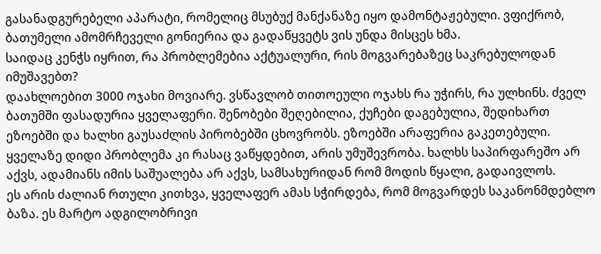გასანადგურებელი აპარატი, რომელიც მსუბუქ მანქანაზე იყო დამონტაჟებული. ვფიქრობ, ბათუმელი ამომრჩეველი გონიერია და გადაწყვეტს ვის უნდა მისცეს ხმა.
საიდაც კენჭს იყრით, რა პრობლემებია აქტუალური, რის მოგვარებაზეც საკრებულოდან იმუშავებთ?
დაახლოებით 3000 ოჯახი მოვიარე. ვსწავლობ თითოეული ოჯახს რა უჭირს, რა ულხინს. ძველ ბათუმში ფასადურია ყველაფერი. შენობები შეღებილია, ქუჩები დაგებულია, შედიხართ ეზოებში და ხალხი გაუსაძლის პირობებში ცხოვრობს. ეზოებში არაფერია გაკეთებული. ყველაზე დიდი პრობლემა კი რასაც ვაწყდებით, არის უმუშევრობა. ხალხს საპირფარეშო არ აქვს, ადამიანს იმის საშუალება არ აქვს, სამსახურიდან რომ მოდის წყალი, გადაივლოს.
ეს არის ძალიან რთული კითხვა, ყველაფერ ამას სჭირდება, რომ მოგვარდეს საკანონმდებლო ბაზა. ეს მარტო ადგილობრივი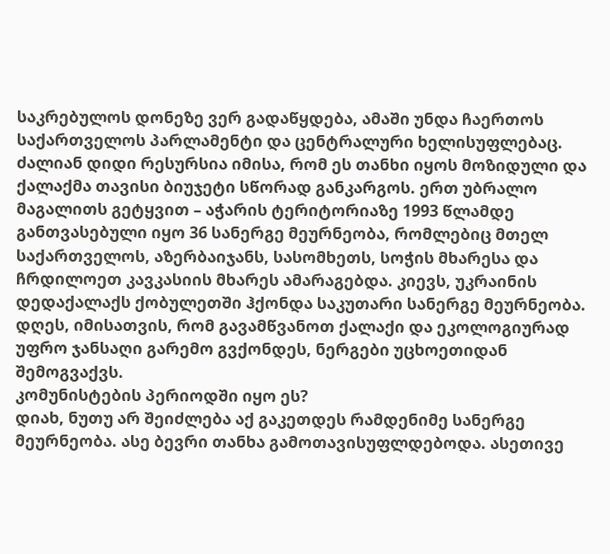საკრებულოს დონეზე ვერ გადაწყდება, ამაში უნდა ჩაერთოს საქართველოს პარლამენტი და ცენტრალური ხელისუფლებაც. ძალიან დიდი რესურსია იმისა, რომ ეს თანხი იყოს მოზიდული და ქალაქმა თავისი ბიუჯეტი სწორად განკარგოს. ერთ უბრალო მაგალითს გეტყვით – აჭარის ტერიტორიაზე 1993 წლამდე განთვასებული იყო 36 სანერგე მეურნეობა, რომლებიც მთელ საქართველოს, აზერბაიჯანს, სასომხეთს, სოჭის მხარესა და ჩრდილოეთ კავკასიის მხარეს ამარაგებდა. კიევს, უკრაინის დედაქალაქს ქობულეთში ჰქონდა საკუთარი სანერგე მეურნეობა. დღეს, იმისათვის, რომ გავამწვანოთ ქალაქი და ეკოლოგიურად უფრო ჯანსაღი გარემო გვქონდეს, ნერგები უცხოეთიდან შემოგვაქვს.
კომუნისტების პერიოდში იყო ეს?
დიახ, ნუთუ არ შეიძლება აქ გაკეთდეს რამდენიმე სანერგე მეურნეობა. ასე ბევრი თანხა გამოთავისუფლდებოდა. ასეთივე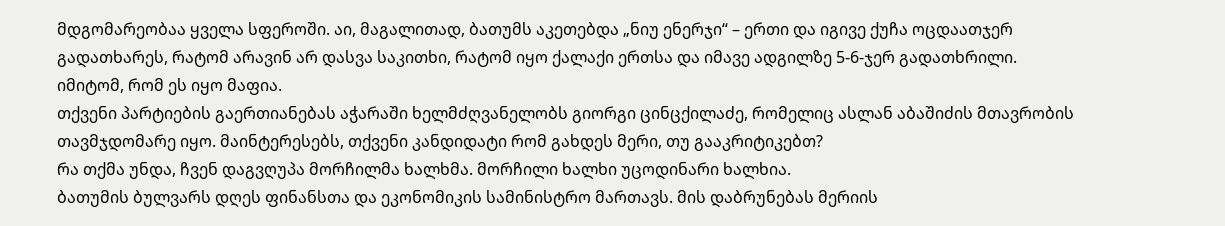მდგომარეობაა ყველა სფეროში. აი, მაგალითად, ბათუმს აკეთებდა „ნიუ ენერჯი“ – ერთი და იგივე ქუჩა ოცდაათჯერ გადათხარეს, რატომ არავინ არ დასვა საკითხი, რატომ იყო ქალაქი ერთსა და იმავე ადგილზე 5-6-ჯერ გადათხრილი. იმიტომ, რომ ეს იყო მაფია.
თქვენი პარტიების გაერთიანებას აჭარაში ხელმძღვანელობს გიორგი ცინცქილაძე, რომელიც ასლან აბაშიძის მთავრობის თავმჯდომარე იყო. მაინტერესებს, თქვენი კანდიდატი რომ გახდეს მერი, თუ გააკრიტიკებთ?
რა თქმა უნდა, ჩვენ დაგვღუპა მორჩილმა ხალხმა. მორჩილი ხალხი უცოდინარი ხალხია.
ბათუმის ბულვარს დღეს ფინანსთა და ეკონომიკის სამინისტრო მართავს. მის დაბრუნებას მერიის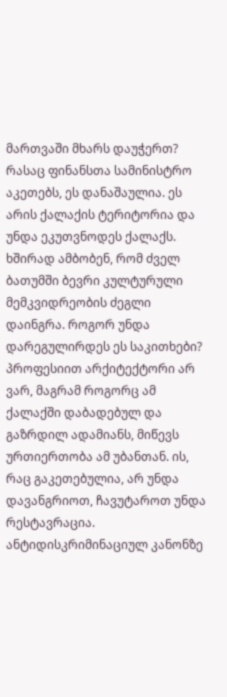მართვაში მხარს დაუჭერთ?
რასაც ფინანსთა სამინისტრო აკეთებს, ეს დანაშაულია. ეს არის ქალაქის ტერიტორია და უნდა ეკუთვნოდეს ქალაქს.
ხშირად ამბობენ, რომ ძველ ბათუმში ბევრი კულტურული მემკვიდრეობის ძეგლი დაინგრა. როგორ უნდა დარეგულირდეს ეს საკითხები?
პროფესიით არქიტექტორი არ ვარ, მაგრამ როგორც ამ ქალაქში დაბადებულ და გაზრდილ ადამიანს, მიწევს ურთიერთობა ამ უბანთან. ის, რაც გაკეთებულია, არ უნდა დავანგრიოთ, ჩავუტაროთ უნდა რესტავრაცია.
ანტიდისკრიმინაციულ კანონზე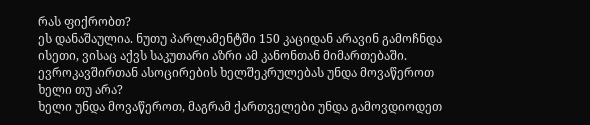რას ფიქრობთ?
ეს დანაშაულია. ნუთუ პარლამენტში 150 კაციდან არავინ გამოჩნდა ისეთი, ვისაც აქვს საკუთარი აზრი ამ კანონთან მიმართებაში.
ევროკავშირთან ასოცირების ხელშეკრულებას უნდა მოვაწეროთ ხელი თუ არა?
ხელი უნდა მოვაწეროთ, მაგრამ ქართველები უნდა გამოვდიოდეთ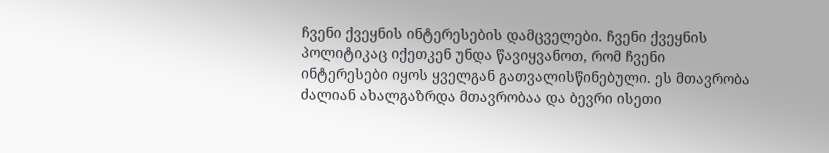ჩვენი ქვეყნის ინტერესების დამცველები. ჩვენი ქვეყნის პოლიტიკაც იქეთკენ უნდა წავიყვანოთ, რომ ჩვენი ინტერესები იყოს ყველგან გათვალისწინებული. ეს მთავრობა ძალიან ახალგაზრდა მთავრობაა და ბევრი ისეთი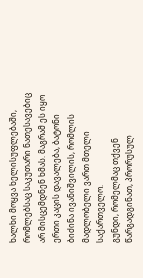ხალხი მოყვა ხელისუფლებაში, რომლებსაც საკუთარი ნათესავებიც არ მისცემდნენ ხმას. მაგრამ ეს იყო ერთი კაცის დავალება, ბატონი ბიძინა ივანიშვილის, რომლის მადლობელი ვართ მთელი საქართველო.
გუნდი, რომელმაც თქვენ წარგადგინათ, პრორუსულ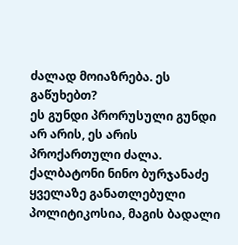ძალად მოიაზრება. ეს გაწუხებთ?
ეს გუნდი პრორუსული გუნდი არ არის, ეს არის პროქართული ძალა. ქალბატონი ნინო ბურჯანაძე ყველაზე განათლებული პოლიტიკოსია, მაგის ბადალი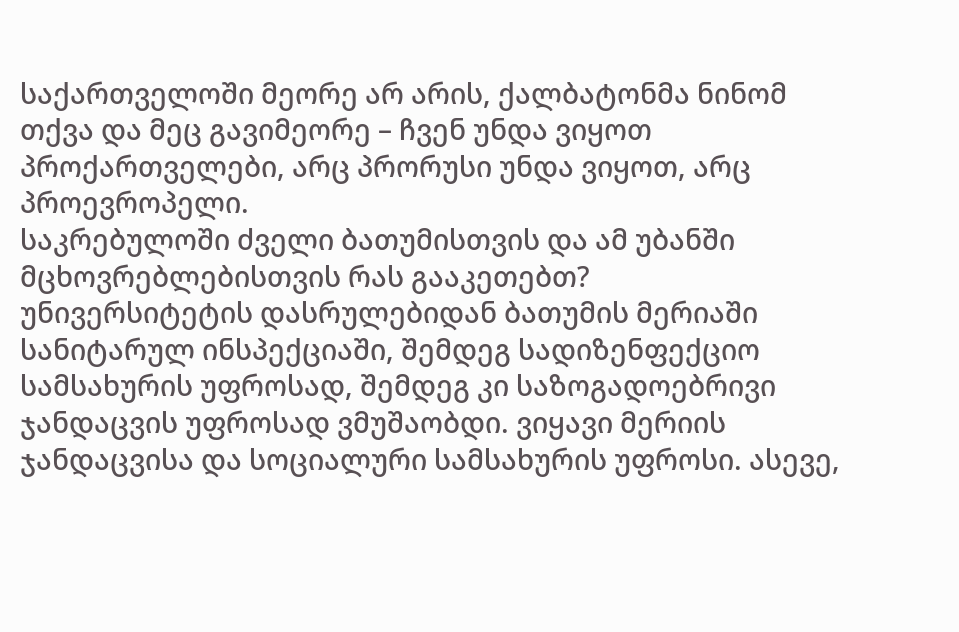საქართველოში მეორე არ არის, ქალბატონმა ნინომ თქვა და მეც გავიმეორე – ჩვენ უნდა ვიყოთ პროქართველები, არც პრორუსი უნდა ვიყოთ, არც პროევროპელი.
საკრებულოში ძველი ბათუმისთვის და ამ უბანში მცხოვრებლებისთვის რას გააკეთებთ?
უნივერსიტეტის დასრულებიდან ბათუმის მერიაში სანიტარულ ინსპექციაში, შემდეგ სადიზენფექციო სამსახურის უფროსად, შემდეგ კი საზოგადოებრივი ჯანდაცვის უფროსად ვმუშაობდი. ვიყავი მერიის ჯანდაცვისა და სოციალური სამსახურის უფროსი. ასევე,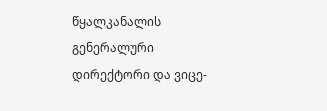წყალკანალის გენერალური დირექტორი და ვიცე-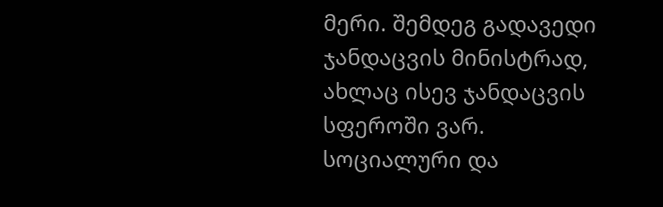მერი. შემდეგ გადავედი ჯანდაცვის მინისტრად, ახლაც ისევ ჯანდაცვის სფეროში ვარ. სოციალური და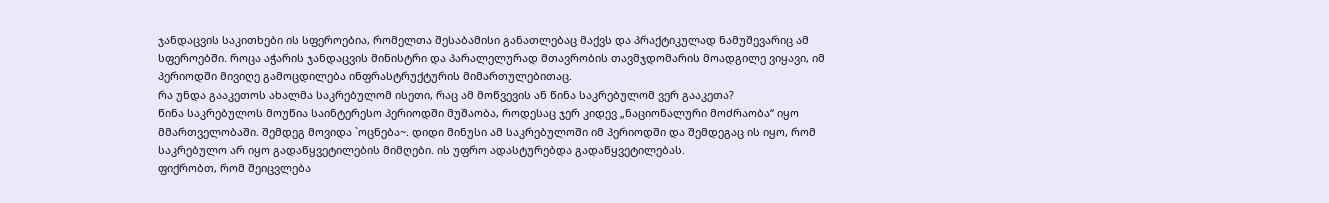ჯანდაცვის საკითხები ის სფეროებია, რომელთა შესაბამისი განათლებაც მაქვს და პრაქტიკულად ნამუშევარიც ამ სფეროებში. როცა აჭარის ჯანდაცვის მინისტრი და პარალელურად მთავრობის თავმჯდომარის მოადგილე ვიყავი, იმ პერიოდში მივიღე გამოცდილება ინფრასტრუქტურის მიმართულებითაც.
რა უნდა გააკეთოს ახალმა საკრებულომ ისეთი, რაც ამ მოწვევის ან წინა საკრებულომ ვერ გააკეთა?
წინა საკრებულოს მოუწია საინტერესო პერიოდში მუშაობა, როდესაც ჯერ კიდევ „ნაციონალური მოძრაობა“ იყო მმართველობაში. შემდეგ მოვიდა `ოცნება~. დიდი მინუსი ამ საკრებულოში იმ პერიოდში და შემდეგაც ის იყო, რომ საკრებულო არ იყო გადაწყვეტილების მიმღები. ის უფრო ადასტურებდა გადაწყვეტილებას.
ფიქრობთ, რომ შეიცვლება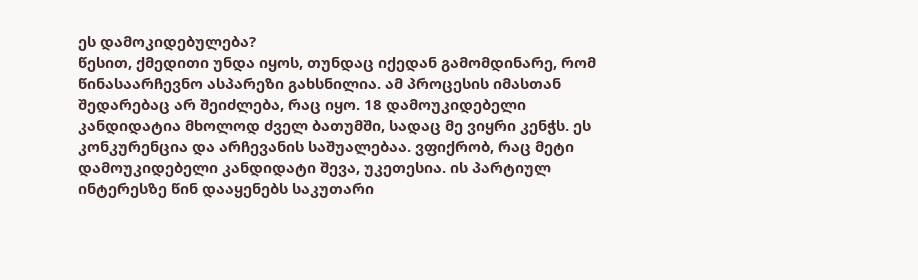ეს დამოკიდებულება?
წესით, ქმედითი უნდა იყოს, თუნდაც იქედან გამომდინარე, რომ წინასაარჩევნო ასპარეზი გახსნილია. ამ პროცესის იმასთან შედარებაც არ შეიძლება, რაც იყო. 18 დამოუკიდებელი კანდიდატია მხოლოდ ძველ ბათუმში, სადაც მე ვიყრი კენჭს. ეს კონკურენცია და არჩევანის საშუალებაა. ვფიქრობ, რაც მეტი დამოუკიდებელი კანდიდატი შევა, უკეთესია. ის პარტიულ ინტერესზე წინ დააყენებს საკუთარი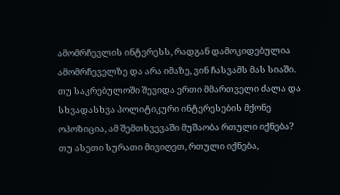ამომრჩევლის ინტერესს, რადგან დამოკიდებულია ამომრჩეველზე და არა იმაზე, ვინ ჩასვამს მას სიაში.
თუ საკრებულოში შევიდა ერთი მმართველი ძალა და სხვადასხვა პოლიტიკური ინტერესების მქონე ოპოზიცია, ამ შემთხვევაში მუშაობა რთული იქნება?
თუ ასეთი სურათი მივიღეთ, რთული იქნება,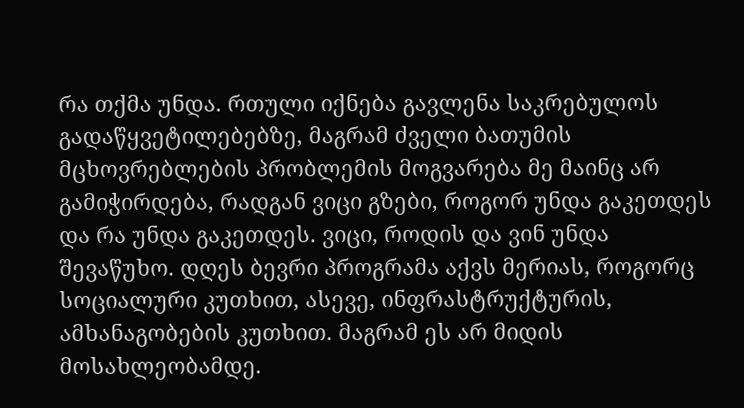რა თქმა უნდა. რთული იქნება გავლენა საკრებულოს გადაწყვეტილებებზე, მაგრამ ძველი ბათუმის მცხოვრებლების პრობლემის მოგვარება მე მაინც არ გამიჭირდება, რადგან ვიცი გზები, როგორ უნდა გაკეთდეს და რა უნდა გაკეთდეს. ვიცი, როდის და ვინ უნდა შევაწუხო. დღეს ბევრი პროგრამა აქვს მერიას, როგორც სოციალური კუთხით, ასევე, ინფრასტრუქტურის, ამხანაგობების კუთხით. მაგრამ ეს არ მიდის მოსახლეობამდე.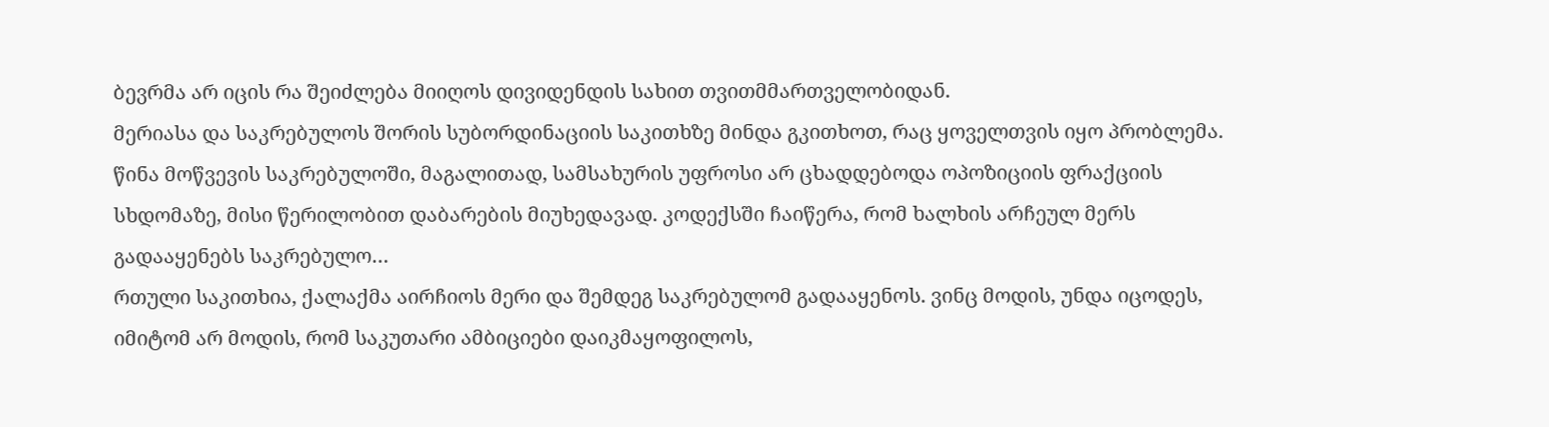ბევრმა არ იცის რა შეიძლება მიიღოს დივიდენდის სახით თვითმმართველობიდან.
მერიასა და საკრებულოს შორის სუბორდინაციის საკითხზე მინდა გკითხოთ, რაც ყოველთვის იყო პრობლემა. წინა მოწვევის საკრებულოში, მაგალითად, სამსახურის უფროსი არ ცხადდებოდა ოპოზიციის ფრაქციის სხდომაზე, მისი წერილობით დაბარების მიუხედავად. კოდექსში ჩაიწერა, რომ ხალხის არჩეულ მერს გადააყენებს საკრებულო…
რთული საკითხია, ქალაქმა აირჩიოს მერი და შემდეგ საკრებულომ გადააყენოს. ვინც მოდის, უნდა იცოდეს, იმიტომ არ მოდის, რომ საკუთარი ამბიციები დაიკმაყოფილოს,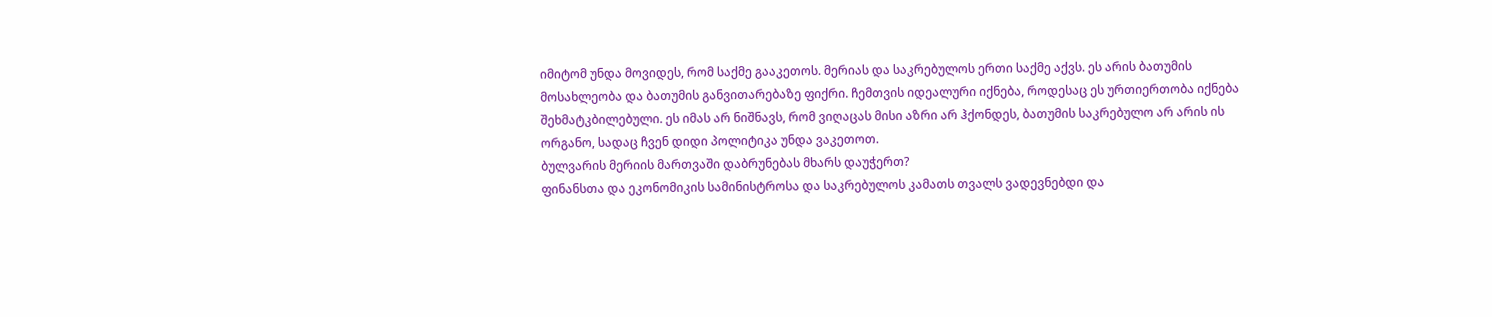იმიტომ უნდა მოვიდეს, რომ საქმე გააკეთოს. მერიას და საკრებულოს ერთი საქმე აქვს. ეს არის ბათუმის მოსახლეობა და ბათუმის განვითარებაზე ფიქრი. ჩემთვის იდეალური იქნება, როდესაც ეს ურთიერთობა იქნება შეხმატკბილებული. ეს იმას არ ნიშნავს, რომ ვიღაცას მისი აზრი არ ჰქონდეს, ბათუმის საკრებულო არ არის ის ორგანო, სადაც ჩვენ დიდი პოლიტიკა უნდა ვაკეთოთ.
ბულვარის მერიის მართვაში დაბრუნებას მხარს დაუჭერთ?
ფინანსთა და ეკონომიკის სამინისტროსა და საკრებულოს კამათს თვალს ვადევნებდი და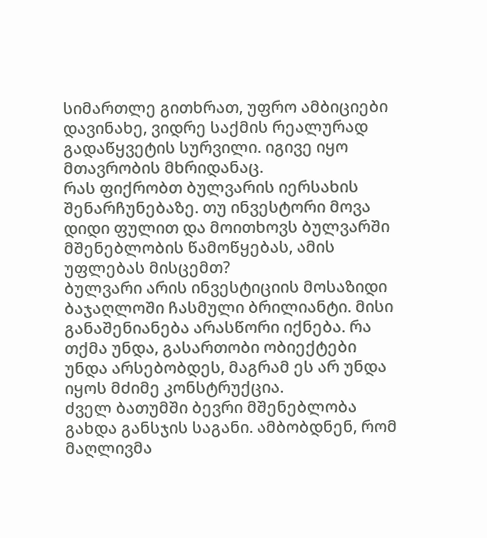სიმართლე გითხრათ, უფრო ამბიციები დავინახე, ვიდრე საქმის რეალურად გადაწყვეტის სურვილი. იგივე იყო მთავრობის მხრიდანაც.
რას ფიქრობთ ბულვარის იერსახის შენარჩუნებაზე. თუ ინვესტორი მოვა დიდი ფულით და მოითხოვს ბულვარში მშენებლობის წამოწყებას, ამის უფლებას მისცემთ?
ბულვარი არის ინვესტიციის მოსაზიდი ბაჯაღლოში ჩასმული ბრილიანტი. მისი განაშენიანება არასწორი იქნება. რა თქმა უნდა, გასართობი ობიექტები უნდა არსებობდეს, მაგრამ ეს არ უნდა იყოს მძიმე კონსტრუქცია.
ძველ ბათუმში ბევრი მშენებლობა გახდა განსჯის საგანი. ამბობდნენ, რომ მაღლივმა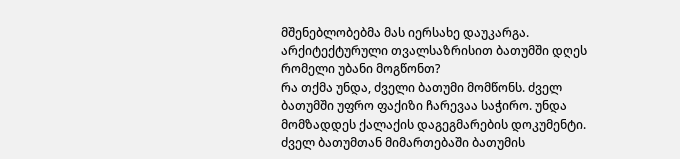მშენებლობებმა მას იერსახე დაუკარგა. არქიტექტურული თვალსაზრისით ბათუმში დღეს რომელი უბანი მოგწონთ?
რა თქმა უნდა, ძველი ბათუმი მომწონს. ძველ ბათუმში უფრო ფაქიზი ჩარევაა საჭირო. უნდა მომზადდეს ქალაქის დაგეგმარების დოკუმენტი. ძველ ბათუმთან მიმართებაში ბათუმის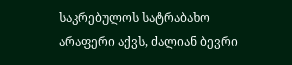საკრებულოს სატრაბახო არაფერი აქვს, ძალიან ბევრი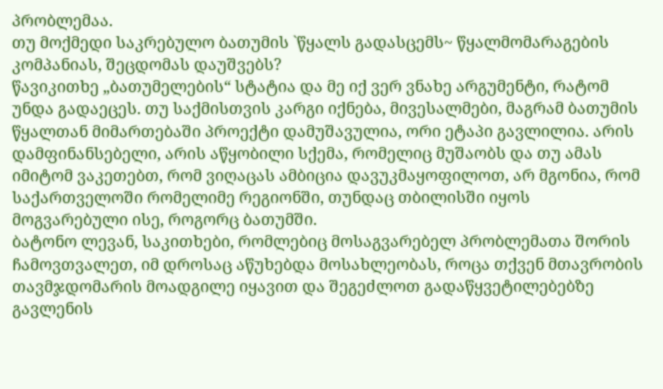პრობლემაა.
თუ მოქმედი საკრებულო ბათუმის `წყალს გადასცემს~ წყალმომარაგების კომპანიას, შეცდომას დაუშვებს?
წავიკითხე „ბათუმელების“ სტატია და მე იქ ვერ ვნახე არგუმენტი, რატომ უნდა გადაეცეს. თუ საქმისთვის კარგი იქნება, მივესალმები, მაგრამ ბათუმის წყალთან მიმართებაში პროექტი დამუშავულია, ორი ეტაპი გავლილია. არის დამფინანსებელი, არის აწყობილი სქემა, რომელიც მუშაობს და თუ ამას იმიტომ ვაკეთებთ, რომ ვიღაცას ამბიცია დავუკმაყოფილოთ, არ მგონია, რომ საქართველოში რომელიმე რეგიონში, თუნდაც თბილისში იყოს მოგვარებული ისე, როგორც ბათუმში.
ბატონო ლევან, საკითხები, რომლებიც მოსაგვარებელ პრობლემათა შორის ჩამოვთვალეთ, იმ დროსაც აწუხებდა მოსახლეობას, როცა თქვენ მთავრობის თავმჯდომარის მოადგილე იყავით და შეგეძლოთ გადაწყვეტილებებზე გავლენის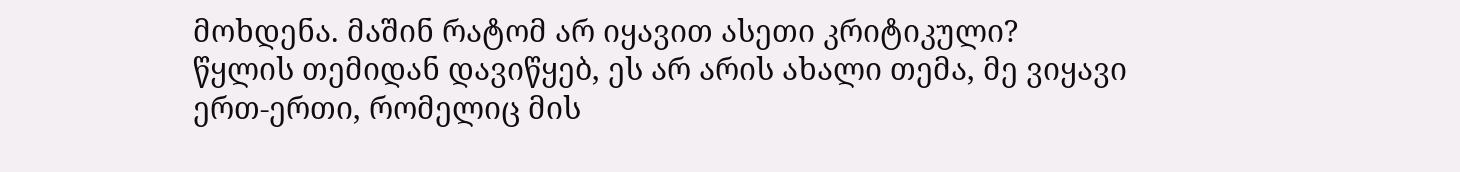მოხდენა. მაშინ რატომ არ იყავით ასეთი კრიტიკული?
წყლის თემიდან დავიწყებ, ეს არ არის ახალი თემა, მე ვიყავი ერთ-ერთი, რომელიც მის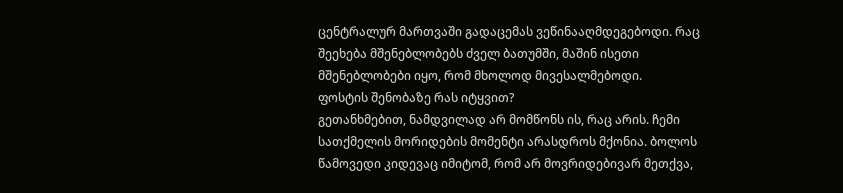ცენტრალურ მართვაში გადაცემას ვეწინააღმდეგებოდი. რაც შეეხება მშენებლობებს ძველ ბათუმში, მაშინ ისეთი მშენებლობები იყო, რომ მხოლოდ მივესალმებოდი.
ფოსტის შენობაზე რას იტყვით?
გეთანხმებით, ნამდვილად არ მომწონს ის, რაც არის. ჩემი სათქმელის მორიდების მომენტი არასდროს მქონია. ბოლოს წამოვედი კიდევაც იმიტომ, რომ არ მოვრიდებივარ მეთქვა,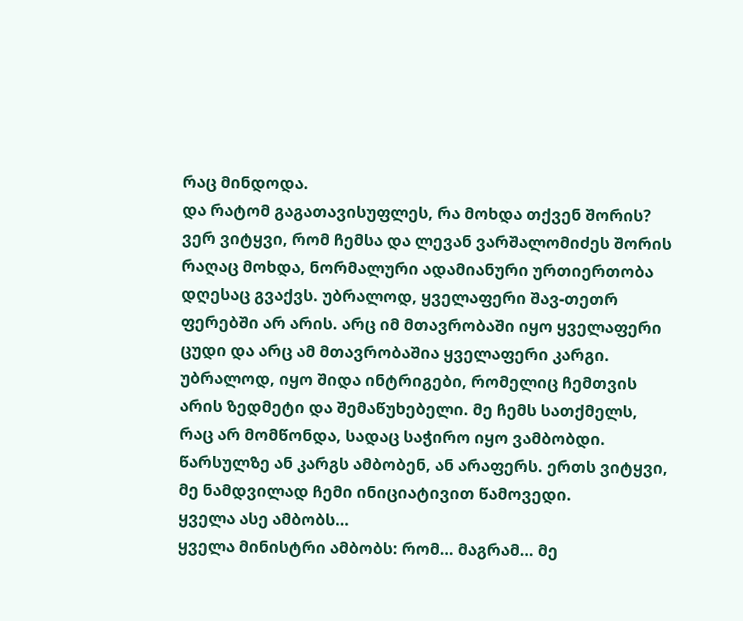რაც მინდოდა.
და რატომ გაგათავისუფლეს, რა მოხდა თქვენ შორის?
ვერ ვიტყვი, რომ ჩემსა და ლევან ვარშალომიძეს შორის რაღაც მოხდა, ნორმალური ადამიანური ურთიერთობა დღესაც გვაქვს. უბრალოდ, ყველაფერი შავ-თეთრ ფერებში არ არის. არც იმ მთავრობაში იყო ყველაფერი ცუდი და არც ამ მთავრობაშია ყველაფერი კარგი. უბრალოდ, იყო შიდა ინტრიგები, რომელიც ჩემთვის არის ზედმეტი და შემაწუხებელი. მე ჩემს სათქმელს, რაც არ მომწონდა, სადაც საჭირო იყო ვამბობდი. წარსულზე ან კარგს ამბობენ, ან არაფერს. ერთს ვიტყვი, მე ნამდვილად ჩემი ინიციატივით წამოვედი.
ყველა ასე ამბობს…
ყველა მინისტრი ამბობს: რომ… მაგრამ… მე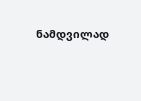ნამდვილად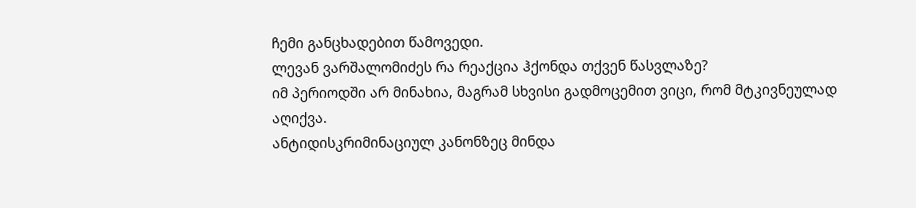ჩემი განცხადებით წამოვედი.
ლევან ვარშალომიძეს რა რეაქცია ჰქონდა თქვენ წასვლაზე?
იმ პერიოდში არ მინახია, მაგრამ სხვისი გადმოცემით ვიცი, რომ მტკივნეულად აღიქვა.
ანტიდისკრიმინაციულ კანონზეც მინდა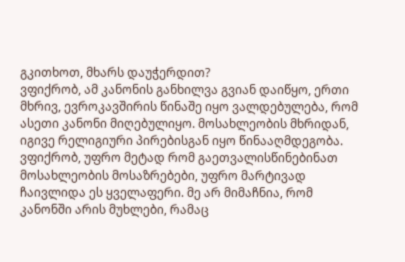გკითხოთ, მხარს დაუჭერდით?
ვფიქრობ, ამ კანონის განხილვა გვიან დაიწყო, ერთი მხრივ, ევროკავშირის წინაშე იყო ვალდებულება, რომ ასეთი კანონი მიღებულიყო. მოსახლეობის მხრიდან, იგივე რელიგიური პირებისგან იყო წინააღმდეგობა. ვფიქრობ, უფრო მეტად რომ გაეთვალისწინებინათ მოსახლეობის მოსაზრებები, უფრო მარტივად ჩაივლიდა ეს ყველაფერი. მე არ მიმაჩნია, რომ კანონში არის მუხლები, რამაც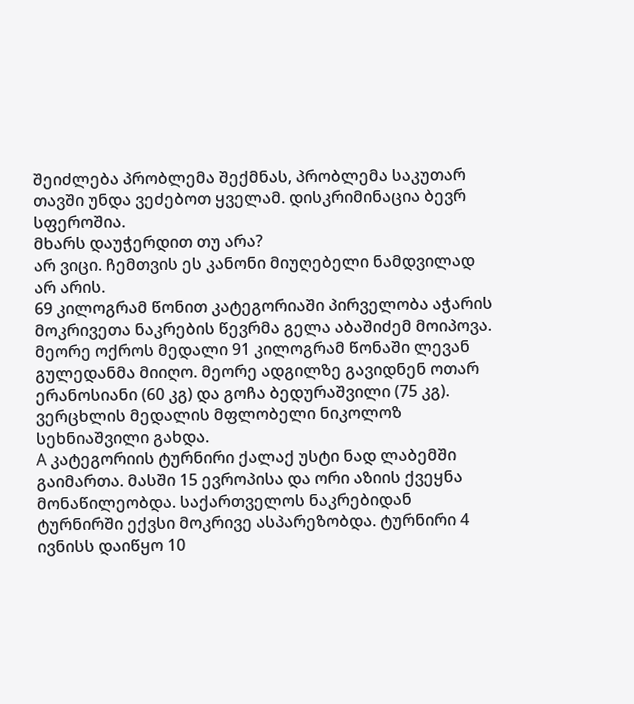შეიძლება პრობლემა შექმნას, პრობლემა საკუთარ თავში უნდა ვეძებოთ ყველამ. დისკრიმინაცია ბევრ სფეროშია.
მხარს დაუჭერდით თუ არა?
არ ვიცი. ჩემთვის ეს კანონი მიუღებელი ნამდვილად არ არის.
69 კილოგრამ წონით კატეგორიაში პირველობა აჭარის მოკრივეთა ნაკრების წევრმა გელა აბაშიძემ მოიპოვა.
მეორე ოქროს მედალი 91 კილოგრამ წონაში ლევან გულედანმა მიიღო. მეორე ადგილზე გავიდნენ ოთარ ერანოსიანი (60 კგ) და გოჩა ბედურაშვილი (75 კგ). ვერცხლის მედალის მფლობელი ნიკოლოზ სეხნიაშვილი გახდა.
A კატეგორიის ტურნირი ქალაქ უსტი ნად ლაბემში გაიმართა. მასში 15 ევროპისა და ორი აზიის ქვეყნა მონაწილეობდა. საქართველოს ნაკრებიდან ტურნირში ექვსი მოკრივე ასპარეზობდა. ტურნირი 4 ივნისს დაიწყო 10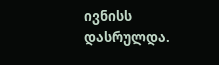ივნისს დასრულდა.